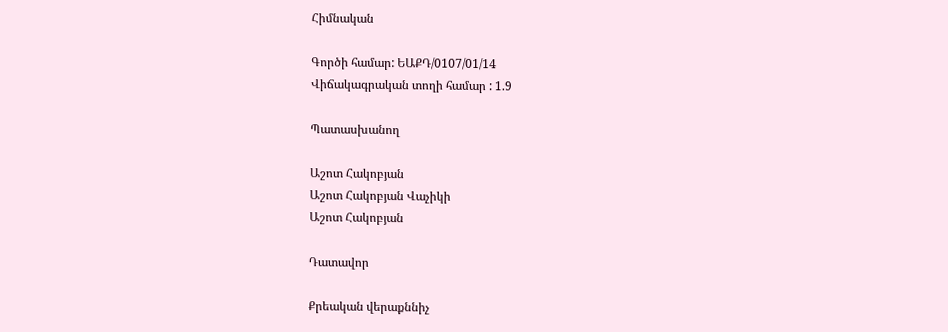Հիմնական

Գործի համար: ԵԱՔԴ/0107/01/14
Վիճակագրական տողի համար : 1.9

Պատասխանող

Աշոտ Հակոբյան
Աշոտ Հակոբյան Վաչիկի
Աշոտ Հակոբյան

Դատավոր

Քրեական վերաքննիչ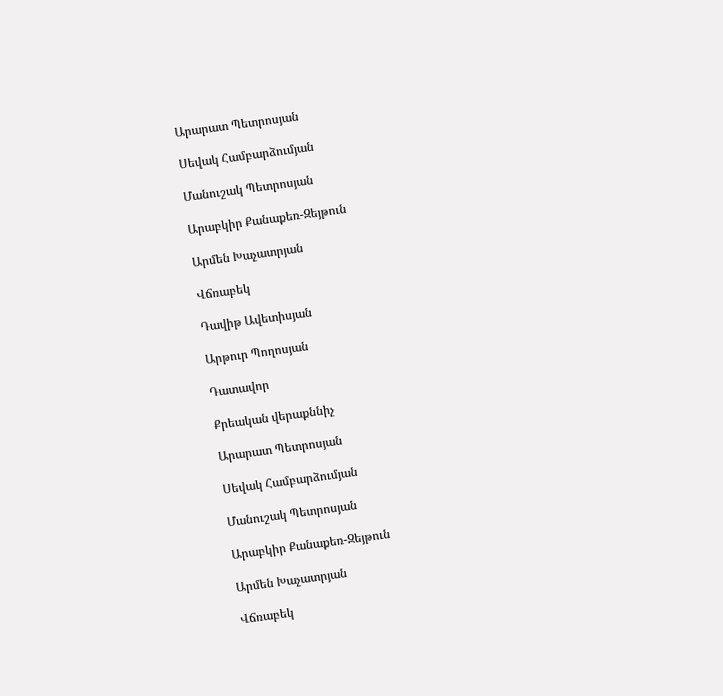Արարատ Պետրոսյան

Սեվակ Համբարձումյան

Մանուշակ Պետրոսյան

Արաբկիր Քանաքեռ-Զեյթուն

Արմեն Խաչատրյան

Վճռաբեկ

Դավիթ Ավետիսյան

Արթուր Պողոսյան

Դատավոր

Քրեական վերաքննիչ

Արարատ Պետրոսյան

Սեվակ Համբարձումյան

Մանուշակ Պետրոսյան

Արաբկիր Քանաքեռ-Զեյթուն

Արմեն Խաչատրյան

Վճռաբեկ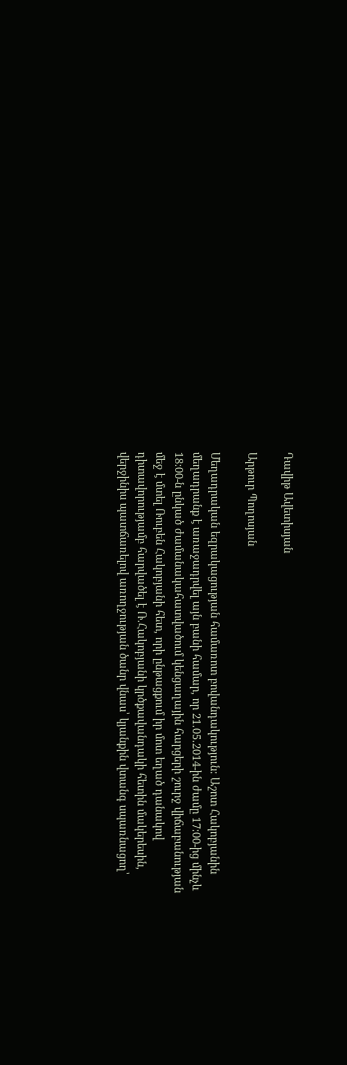Դավիթ Ավետիսյան

Արթուր Պողոսյան

Մեղադրական եզրակացության համառոտ բովանդակություն: Աշոտ Հակոբյանին մեղադրանք է առաջադրվել այն բանի համար, որ 21.05.2014-ին ժամը 17։00-ից մինչև 18։00-ն ընկած ժամանակահատվածում կենցաղային հարցերի շուրջ վիճաբանության մեջ է մտել Ռուբեն Հակոբյանի հետ, որի ընթացքում իր մոտ եղած դանակով դիտավորությամբ հարվածել է Ռ.Հակոբյանի կրծքավանդակի հետին մակերեսին, վերջինիս պատճառելով առողջության ծանր վնաս՝ կյանքին վտանգ սպառնացող՝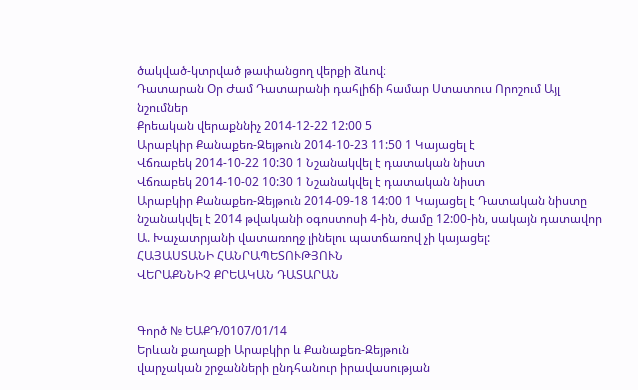ծակված-կտրված թափանցող վերքի ձևով։
Դատարան Օր Ժամ Դատարանի դահլիճի համար Ստատուս Որոշում Այլ նշումներ
Քրեական վերաքննիչ 2014-12-22 12:00 5
Արաբկիր Քանաքեռ-Զեյթուն 2014-10-23 11:50 1 Կայացել է
Վճռաբեկ 2014-10-22 10:30 1 Նշանակվել է դատական նիստ
Վճռաբեկ 2014-10-02 10:30 1 Նշանակվել է դատական նիստ
Արաբկիր Քանաքեռ-Զեյթուն 2014-09-18 14:00 1 Կայացել է Դատական նիստը նշանակվել է 2014 թվականի օգոստոսի 4-ին, ժամը 12:00-ին, սակայն դատավոր Ա. Խաչատրյանի վատառողջ լինելու պատճառով չի կայացել:
ՀԱՅԱՍՏԱՆԻ ՀԱՆՐԱՊԵՏՈՒԹՅՈՒՆ
ՎԵՐԱՔՆՆԻՉ ՔՐԵԱԿԱՆ ԴԱՏԱՐԱՆ


Գործ № ԵԱՔԴ/0107/01/14
Երևան քաղաքի Արաբկիր և Քանաքեռ-Զեյթուն
վարչական շրջանների ընդհանուր իրավասության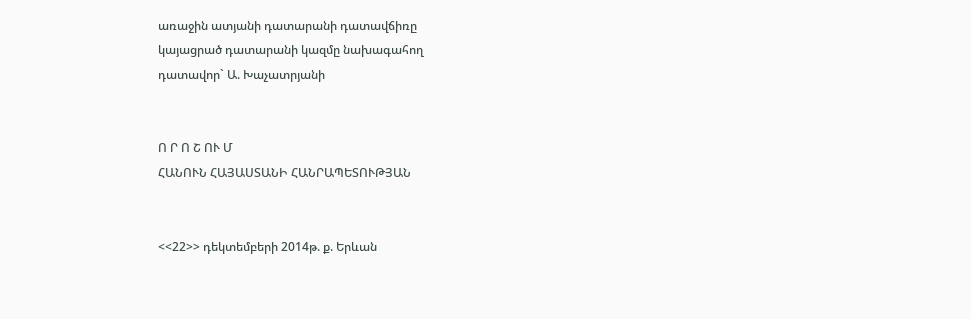առաջին ատյանի դատարանի դատավճիռը
կայացրած դատարանի կազմը նախագահող
դատավոր` Ա. Խաչատրյանի


Ո Ր Ո Շ ՈՒ Մ
ՀԱՆՈՒՆ ՀԱՅԱՍՏԱՆԻ ՀԱՆՐԱՊԵՏՈՒԹՅԱՆ


<<22>> դեկտեմբերի 2014թ. ք. Երևան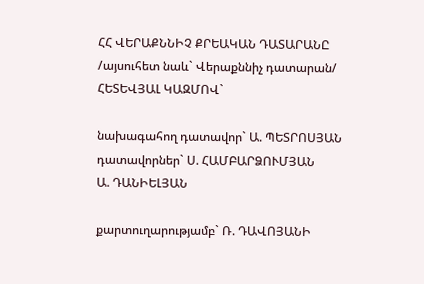ՀՀ ՎԵՐԱՔՆՆԻՉ ՔՐԵԱԿԱՆ ԴԱՏԱՐԱՆԸ
/այսուհետ նաև` Վերաքննիչ դատարան/ ՀԵՏԵՎՅԱԼ ԿԱԶՄՈՎ`

նախագահող դատավոր` Ա. ՊԵՏՐՈՍՅԱՆ
դատավորներ` Ս. ՀԱՄԲԱՐՁՈՒՄՅԱՆ
Ա. ԴԱՆԻԵԼՅԱՆ

քարտուղարությամբ` Ռ. ԴԱՎՈՅԱՆԻ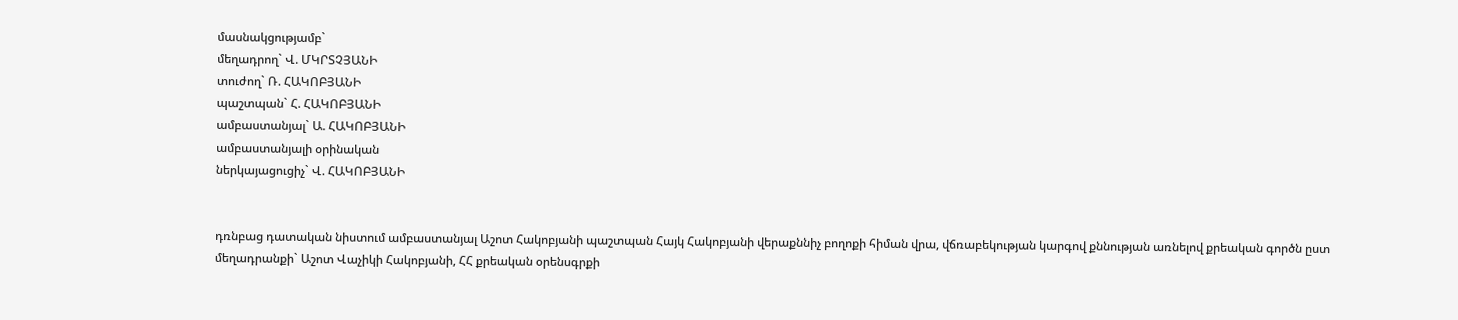մասնակցությամբ`
մեղադրող` Վ. ՄԿՐՏՉՅԱՆԻ
տուժող` Ռ. ՀԱԿՈԲՅԱՆԻ
պաշտպան` Հ. ՀԱԿՈԲՅԱՆԻ
ամբաստանյալ` Ա. ՀԱԿՈԲՅԱՆԻ
ամբաստանյալի օրինական
ներկայացուցիչ` Վ. ՀԱԿՈԲՅԱՆԻ


դռնբաց դատական նիստում ամբաստանյալ Աշոտ Հակոբյանի պաշտպան Հայկ Հակոբյանի վերաքննիչ բողոքի հիման վրա, վճռաբեկության կարգով քննության առնելով քրեական գործն ըստ մեղադրանքի` Աշոտ Վաչիկի Հակոբյանի, ՀՀ քրեական օրենսգրքի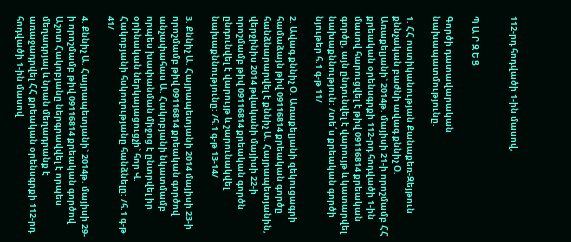112-րդ հոդվածի 1-ին մասով,


Պ Ա Ր Զ Ե Ց

Գործի դատավարական նախապատմությունը.

1. ՀՀ ոստիկանության Քանաքեռ-Զեյթուն քննչական բաժնի ավագ քննիչ Օ. Առաքելյանի` 2014թ. մայիսի 21-ի որոշմամբ ՀՀ քրեական օրենսգրքի 112-րդ հոդվածի 1-ին մասով հարուցվել է թիվ 09116814 քրեական գործը, այն ընդունվել է վարույթ և կատարվել նախաքննություն: /տե՛ս քրեական գործի նյութեր հ.1 գ-թ 11/

2. Ավագ քննիչ Օ. Առաքելյանի զեկուցագրի համաձայն թիվ 09116814 քրեական գործը հանձնարարվել է քննիչ Ա. Հայրապետյանին, վերջինիս 2014 թվականի մայիսի 22-ի որոշմամբ թիվ 09116814 քրեական գործն ընդունվել է վարույթ և շարունակվել նախաքննությունը: /հ.1 գ-թ 13-14/

3. Քննիչ Ա. Հայրապետյանի 2014 մայիսի 23-ի որոշմամբ թիվ 09116814 քրեական գործով անչափահաս Ա. Հակոբյանի նկատմամբ որպես խափանման միջոց է ընտրվել իր օրինական ներկայացուցչի` հոր Վ. Հակոբյանի հսկողությանը հանձնելը: /հ.1 գ-թ 41/

4. Քննիչ Ա. Հայրապետյանի` 2014թ. մայիսի 29-ի որոշմամբ թիվ 09116814 քրեական գործով Աշոտ Հակոբյանը ներգրավվել է որպես մեղադրյալ և նրան մեղադրանք է առաջադրվել ՀՀ քրեական օրենսգրքի 112-րդ հոդվածի 1-ին մասով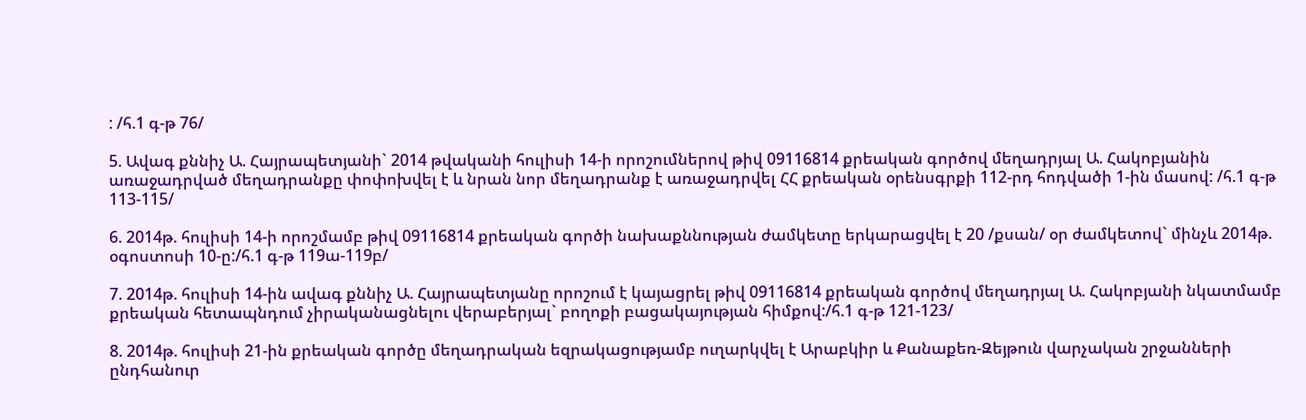: /հ.1 գ-թ 76/

5. Ավագ քննիչ Ա. Հայրապետյանի` 2014 թվականի հուլիսի 14-ի որոշումներով թիվ 09116814 քրեական գործով մեղադրյալ Ա. Հակոբյանին առաջադրված մեղադրանքը փոփոխվել է և նրան նոր մեղադրանք է առաջադրվել ՀՀ քրեական օրենսգրքի 112-րդ հոդվածի 1-ին մասով: /հ.1 գ-թ 113-115/

6. 2014թ. հուլիսի 14-ի որոշմամբ թիվ 09116814 քրեական գործի նախաքննության ժամկետը երկարացվել է 20 /քսան/ օր ժամկետով` մինչև 2014թ. օգոստոսի 10-ը:/հ.1 գ-թ 119ա-119բ/

7. 2014թ. հուլիսի 14-ին ավագ քննիչ Ա. Հայրապետյանը որոշում է կայացրել թիվ 09116814 քրեական գործով մեղադրյալ Ա. Հակոբյանի նկատմամբ քրեական հետապնդում չիրականացնելու վերաբերյալ` բողոքի բացակայության հիմքով:/հ.1 գ-թ 121-123/

8. 2014թ. հուլիսի 21-ին քրեական գործը մեղադրական եզրակացությամբ ուղարկվել է Արաբկիր և Քանաքեռ-Զեյթուն վարչական շրջանների ընդհանուր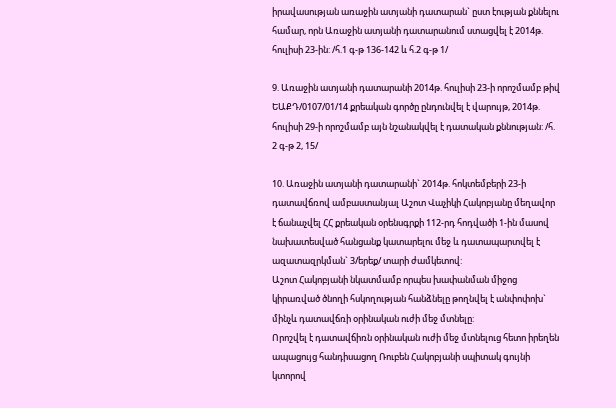իրավասության առաջին ատյանի դատարան` ըստ էության քննելու համար, որն Առաջին ատյանի դատարանում ստացվել է 2014թ. հուլիսի 23-ին: /հ.1 գ-թ 136-142 և հ.2 գ-թ 1/

9. Առաջին ատյանի դատարանի 2014թ. հուլիսի 23-ի որոշմամբ թիվ ԵԱՔԴ/0107/01/14 քրեական գործը ընդունվել է վարույթ, 2014թ. հուլիսի 29-ի որոշմամբ այն նշանակվել է դատական քննության: /հ. 2 գ-թ 2, 15/

10. Առաջին ատյանի դատարանի` 2014թ. հոկտեմբերի 23-ի դատավճռով ամբաստանյալ Աշոտ Վաչիկի Հակոբյանը մեղավոր է ճանաչվել ՀՀ քրեական օրենսգրքի 112-րդ հոդվածի 1-ին մասով նախատեսված հանցանք կատարելու մեջ և դատապարտվել է ազատազրկման` 3/երեք/ տարի ժամկետով:
Աշոտ Հակոբյանի նկատմամբ որպես խափանման միջոց կիրառված ծնողի հսկողության հանձնելը թողնվել է անփոփոխ` մինչև դատավճռի օրինական ուժի մեջ մտնելը:
Որոշվել է դատավճիռն օրինական ուժի մեջ մտնելուց հետո իրեղեն ապացույց հանդիսացող Ռուբեն Հակոբյանի սպիտակ գույնի կտորով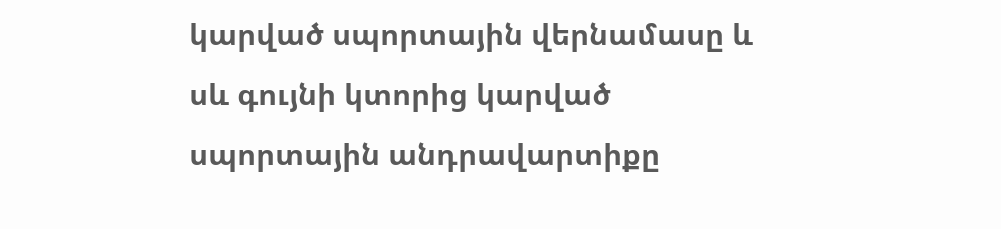կարված սպորտային վերնամասը և սև գույնի կտորից կարված սպորտային անդրավարտիքը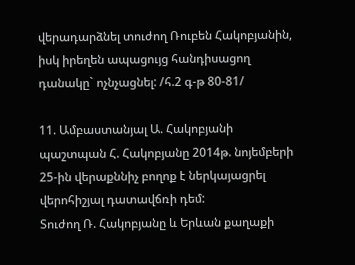վերադարձնել տուժող Ռուբեն Հակոբյանին, իսկ իրեղեն ապացույց հանդիսացող դանակը` ոչնչացնել: /հ.2 գ-թ 80-81/

11. Ամբաստանյալ Ա. Հակոբյանի պաշտպան Հ. Հակոբյանը 2014թ. նոյեմբերի 25-ին վերաքննիչ բողոք է ներկայացրել վերոհիշյալ դատավճռի դեմ:
Տուժող Ռ. Հակոբյանը և Երևան քաղաքի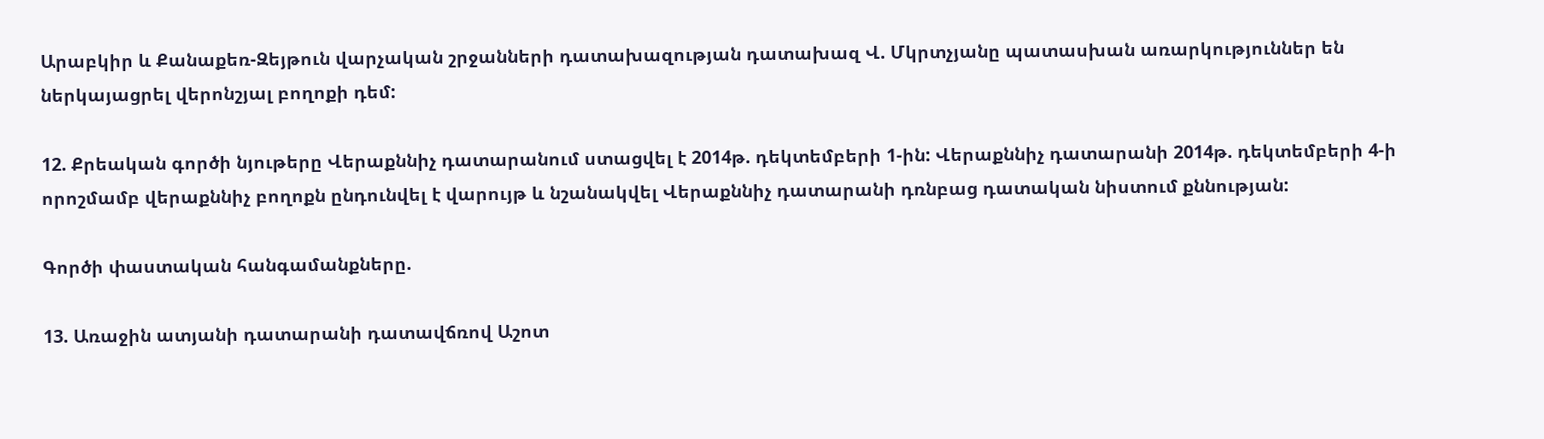Արաբկիր և Քանաքեռ-Զեյթուն վարչական շրջանների դատախազության դատախազ Վ. Մկրտչյանը պատասխան առարկություններ են ներկայացրել վերոնշյալ բողոքի դեմ:

12. Քրեական գործի նյութերը Վերաքննիչ դատարանում ստացվել է 2014թ. դեկտեմբերի 1-ին: Վերաքննիչ դատարանի 2014թ. դեկտեմբերի 4-ի որոշմամբ վերաքննիչ բողոքն ընդունվել է վարույթ և նշանակվել Վերաքննիչ դատարանի դռնբաց դատական նիստում քննության:

Գործի փաստական հանգամանքները.

13. Առաջին ատյանի դատարանի դատավճռով Աշոտ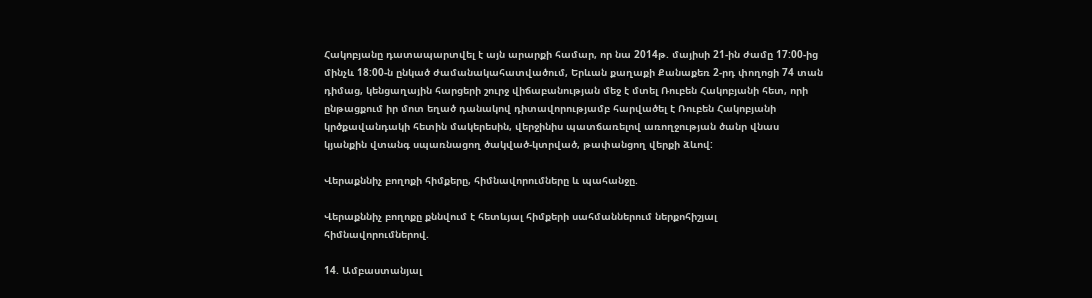Հակոբյանը դատապարտվել է այն արարքի համար, որ նա 2014թ. մայիսի 21-ին ժամը 17:00-ից մինչև 18:00-ն ընկած ժամանակահատվածում, Երևան քաղաքի Քանաքեռ 2-րդ փողոցի 74 տան դիմաց, կենցաղային հարցերի շուրջ վիճաբանության մեջ է մտել Ռուբեն Հակոբյանի հետ, որի ընթացքում իր մոտ եղած դանակով դիտավորությամբ հարվածել է Ռուբեն Հակոբյանի կրծքավանդակի հետին մակերեսին, վերջինիս պատճառելով առողջության ծանր վնաս կյանքին վտանգ սպառնացող ծակված-կտրված, թափանցող վերքի ձևով:

Վերաքննիչ բողոքի հիմքերը, հիմնավորումները և պահանջը.

Վերաքննիչ բողոքը քննվում է հետևյալ հիմքերի սահմաններում ներքոհիշյալ հիմնավորումներով.

14. Ամբաստանյալ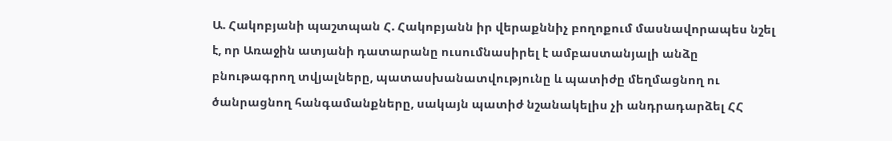Ա. Հակոբյանի պաշտպան Հ. Հակոբյանն իր վերաքննիչ բողոքում մասնավորապես նշել է, որ Առաջին ատյանի դատարանը ուսումնասիրել է ամբաստանյալի անձը բնութագրող տվյալները, պատասխանատվությունը և պատիժը մեղմացնող ու ծանրացնող հանգամանքները, սակայն պատիժ նշանակելիս չի անդրադարձել ՀՀ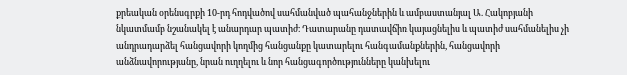քրեական օրենսգրքի 10-րդ հոդվածով սահմանված պահանջներին և ամբաստանյալ Ա. Հակոբյանի նկատմամբ նշանակել է անարդար պատիժ։ Դատարանը դատավճիռ կայացնելիս և պատիժ սահմանելիս չի անդրադարձել հանցավորի կողմից հանցանքը կատարելու հանգամանքներին, հանցավորի անձնավորությանը, նրան ուղղելու և նոր հանցագործությունները կանխելու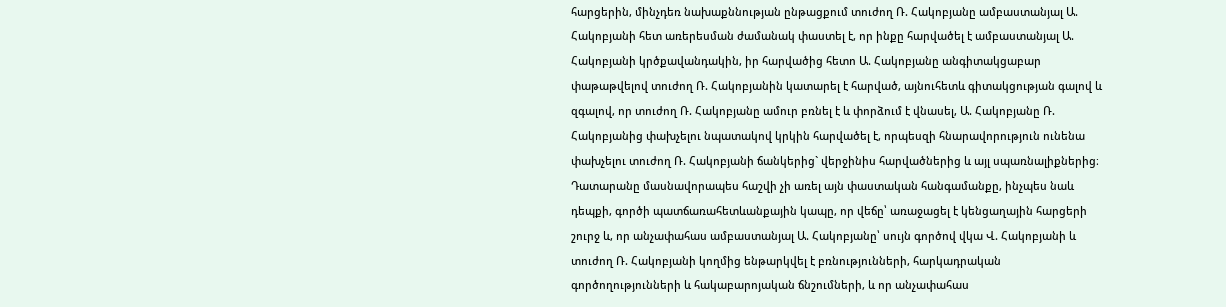հարցերին, մինչդեռ նախաքննության ընթացքում տուժող Ռ. Հակոբյանը ամբաստանյալ Ա. Հակոբյանի հետ առերեսման ժամանակ փաստել է, որ ինքը հարվածել է ամբաստանյալ Ա. Հակոբյանի կրծքավանդակին, իր հարվածից հետո Ա. Հակոբյանը անգիտակցաբար փաթաթվելով տուժող Ռ. Հակոբյանին կատարել է հարված, այնուհետև գիտակցության գալով և զգալով, որ տուժող Ռ. Հակոբյանը ամուր բռնել է և փորձում է վնասել, Ա. Հակոբյանը Ռ. Հակոբյանից փախչելու նպատակով կրկին հարվածել է, որպեսզի հնարավորություն ունենա փախչելու տուժող Ռ. Հակոբյանի ճանկերից` վերջինիս հարվածներից և այլ սպառնալիքներից։
Դատարանը մասնավորապես հաշվի չի առել այն փաստական հանգամանքը, ինչպես նաև դեպքի, գործի պատճառահետևանքային կապը, որ վեճը՝ առաջացել է կենցաղային հարցերի շուրջ և, որ անչափահաս ամբաստանյալ Ա. Հակոբյանը՝ սույն գործով վկա Վ. Հակոբյանի և տուժող Ռ. Հակոբյանի կողմից ենթարկվել է բռնությունների, հարկադրական գործողությունների և հակաբարոյական ճնշումների, և որ անչափահաս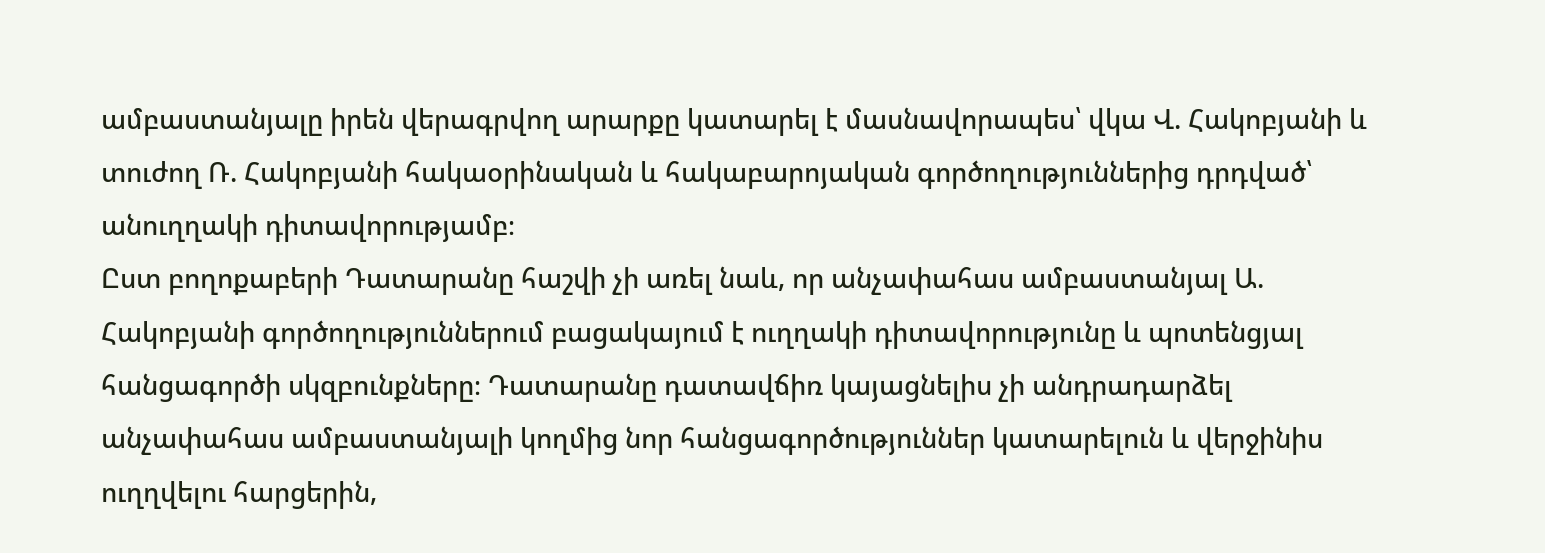ամբաստանյալը իրեն վերագրվող արարքը կատարել է մասնավորապես՝ վկա Վ. Հակոբյանի և տուժող Ռ. Հակոբյանի հակաօրինական և հակաբարոյական գործողություններից դրդված՝ անուղղակի դիտավորությամբ։
Ըստ բողոքաբերի Դատարանը հաշվի չի առել նաև, որ անչափահաս ամբաստանյալ Ա. Հակոբյանի գործողություններում բացակայում է ուղղակի դիտավորությունը և պոտենցյալ հանցագործի սկզբունքները։ Դատարանը դատավճիռ կայացնելիս չի անդրադարձել անչափահաս ամբաստանյալի կողմից նոր հանցագործություններ կատարելուն և վերջինիս ուղղվելու հարցերին,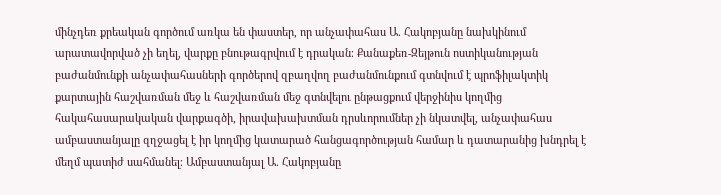մինչդեռ քրեական գործում առկա են փաստեր, որ անչափահաս Ա. Հակոբյանը նախկինում արատավորված չի եղել, վարքը բնութագրվում է դրական։ Քանաքեռ-Զեյթուն ոստիկանության բաժանմունքի անչափահասների գործերով զբաղվող բաժանմունքում գտնվում է պրոֆիլակտիկ քարտային հաշվառման մեջ և հաշվառման մեջ գտնվելու ընթացքում վերջինիս կողմից հակահասարակական վարքագծի, իրավախախտման դրսևորումներ չի նկատվել, անչափահաս ամբաստանյալը զղջացել է իր կողմից կատարած հանցագործության համար և դատարանից խնդրել է մեղմ պատիժ սահմանել։ Ամբաստանյալ Ա. Հակոբյանը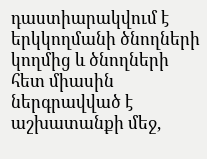դաստիարակվում է երկկողմանի ծնողների կողմից և ծնողների հետ միասին ներգրավված է աշխատանքի մեջ,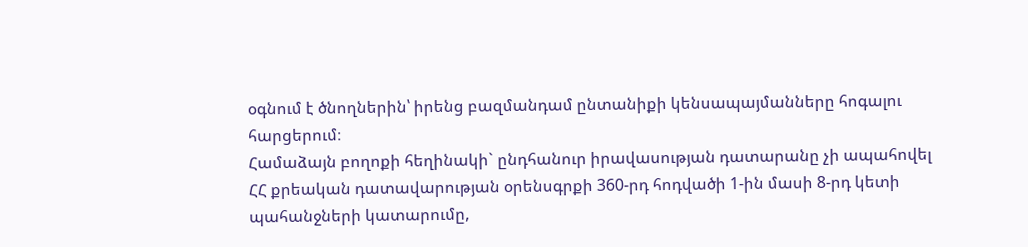օգնում է ծնողներին՝ իրենց բազմանդամ ընտանիքի կենսապայմանները հոգալու հարցերում։
Համաձայն բողոքի հեղինակի` ընդհանուր իրավասության դատարանը չի ապահովել ՀՀ քրեական դատավարության օրենսգրքի 360-րդ հոդվածի 1-ին մասի 8-րդ կետի պահանջների կատարումը,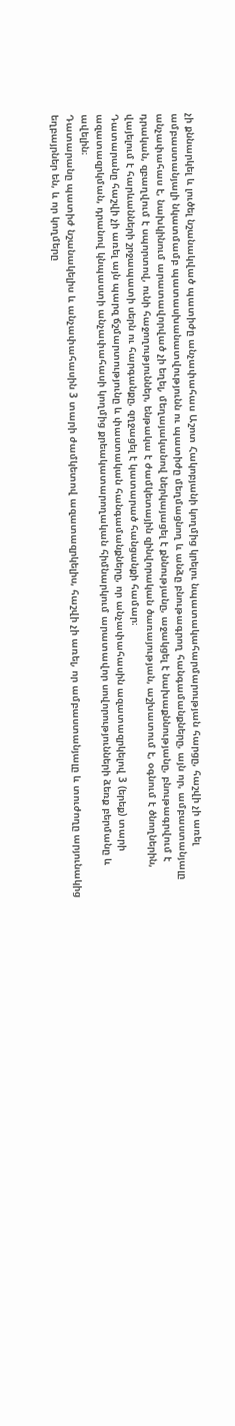չի քննարկել և լուծել նշանակված պատիժը անչափահաս Աշոտ Հակոբյանի կողմից կրելու նպատակահարմարության հարցը, հաշվի չի առել ամբաստանյալի նկատմամբ պատասխանատվությունն ու պատիժը մեղմացնող և անձը բնութագրող հանգամանքները, այն որ, ամբաստանյալը անչափահաս է, նախկինում արատավորված չի եղել, մեղայականով ներկայացել է քննությանը, աջակցել է նախաքննությանը, բնութագրվում է դրական, զբաղվում է սպորտով, ունի հաջողություններ, ենթակա է ժամկետային զինվորական ծառայության, աշխատում է, օգնում է ծնողներին, վայելում է հարևանների շրջապատի սերն ու հարգանքը, զղջացել է կատարած հանցանքի համար։
Դատարանը հաշվի չի առել այն պարզ ճշմարտությունը և փաստական հանգամանքները, որ անչափահասին ազատազրկելով 3 (երեք) տարի ազատազրկման, դրանով կնպաստի անչափահասի կողմից քրեակատարողական հիմնարկում արատավոր սովորությունների ձեռք բերմանը և ավելին։
Դատարանը պատիժ նշանակելիս և անչափահասին 3 տարի ժամկետով ազատազրկելիս, հաշվի չի առել, որ ամբաստանյալը և տուժողը արյունակից եղբայրներ են, և որ կողմերը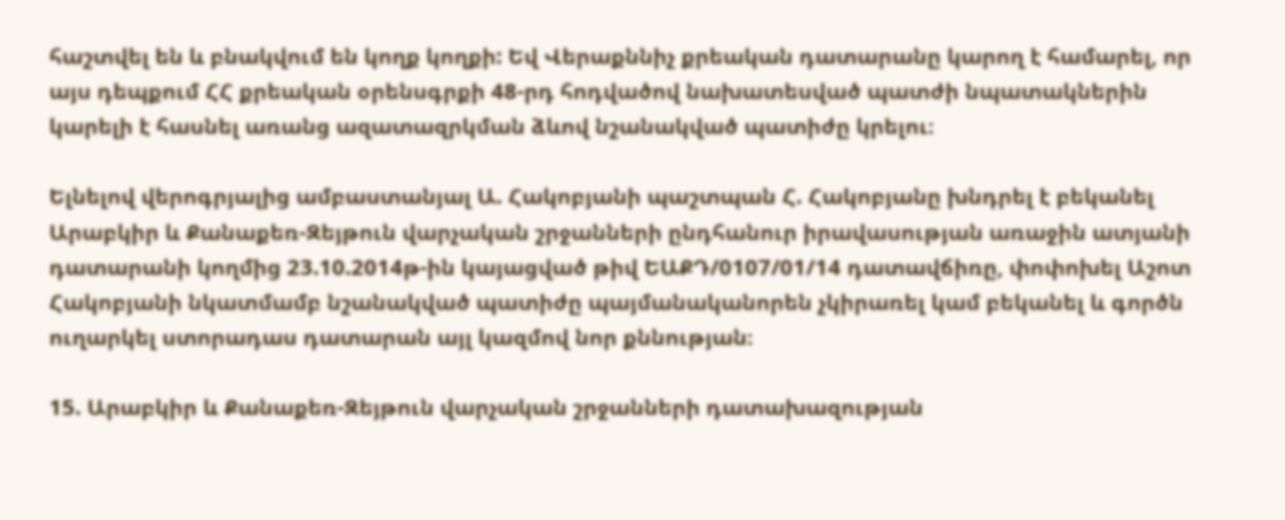հաշտվել են և բնակվում են կողք կողքի: Եվ Վերաքննիչ քրեական դատարանը կարող է համարել, որ այս դեպքում ՀՀ քրեական օրենսգրքի 48-րդ հոդվածով նախատեսված պատժի նպատակներին կարելի է հասնել առանց ազատազրկման ձևով նշանակված պատիժը կրելու։

Ելնելով վերոգրյալից ամբաստանյալ Ա. Հակոբյանի պաշտպան Հ. Հակոբյանը խնդրել է բեկանել Արաբկիր և Քանաքեռ-Զեյթուն վարչական շրջանների ընդհանուր իրավասության առաջին ատյանի դատարանի կողմից 23.10.2014թ-ին կայացված թիվ ԵԱՔԴ/0107/01/14 դատավճիռը, փոփոխել Աշոտ Հակոբյանի նկատմամբ նշանակված պատիժը պայմանականորեն չկիրառել կամ բեկանել և գործն ուղարկել ստորադաս դատարան այլ կազմով նոր քննության։

15. Արաբկիր և Քանաքեռ-Զեյթուն վարչական շրջանների դատախազության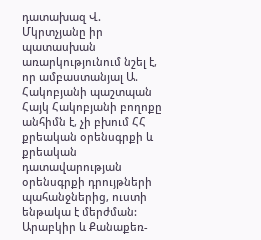դատախազ Վ. Մկրտչյանը իր պատասխան առարկությունում նշել է, որ ամբաստանյալ Ա. Հակոբյանի պաշտպան Հայկ Հակոբյանի բողոքը անհիմն է, չի բխում ՀՀ քրեական օրենսգրքի և քրեական դատավարության օրենսգրքի դրույթների պահանջներից, ուստի ենթակա է մերժման:
Արաբկիր և Քանաքեռ-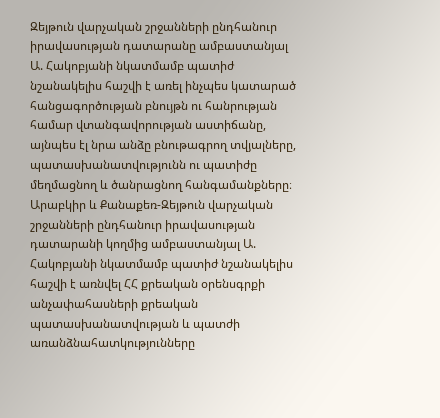Զեյթուն վարչական շրջանների ընդհանուր իրավասության դատարանը ամբաստանյալ Ա. Հակոբյանի նկատմամբ պատիժ նշանակելիս հաշվի է առել ինչպես կատարած հանցագործության բնույթն ու հանրության համար վտանգավորության աստիճանը, այնպես էլ նրա անձը բնութագրող տվյալները, պատասխանատվությունն ու պատիժը մեղմացնող և ծանրացնող հանգամանքները։
Արաբկիր և Քանաքեռ-Զեյթուն վարչական շրջանների ընդհանուր իրավասության դատարանի կողմից ամբաստանյալ Ա. Հակոբյանի նկատմամբ պատիժ նշանակելիս հաշվի է առնվել ՀՀ քրեական օրենսգրքի անչափահասների քրեական պատասխանատվության և պատժի առանձնահատկությունները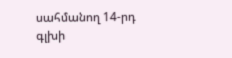սահմանող 14-րդ գլխի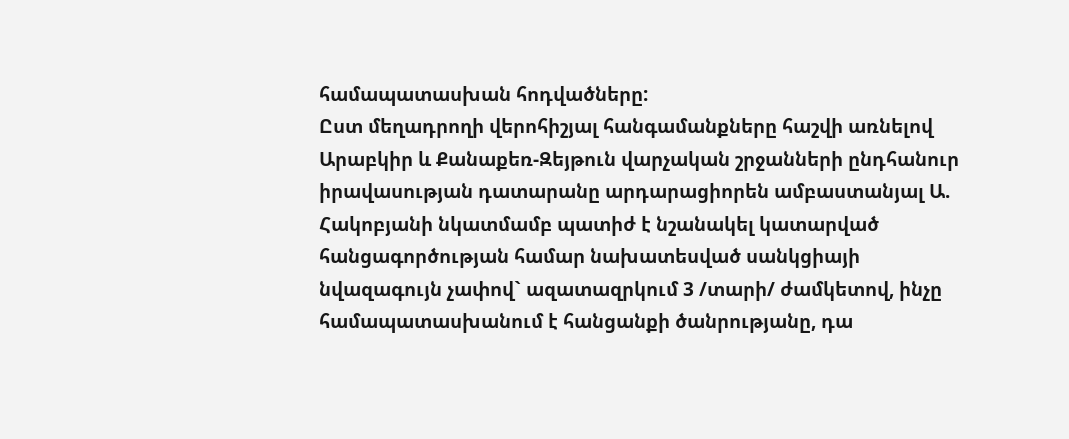համապատասխան հոդվածները:
Ըստ մեղադրողի վերոհիշյալ հանգամանքները հաշվի առնելով Արաբկիր և Քանաքեռ-Զեյթուն վարչական շրջանների ընդհանուր իրավասության դատարանը արդարացիորեն ամբաստանյալ Ա. Հակոբյանի նկատմամբ պատիժ է նշանակել կատարված հանցագործության համար նախատեսված սանկցիայի նվազագույն չափով` ազատազրկում 3 /տարի/ ժամկետով, ինչը համապատասխանում է հանցանքի ծանրությանը, դա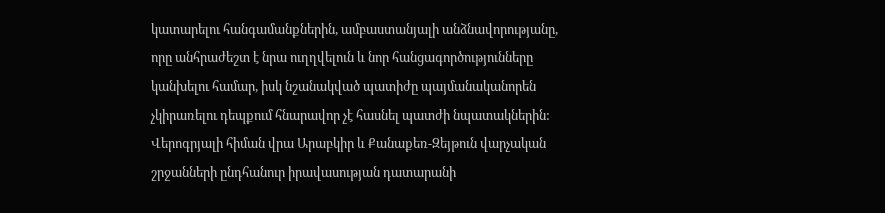կատարելու հանգամանքներին, ամբաստանյալի անձնավորությանը, որը անհրաժեշտ է նրա ուղղվելուն և նոր հանցագործությունները կանխելու համար, իսկ նշանակված պատիժը պայմանականորեն չկիրառելու դեպքում հնարավոր չէ հասնել պատժի նպատակներին:
Վերոգրյալի հիման վրա Արաբկիր և Քանաքեռ-Զեյթուն վարչական շրջանների ընդհանուր իրավասության դատարանի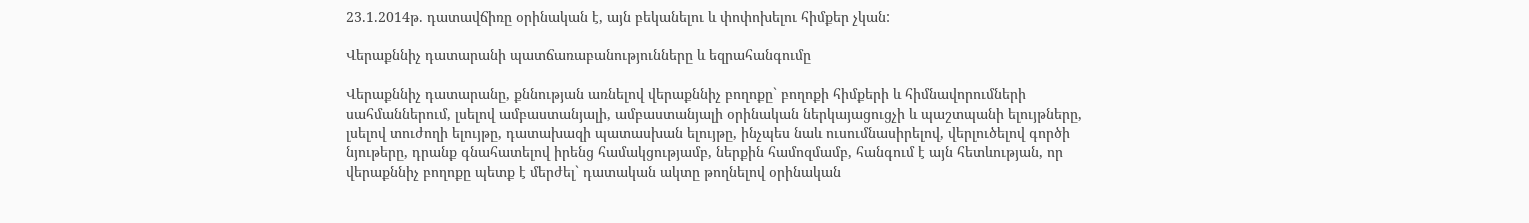23.1.2014թ. դատավճիռը օրինական է, այն բեկանելու և փոփոխելու հիմքեր չկան:

Վերաքննիչ դատարանի պատճառաբանությունները և եզրահանգումը

Վերաքննիչ դատարանը, քննության առնելով վերաքննիչ բողոքը` բողոքի հիմքերի և հիմնավորումների սահմաններում, լսելով ամբաստանյալի, ամբաստանյալի օրինական ներկայացուցչի և պաշտպանի ելույթները, լսելով տուժողի ելույթը, դատախազի պատասխան ելույթը, ինչպես նաև ուսումնասիրելով, վերլուծելով գործի նյութերը, դրանք գնահատելով իրենց համակցությամբ, ներքին համոզմամբ, հանգում է այն հետևության, որ վերաքննիչ բողոքը պետք է մերժել` դատական ակտը թողնելով օրինական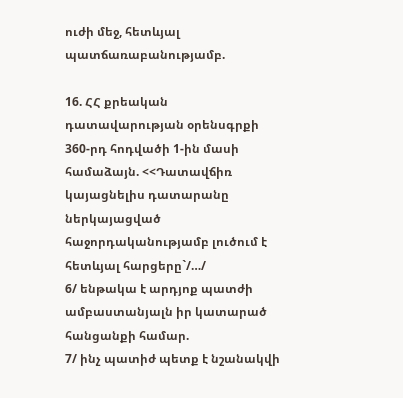ուժի մեջ, հետևյալ պատճառաբանությամբ.

16. ՀՀ քրեական դատավարության օրենսգրքի 360-րդ հոդվածի 1-ին մասի համաձայն. <<Դատավճիռ կայացնելիս դատարանը ներկայացված հաջորդականությամբ լուծում է հետևյալ հարցերը`/…/
6/ ենթակա է արդյոք պատժի ամբաստանյալն իր կատարած հանցանքի համար.
7/ ինչ պատիժ պետք է նշանակվի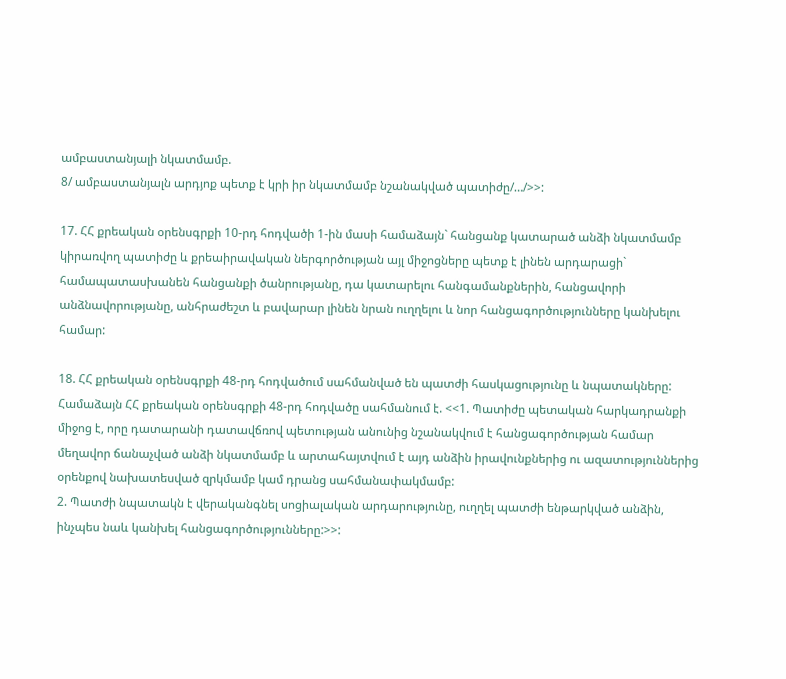ամբաստանյալի նկատմամբ.
8/ ամբաստանյալն արդյոք պետք է կրի իր նկատմամբ նշանակված պատիժը/…/>>:

17. ՀՀ քրեական օրենսգրքի 10-րդ հոդվածի 1-ին մասի համաձայն` հանցանք կատարած անձի նկատմամբ կիրառվող պատիժը և քրեաիրավական ներգործության այլ միջոցները պետք է լինեն արդարացի` համապատասխանեն հանցանքի ծանրությանը, դա կատարելու հանգամանքներին, հանցավորի անձնավորությանը, անհրաժեշտ և բավարար լինեն նրան ուղղելու և նոր հանցագործությունները կանխելու համար:

18. ՀՀ քրեական օրենսգրքի 48-րդ հոդվածում սահմանված են պատժի հասկացությունը և նպատակները:
Համաձայն ՀՀ քրեական օրենսգրքի 48-րդ հոդվածը սահմանում է. <<1. Պատիժը պետական հարկադրանքի միջոց է, որը դատարանի դատավճռով պետության անունից նշանակվում է հանցագործության համար մեղավոր ճանաչված անձի նկատմամբ և արտահայտվում է այդ անձին իրավունքներից ու ազատություններից օրենքով նախատեսված զրկմամբ կամ դրանց սահմանափակմամբ:
2. Պատժի նպատակն է վերականգնել սոցիալական արդարությունը, ուղղել պատժի ենթարկված անձին, ինչպես նաև կանխել հանցագործությունները:>>: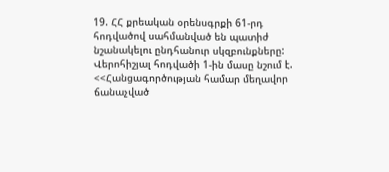19. ՀՀ քրեական օրենսգրքի 61-րդ հոդվածով սահմանված են պատիժ նշանակելու ընդհանուր սկզբունքները:
Վերոհիշյալ հոդվածի 1-ին մասը նշում է. <<Հանցագործության համար մեղավոր ճանաչված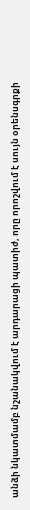անձի նկատմամբ նշանակվում է արդարացի պատիժ, որը որոշվում է սույն օրենսգրքի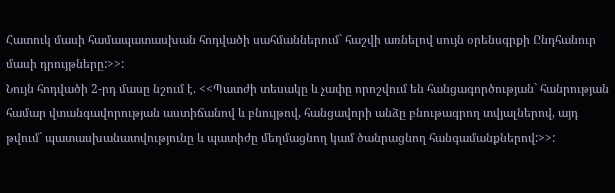Հատուկ մասի համապատասխան հոդվածի սահմաններում` հաշվի առնելով սույն օրենսգրքի Ընդհանուր մասի դրույթները:>>:
Նույն հոդվածի 2-րդ մասը նշում է. <<Պատժի տեսակը և չափը որոշվում են հանցագործության` հանրության համար վտանգավորության աստիճանով և բնույթով, հանցավորի անձը բնութագրող տվյալներով, այդ թվում` պատասխանատվությունը և պատիժը մեղմացնող կամ ծանրացնող հանգամանքներով:>>: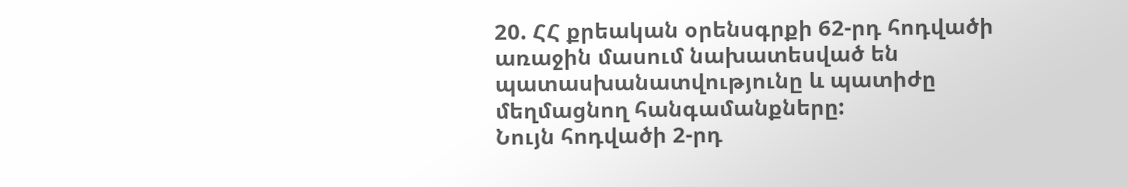20. ՀՀ քրեական օրենսգրքի 62-րդ հոդվածի առաջին մասում նախատեսված են պատասխանատվությունը և պատիժը մեղմացնող հանգամանքները:
Նույն հոդվածի 2-րդ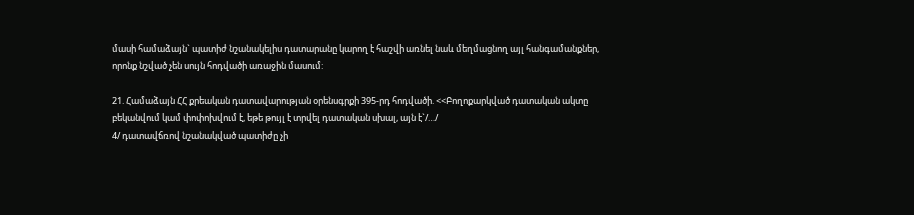մասի համաձայն` պատիժ նշանակելիս դատարանը կարող է հաշվի առնել նաև մեղմացնող այլ հանգամանքներ, որոնք նշված չեն սույն հոդվածի առաջին մասում:

21. Համաձայն ՀՀ քրեական դատավարության օրենսգրքի 395-րդ հոդվածի. <<Բողոքարկված դատական ակտը բեկանվում կամ փոփոխվում է, եթե թույլ է տրվել դատական սխալ, այն է`/…/
4/ դատավճռով նշանակված պատիժը չի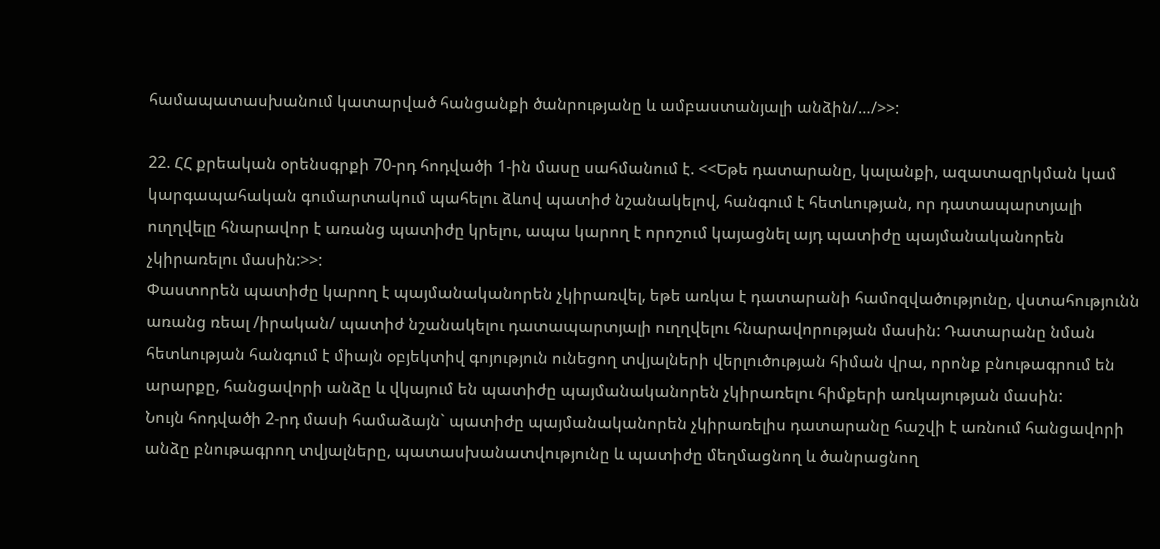համապատասխանում կատարված հանցանքի ծանրությանը և ամբաստանյալի անձին/…/>>:

22. ՀՀ քրեական օրենսգրքի 70-րդ հոդվածի 1-ին մասը սահմանում է. <<Եթե դատարանը, կալանքի, ազատազրկման կամ կարգապահական գումարտակում պահելու ձևով պատիժ նշանակելով, հանգում է հետևության, որ դատապարտյալի ուղղվելը հնարավոր է առանց պատիժը կրելու, ապա կարող է որոշում կայացնել այդ պատիժը պայմանականորեն չկիրառելու մասին:>>:
Փաստորեն պատիժը կարող է պայմանականորեն չկիրառվել, եթե առկա է դատարանի համոզվածությունը, վստահությունն առանց ռեալ /իրական/ պատիժ նշանակելու դատապարտյալի ուղղվելու հնարավորության մասին: Դատարանը նման հետևության հանգում է միայն օբյեկտիվ գոյություն ունեցող տվյալների վերլուծության հիման վրա, որոնք բնութագրում են արարքը, հանցավորի անձը և վկայում են պատիժը պայմանականորեն չկիրառելու հիմքերի առկայության մասին:
Նույն հոդվածի 2-րդ մասի համաձայն` պատիժը պայմանականորեն չկիրառելիս դատարանը հաշվի է առնում հանցավորի անձը բնութագրող տվյալները, պատասխանատվությունը և պատիժը մեղմացնող և ծանրացնող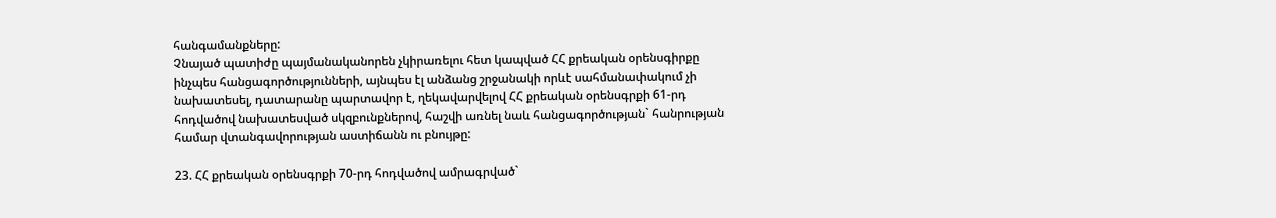հանգամանքները:
Չնայած պատիժը պայմանականորեն չկիրառելու հետ կապված ՀՀ քրեական օրենսգիրքը ինչպես հանցագործությունների, այնպես էլ անձանց շրջանակի որևէ սահմանափակում չի նախատեսել, դատարանը պարտավոր է, ղեկավարվելով ՀՀ քրեական օրենսգրքի 61-րդ հոդվածով նախատեսված սկզբունքներով, հաշվի առնել նաև հանցագործության` հանրության համար վտանգավորության աստիճանն ու բնույթը:

23. ՀՀ քրեական օրենսգրքի 70-րդ հոդվածով ամրագրված`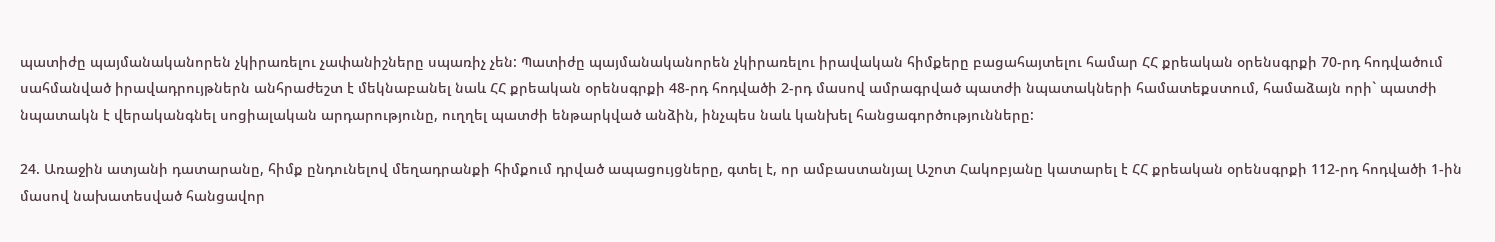պատիժը պայմանականորեն չկիրառելու չափանիշները սպառիչ չեն: Պատիժը պայմանականորեն չկիրառելու իրավական հիմքերը բացահայտելու համար ՀՀ քրեական օրենսգրքի 70-րդ հոդվածում սահմանված իրավադրույթներն անհրաժեշտ է մեկնաբանել նաև ՀՀ քրեական օրենսգրքի 48-րդ հոդվածի 2-րդ մասով ամրագրված պատժի նպատակների համատեքստում, համաձայն որի` պատժի նպատակն է վերականգնել սոցիալական արդարությունը, ուղղել պատժի ենթարկված անձին, ինչպես նաև կանխել հանցագործությունները:

24. Առաջին ատյանի դատարանը, հիմք ընդունելով մեղադրանքի հիմքում դրված ապացույցները, գտել է, որ ամբաստանյալ Աշոտ Հակոբյանը կատարել է ՀՀ քրեական օրենսգրքի 112-րդ հոդվածի 1-ին մասով նախատեսված հանցավոր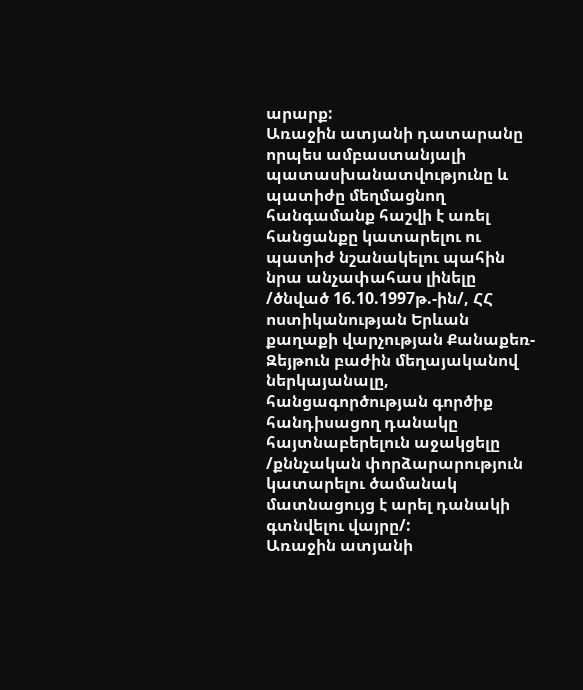արարք:
Առաջին ատյանի դատարանը որպես ամբաստանյալի պատասխանատվությունը և պատիժը մեղմացնող հանգամանք հաշվի է առել հանցանքը կատարելու ու պատիժ նշանակելու պահին նրա անչափահաս լինելը /ծնված 16.10.1997թ.-ին/, ՀՀ ոստիկանության Երևան քաղաքի վարչության Քանաքեռ-Զեյթուն բաժին մեղայականով ներկայանալը, հանցագործության գործիք հանդիսացող դանակը հայտնաբերելուն աջակցելը /քննչական փորձարարություն կատարելու ծամանակ մատնացույց է արել դանակի գտնվելու վայրը/:
Առաջին ատյանի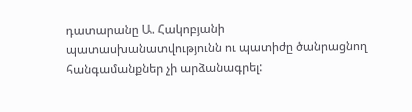դատարանը Ա. Հակոբյանի պատասխանատվությունն ու պատիժը ծանրացնող հանգամանքներ չի արձանագրել: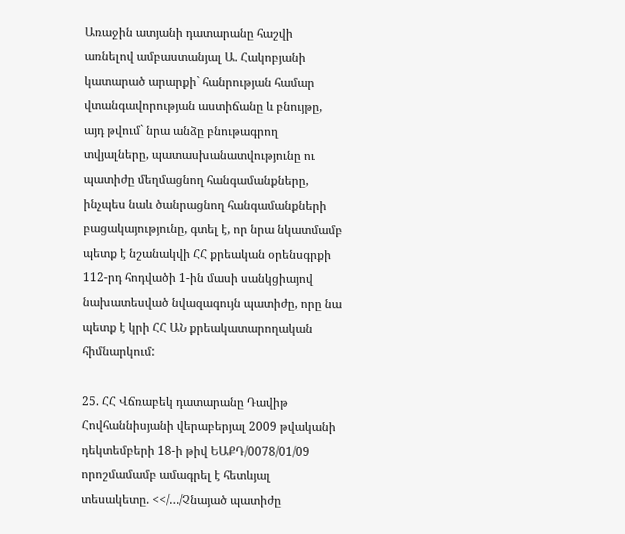Առաջին ատյանի դատարանը հաշվի առնելով ամբաստանյալ Ա. Հակոբյանի կատարած արարքի` հանրության համար վտանգավորության աստիճանը և բնույթը, այդ թվում` նրա անձը բնութագրող տվյալները, պատասխանատվությունը ու պատիժը մեղմացնող հանգամանքները, ինչպես նաև ծանրացնող հանգամանքների բացակայությունը, գտել է, որ նրա նկատմամբ պետք է նշանակվի ՀՀ քրեական օրենսգրքի 112-րդ հոդվածի 1-ին մասի սանկցիայով նախատեսված նվազագույն պատիժը, որը նա պետք է կրի ՀՀ ԱՆ քրեակատարողական հիմնարկում:

25. ՀՀ Վճռաբեկ դատարանը Դավիթ Հովհաննիսյանի վերաբերյալ 2009 թվականի դեկտեմբերի 18-ի թիվ ԵԱՔԴ/0078/01/09 որոշմամամբ ամագրել է հետևյալ տեսակետը. <</…/Չնայած պատիժը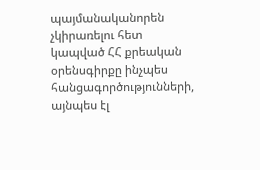պայմանականորեն չկիրառելու հետ կապված ՀՀ քրեական օրենսգիրքը ինչպես հանցագործությունների, այնպես էլ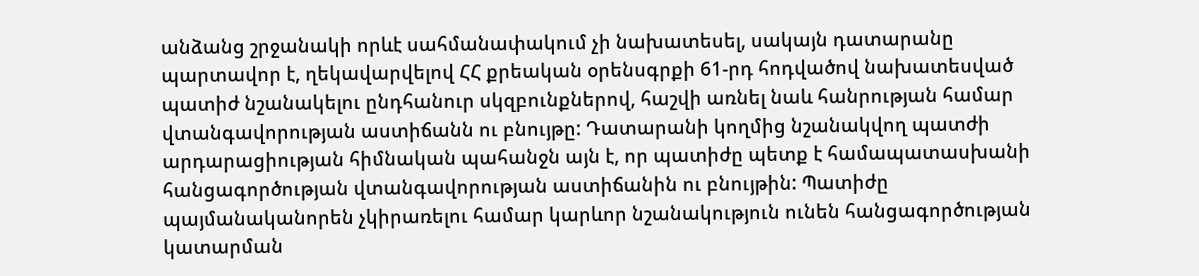անձանց շրջանակի որևէ սահմանափակում չի նախատեսել, սակայն դատարանը պարտավոր է, ղեկավարվելով ՀՀ քրեական օրենսգրքի 61-րդ հոդվածով նախատեսված պատիժ նշանակելու ընդհանուր սկզբունքներով, հաշվի առնել նաև հանրության համար վտանգավորության աստիճանն ու բնույթը: Դատարանի կողմից նշանակվող պատժի արդարացիության հիմնական պահանջն այն է, որ պատիժը պետք է համապատասխանի հանցագործության վտանգավորության աստիճանին ու բնույթին: Պատիժը պայմանականորեն չկիրառելու համար կարևոր նշանակություն ունեն հանցագործության կատարման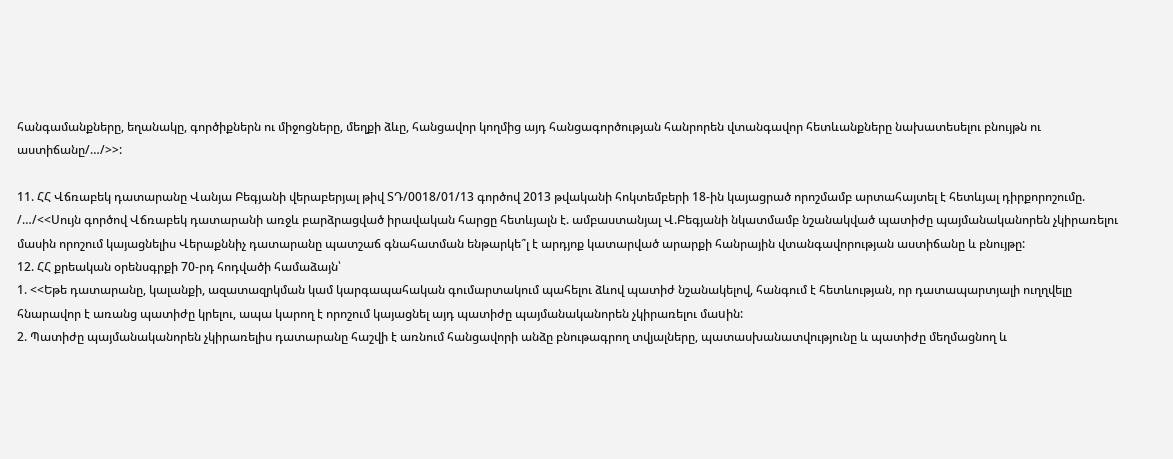հանգամանքները, եղանակը, գործիքներն ու միջոցները, մեղքի ձևը, հանցավոր կողմից այդ հանցագործության հանրորեն վտանգավոր հետևանքները նախատեսելու բնույթն ու աստիճանը/…/>>:

11. ՀՀ Վճռաբեկ դատարանը Վանյա Բեգյանի վերաբերյալ թիվ ՏԴ/0018/01/13 գործով 2013 թվականի հոկտեմբերի 18-ին կայացրած որոշմամբ արտահայտել է հետևյալ դիրքորոշումը.
/…/<<Սույն գործով Վճռաբեկ դատարանի առջև բարձրացված իրավական հարցը հետևյալն է. ամբաստանյալ Վ.Բեգյանի նկատմամբ նշանակված պատիժը պայմանականորեն չկիրառելու մասին որոշում կայացնելիս Վերաքննիչ դատարանը պատշաճ գնահատման ենթարկե՞լ է արդյոք կատարված արարքի հանրային վտանգավորության աստիճանը և բնույթը:
12. ՀՀ քրեական օրենսգրքի 70-րդ հոդվածի համաձայն՝
1. <<Եթե դատարանը, կալանքի, ազատազրկման կամ կարգապահական գումարտակում պահելու ձևով պատիժ նշանակելով, հանգում է հետևության, որ դատապարտյալի ուղղվելը հնարավոր է առանց պատիժը կրելու, ապա կարող է որոշում կայացնել այդ պատիժը պայմանականորեն չկիրառելու մաuին:
2. Պատիժը պայմանականորեն չկիրառելիս դատարանը հաշվի է առնում հանցավորի անձը բնութագրող տվյալները, պատասխանատվությունը և պատիժը մեղմացնող և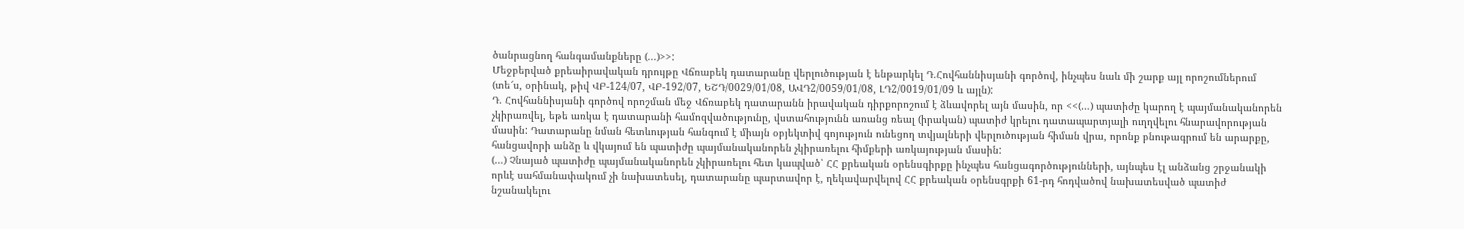ծանրացնող հանգամանքները (...)>>:
Մեջբերված քրեաիրավական դրույթը Վճռաբեկ դատարանը վերլուծության է ենթարկել Դ.Հովհաննիսյանի գործով, ինչպես նաև մի շարք այլ որոշումներում (տե՜ս, օրինակ, թիվ ՎԲ-124/07, ՎԲ-192/07, ԵՇԴ/0029/01/08, ԱՎԴ2/0059/01/08, ԼԴ2/0019/01/09 և այլն):
Դ. Հովհաննիսյանի գործով որոշման մեջ Վճռաբեկ դատարանն իրավական դիրքորոշում է ձևավորել այն մասին, որ <<(…) պատիժը կարող է պայմանականորեն չկիրառվել, եթե առկա է դատարանի համոզվածությունը, վստահությունն առանց ռեալ (իրական) պատիժ կրելու դատապարտյալի ուղղվելու հնարավորության մասին: Դատարանը նման հետևության հանգում է միայն օբյեկտիվ գոյություն ունեցող տվյալների վերլուծության հիման վրա, որոնք բնութագրում են արարքը, հանցավորի անձը և վկայում են պատիժը պայմանականորեն չկիրառելու հիմքերի առկայության մասին:
(…) Չնայած պատիժը պայմանականորեն չկիրառելու հետ կապված՝ ՀՀ քրեական օրենսգիրքը ինչպես հանցագործությունների, այնպես էլ անձանց շրջանակի որևէ սահմանափակում չի նախատեսել, դատարանը պարտավոր է, ղեկավարվելով ՀՀ քրեական օրենսգրքի 61-րդ հոդվածով նախատեսված պատիժ նշանակելու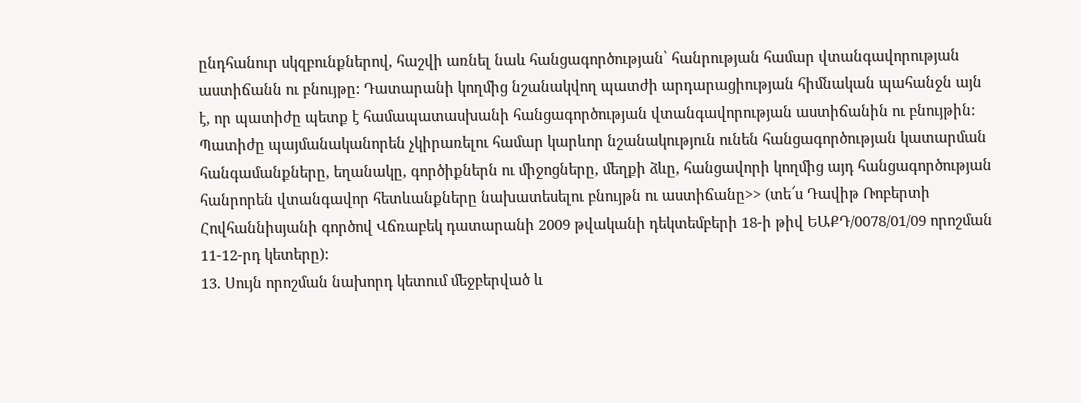ընդհանուր սկզբունքներով, հաշվի առնել նաև հանցագործության՝ հանրության համար վտանգավորության աստիճանն ու բնույթը: Դատարանի կողմից նշանակվող պատժի արդարացիության հիմնական պահանջն այն է, որ պատիժը պետք է համապատասխանի հանցագործության վտանգավորության աստիճանին ու բնույթին:
Պատիժը պայմանականորեն չկիրառելու համար կարևոր նշանակություն ունեն հանցագործության կատարման հանգամանքները, եղանակը, գործիքներն ու միջոցները, մեղքի ձևը, հանցավորի կողմից այդ հանցագործության հանրորեն վտանգավոր հետևանքները նախատեսելու բնույթն ու աստիճանը>> (տե՜ս Դավիթ Ռոբերտի Հովհաննիսյանի գործով Վճռաբեկ դատարանի 2009 թվականի դեկտեմբերի 18-ի թիվ ԵԱՔԴ/0078/01/09 որոշման 11-12-րդ կետերը):
13. Սույն որոշման նախորդ կետում մեջբերված և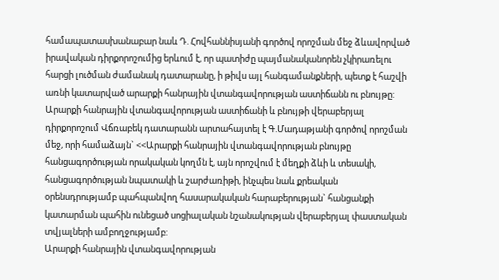համապատասխանաբար նաև Դ. Հովհաննիսյանի գործով որոշման մեջ ձևավորված իրավական դիրքորոշումից երևում է, որ պատիժը պայմանականորեն չկիրառելու հարցի լուծման ժամանակ դատարանը, ի թիվս այլ հանգամանքների, պետք է հաշվի առնի կատարված արարքի հանրային վտանգավորության աստիճանն ու բնույթը:
Արարքի հանրային վտանգավորության աստիճանի և բնույթի վերաբերյալ դիրքորոշում Վճռաբեկ դատարանն արտահայտել է Գ.Մադաթյանի գործով որոշման մեջ, որի համաձայն` <<Արարքի հանրային վտանգավորության բնույթը հանցագործության որակական կողմն է, այն որոշվում է մեղքի ձևի և տեսակի, հանցագործության նպատակի և շարժառիթի, ինչպես նաև քրեական օրենսդրությամբ պահպանվող հասարակական հարաբերության` հանցանքի կատարման պահին ունեցած սոցիալական նշանակության վերաբերյալ փաստական տվյալների ամբողջությամբ:
Արարքի հանրային վտանգավորության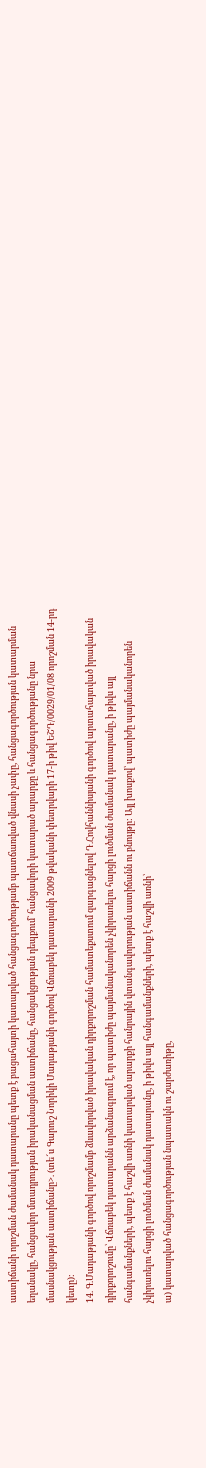աստիճանի որոշման ժամանակ դատարանը պետք է բացահայտի կատարված հանցագործությամբ պատճառված վնասի չափը, հանցագործության կատարման եղանակը, հանցավոր մտադրության իրականացման աստիճանը, հանցակցության դեպքում` հանցավորի կատարած արարքը և հանցագործությանը նրա մասնակցության աստիճանը>. (տե՜ս Գարուշ Նորիկի Մադաթյանի գործով Վճռաբեկ դատարանի 2009 թվականի փետրվարի 17-ի թիվ ԵՇԴ/0029/01/08 որոշման 14-րդ կետը):
14. Գ.Մադաթյանի գործով որոշմամբ ձևավորված իրավական դիրքորոշման համատեքստում զարգացնելով Դ.Հովհաննիսյանի գործով արտահայտված իրավական դիրքորոշումը՝ Վճռաբեկ դատարանն արձանագրում է, որ պատիժը պայմանականորեն չկիրառելու հարցի լուծման ժամանակ դատարանը, ի թիվս այլ հանգամանքների, պետք է հաշվի առնի կատարված արարքի հանրային վտանգավորության աստիճանն ու բնույթը: Այլ խոսքով՝ պատիժը պայմանականորեն չկիրառելու հարցի լուծման ժամանակ դատարանը, ի թիվս այլ հանգամանքների, պետք է հաշվի առնի՝
ա) կատարված հանցագործության նպատակն ու շարժառիթը,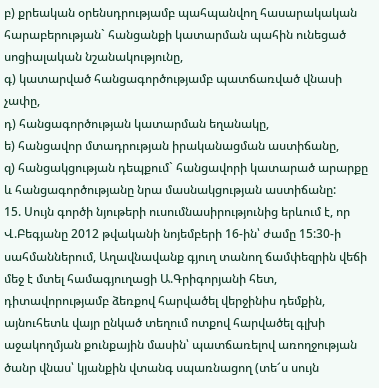բ) քրեական օրենսդրությամբ պահպանվող հասարակական հարաբերության` հանցանքի կատարման պահին ունեցած սոցիալական նշանակությունը,
գ) կատարված հանցագործությամբ պատճառված վնասի չափը,
դ) հանցագործության կատարման եղանակը,
ե) հանցավոր մտադրության իրականացման աստիճանը,
զ) հանցակցության դեպքում` հանցավորի կատարած արարքը և հանցագործությանը նրա մասնակցության աստիճանը:
15. Սույն գործի նյութերի ուսումնասիրությունից երևում է, որ Վ.Բեգյանը 2012 թվականի նոյեմբերի 16-ին՝ ժամը 15:30-ի սահմաններում, Աղավնավանք գյուղ տանող ճամփեզրին վեճի մեջ է մտել համագյուղացի Ա.Գրիգորյանի հետ, դիտավորությամբ ձեռքով հարվածել վերջինիս դեմքին, այնուհետև վայր ընկած տեղում ոտքով հարվածել գլխի աջակողմյան քունքային մասին՝ պատճառելով առողջության ծանր վնաս՝ կյանքին վտանգ սպառնացող (տե՜ս սույն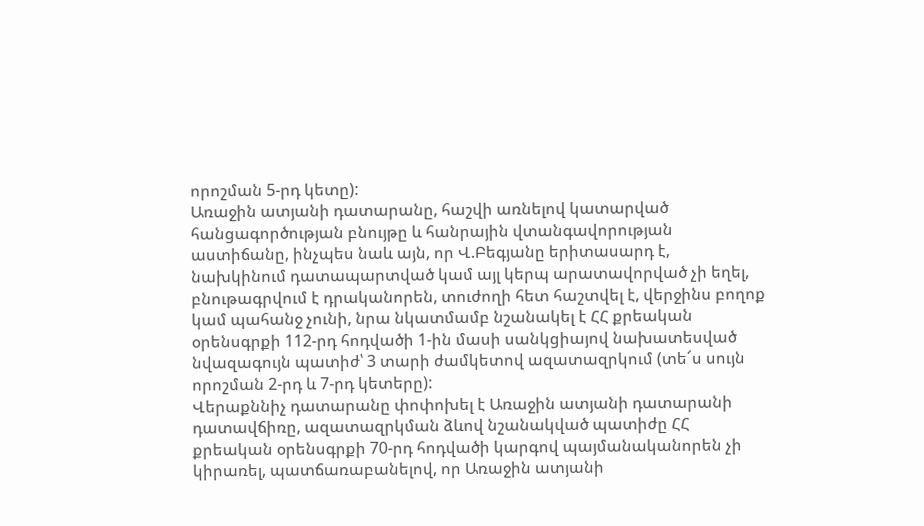որոշման 5-րդ կետը):
Առաջին ատյանի դատարանը, հաշվի առնելով կատարված հանցագործության բնույթը և հանրային վտանգավորության աստիճանը, ինչպես նաև այն, որ Վ.Բեգյանը երիտասարդ է, նախկինում դատապարտված կամ այլ կերպ արատավորված չի եղել, բնութագրվում է դրականորեն, տուժողի հետ հաշտվել է, վերջինս բողոք կամ պահանջ չունի, նրա նկատմամբ նշանակել է ՀՀ քրեական օրենսգրքի 112-րդ հոդվածի 1-ին մասի սանկցիայով նախատեսված նվազագույն պատիժ՝ 3 տարի ժամկետով ազատազրկում (տե՜ս սույն որոշման 2-րդ և 7-րդ կետերը):
Վերաքննիչ դատարանը փոփոխել է Առաջին ատյանի դատարանի դատավճիռը, ազատազրկման ձևով նշանակված պատիժը ՀՀ քրեական օրենսգրքի 70-րդ հոդվածի կարգով պայմանականորեն չի կիրառել, պատճառաբանելով, որ Առաջին ատյանի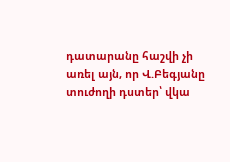դատարանը հաշվի չի առել այն, որ Վ.Բեգյանը տուժողի դստեր՝ վկա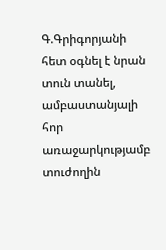Գ.Գրիգորյանի հետ օգնել է նրան տուն տանել, ամբաստանյալի հոր առաջարկությամբ տուժողին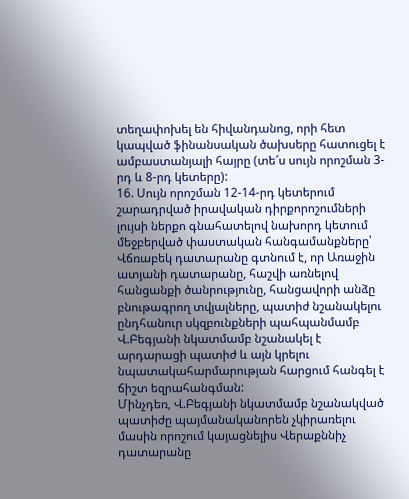տեղափոխել են հիվանդանոց, որի հետ կապված ֆինանսական ծախսերը հատուցել է ամբաստանյալի հայրը (տե՜ս սույն որոշման 3-րդ և 8-րդ կետերը):
16. Սույն որոշման 12-14-րդ կետերում շարադրված իրավական դիրքորոշումների լույսի ներքո գնահատելով նախորդ կետում մեջբերված փաստական հանգամանքները՝ Վճռաբեկ դատարանը գտնում է, որ Առաջին ատյանի դատարանը, հաշվի առնելով հանցանքի ծանրությունը, հանցավորի անձը բնութագրող տվյալները, պատիժ նշանակելու ընդհանուր սկզբունքների պահպանմամբ Վ.Բեգյանի նկատմամբ նշանակել է արդարացի պատիժ և այն կրելու նպատակահարմարության հարցում հանգել է ճիշտ եզրահանգման:
Մինչդեռ, Վ.Բեգյանի նկատմամբ նշանակված պատիժը պայմանականորեն չկիրառելու մասին որոշում կայացնելիս Վերաքննիչ դատարանը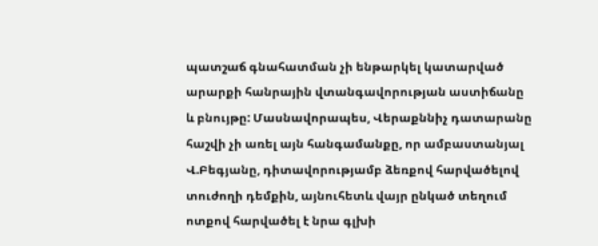պատշաճ գնահատման չի ենթարկել կատարված արարքի հանրային վտանգավորության աստիճանը և բնույթը: Մասնավորապես, Վերաքննիչ դատարանը հաշվի չի առել այն հանգամանքը, որ ամբաստանյալ Վ.Բեգյանը, դիտավորությամբ ձեռքով հարվածելով տուժողի դեմքին, այնուհետև վայր ընկած տեղում ոտքով հարվածել է նրա գլխի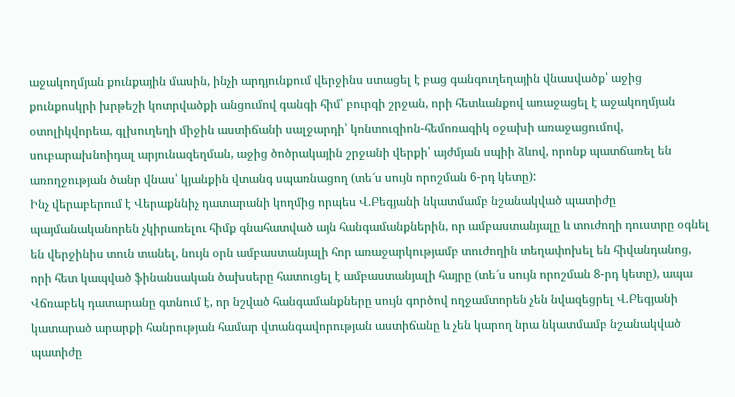աջակողմյան քունքային մասին, ինչի արդյունքում վերջինս ստացել է բաց գանգուղեղային վնասվածք՝ աջից քունքոսկրի խրթեշի կոտրվածքի անցումով գանգի հիմ՝ բուրգի շրջան, որի հետևանքով առաջացել է աջակողմյան օտոլիկվորեա, գլխուղեղի միջին աստիճանի սալջարդի՝ կոնտուզիոն-հեմոռագիկ օջախի առաջացումով, սուբարախնոիդալ արյունազեղման, աջից ծոծրակային շրջանի վերքի՝ այժմյան սպիի ձևով, որոնք պատճառել են առողջության ծանր վնաս՝ կյանքին վտանգ սպառնացող (տե՜ս սույն որոշման 6-րդ կետը):
Ինչ վերաբերում է Վերաքննիչ դատարանի կողմից որպես Վ.Բեգյանի նկատմամբ նշանակված պատիժը պայմանականորեն չկիրառելու հիմք գնահատված այն հանգամանքներին, որ ամբաստանյալը և տուժողի դուստրը օգնել են վերջինիս տուն տանել, նույն օրն ամբաստանյալի հոր առաջարկությամբ տուժողին տեղափոխել են հիվանդանոց, որի հետ կապված ֆինանսական ծախսերը հատուցել է ամբաստանյալի հայրը (տե՜ս սույն որոշման 8-րդ կետը), ապա Վճռաբեկ դատարանը գտնում է, որ նշված հանգամանքները սույն գործով ողջամտորեն չեն նվազեցրել Վ.Բեգյանի կատարած արարքի հանրության համար վտանգավորության աստիճանը և չեն կարող նրա նկատմամբ նշանակված պատիժը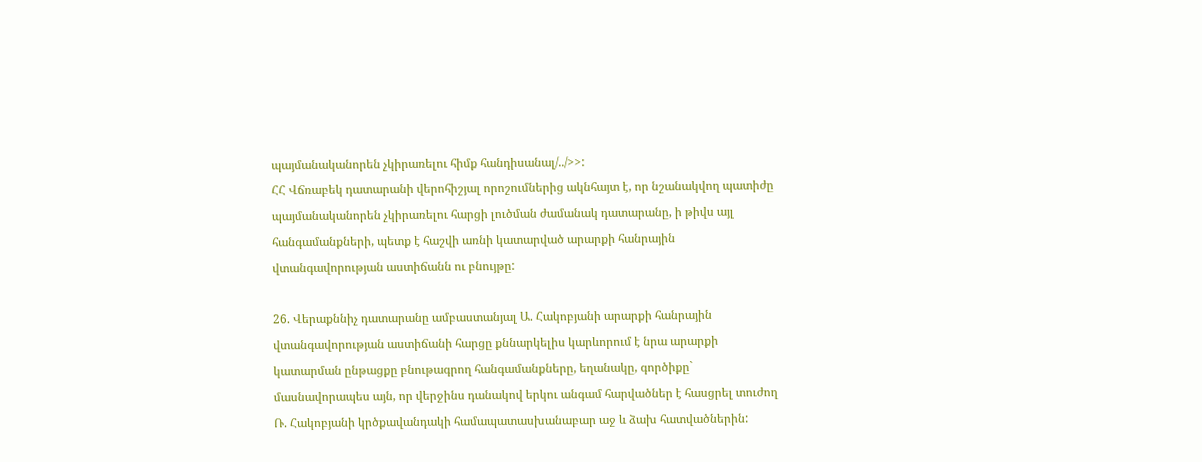պայմանականորեն չկիրառելու հիմք հանդիսանալ/../>>:
ՀՀ Վճռաբեկ դատարանի վերոհիշյալ որոշումներից ակնհայտ է, որ նշանակվող պատիժը պայմանականորեն չկիրառելու հարցի լուծման ժամանակ դատարանը, ի թիվս այլ հանգամանքների, պետք է հաշվի առնի կատարված արարքի հանրային վտանգավորության աստիճանն ու բնույթը:

26. Վերաքննիչ դատարանը ամբաստանյալ Ա. Հակոբյանի արարքի հանրային վտանգավորության աստիճանի հարցը քննարկելիս կարևորում է նրա արարքի կատարման ընթացքը բնութագրող հանգամանքները, եղանակը, գործիքը` մասնավորապես այն, որ վերջինս դանակով երկու անգամ հարվածներ է հասցրել տուժող Ռ. Հակոբյանի կրծքավանդակի համապատասխանաբար աջ և ձախ հատվածներին: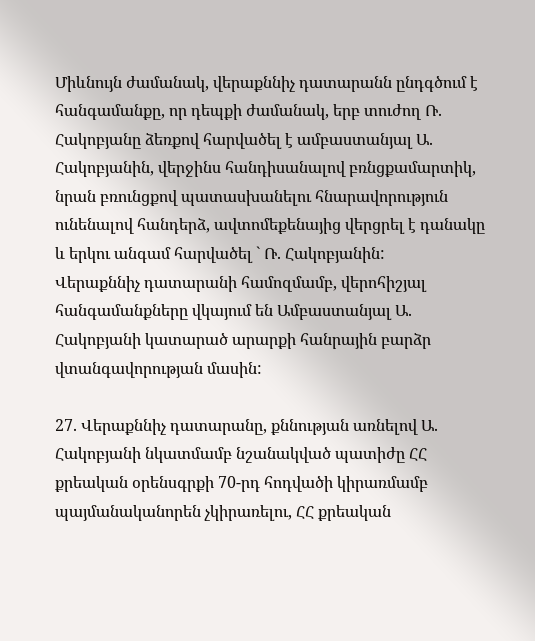Միևնույն ժամանակ, վերաքննիչ դատարանն ընդգծում է հանգամանքը, որ դեպքի ժամանակ, երբ տուժող Ռ. Հակոբյանը ձեռքով հարվածել է ամբաստանյալ Ա. Հակոբյանին, վերջինս հանդիսանալով բռնցքամարտիկ, նրան բռունցքով պատասխանելու հնարավորություն ունենալով հանդերձ, ավտոմեքենայից վերցրել է դանակը և երկու անգամ հարվածել ` Ռ. Հակոբյանին:
Վերաքննիչ դատարանի համոզմամբ, վերոհիշյալ հանգամանքները վկայում են Ամբաստանյալ Ա. Հակոբյանի կատարած արարքի հանրային բարձր վտանգավորության մասին:

27. Վերաքննիչ դատարանը, քննության առնելով Ա. Հակոբյանի նկատմամբ նշանակված պատիժը ՀՀ քրեական օրենսգրքի 70-րդ հոդվածի կիրառմամբ պայմանականորեն չկիրառելու, ՀՀ քրեական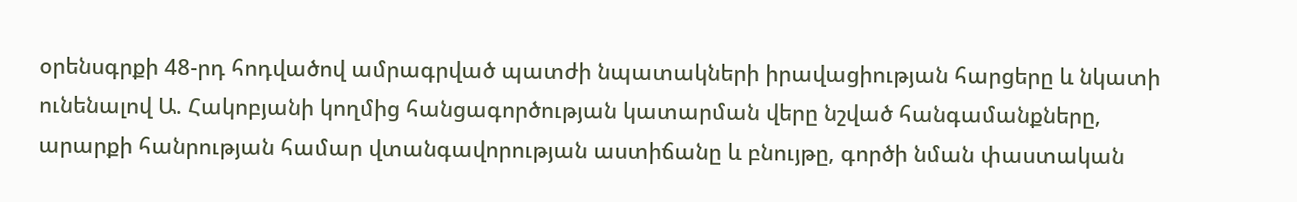օրենսգրքի 48-րդ հոդվածով ամրագրված պատժի նպատակների իրավացիության հարցերը և նկատի ունենալով Ա. Հակոբյանի կողմից հանցագործության կատարման վերը նշված հանգամանքները, արարքի հանրության համար վտանգավորության աստիճանը և բնույթը, գործի նման փաստական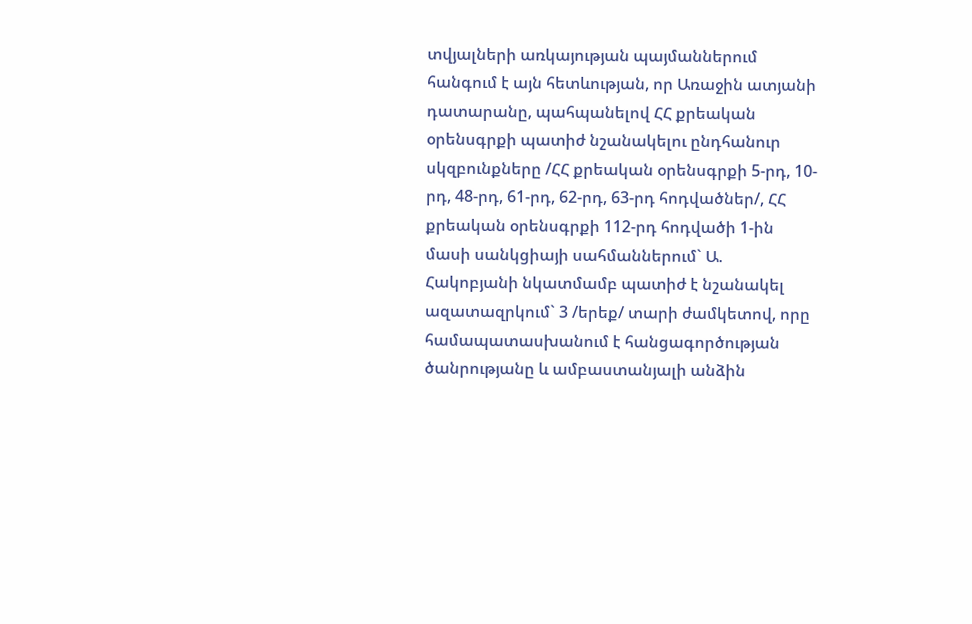տվյալների առկայության պայմաններում հանգում է այն հետևության, որ Առաջին ատյանի դատարանը, պահպանելով ՀՀ քրեական օրենսգրքի պատիժ նշանակելու ընդհանուր սկզբունքները /ՀՀ քրեական օրենսգրքի 5-րդ, 10-րդ, 48-րդ, 61-րդ, 62-րդ, 63-րդ հոդվածներ/, ՀՀ քրեական օրենսգրքի 112-րդ հոդվածի 1-ին մասի սանկցիայի սահմաններում` Ա. Հակոբյանի նկատմամբ պատիժ է նշանակել ազատազրկում` 3 /երեք/ տարի ժամկետով, որը համապատասխանում է հանցագործության ծանրությանը և ամբաստանյալի անձին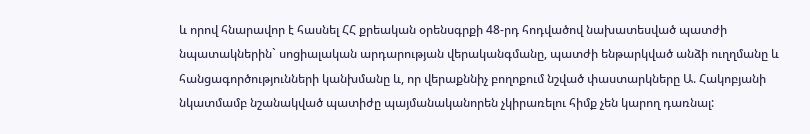և որով հնարավոր է հասնել ՀՀ քրեական օրենսգրքի 48-րդ հոդվածով նախատեսված պատժի նպատակներին` սոցիալական արդարության վերականգմանը, պատժի ենթարկված անձի ուղղմանը և հանցագործությունների կանխմանը և, որ վերաքննիչ բողոքում նշված փաստարկները Ա. Հակոբյանի նկատմամբ նշանակված պատիժը պայմանականորեն չկիրառելու հիմք չեն կարող դառնալ: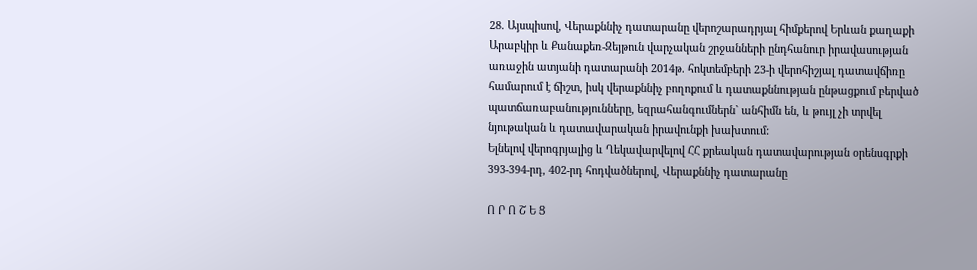28. Այսպիսով, Վերաքննիչ դատարանը վերոշարադրյալ հիմքերով Երևան քաղաքի Արաբկիր և Քանաքեռ-Զեյթուն վարչական շրջանների ընդհանուր իրավասության առաջին ատյանի դատարանի 2014թ. հոկտեմբերի 23-ի վերոհիշյալ դատավճիռը համարում է ճիշտ, իսկ վերաքննիչ բողոքում և դատաքննության ընթացքում բերված պատճառաբանությունները, եզրահանգումներն` անհիմն են, և թույլ չի տրվել նյութական և դատավարական իրավունքի խախտում:
Ելնելով վերոգրյալից և Ղեկավարվելով ՀՀ քրեական դատավարության օրենսգրքի 393-394-րդ, 402-րդ հոդվածներով, Վերաքննիչ դատարանը

Ո Ր Ո Շ Ե Ց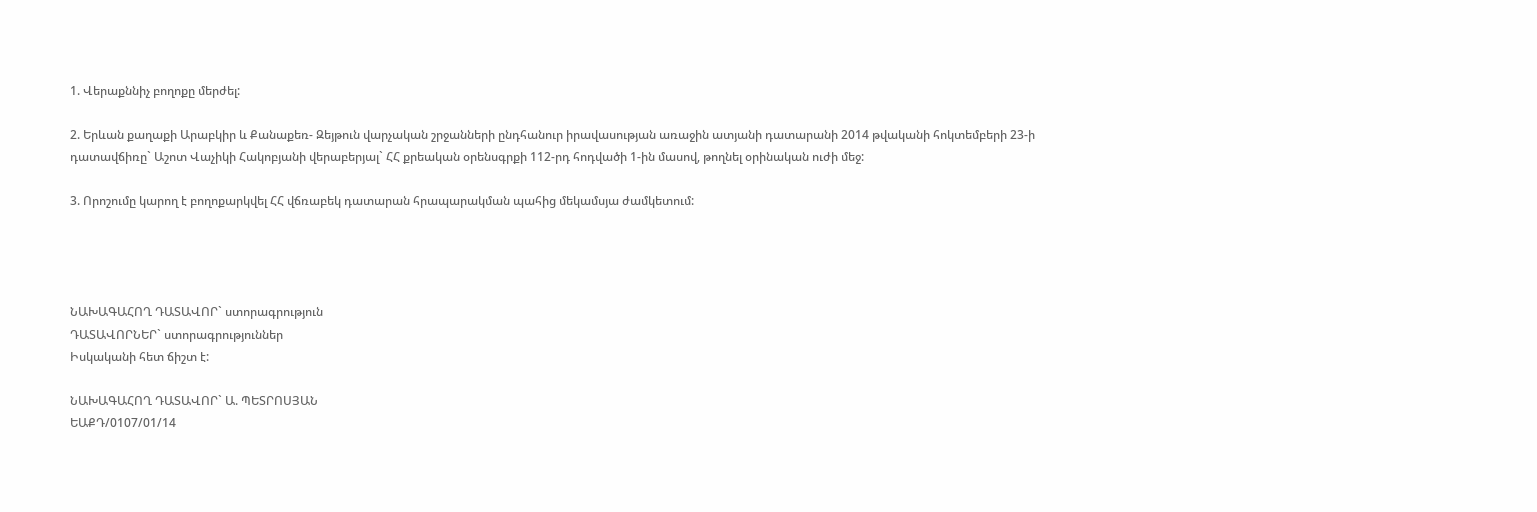1. Վերաքննիչ բողոքը մերժել:

2. Երևան քաղաքի Արաբկիր և Քանաքեռ- Զեյթուն վարչական շրջանների ընդհանուր իրավասության առաջին ատյանի դատարանի 2014 թվականի հոկտեմբերի 23-ի դատավճիռը` Աշոտ Վաչիկի Հակոբյանի վերաբերյալ` ՀՀ քրեական օրենսգրքի 112-րդ հոդվածի 1-ին մասով, թողնել օրինական ուժի մեջ:

3. Որոշումը կարող է բողոքարկվել ՀՀ վճռաբեկ դատարան հրապարակման պահից մեկամսյա ժամկետում:




ՆԱԽԱԳԱՀՈՂ ԴԱՏԱՎՈՐ` ստորագրություն
ԴԱՏԱՎՈՐՆԵՐ` ստորագրություններ
Իսկականի հետ ճիշտ է:

ՆԱԽԱԳԱՀՈՂ ԴԱՏԱՎՈՐ` Ա. ՊԵՏՐՈՍՅԱՆ
ԵԱՔԴ/0107/01/14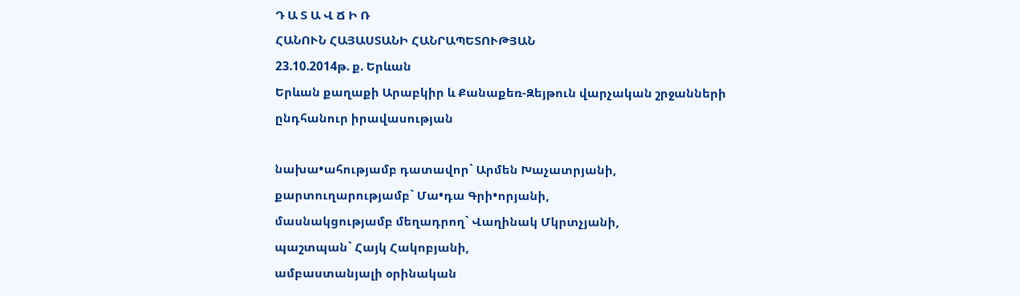Դ Ա Տ Ա Վ Ճ Ի Ռ
ՀԱՆՈՒՆ ՀԱՅԱՍՏԱՆԻ ՀԱՆՐԱՊԵՏՈՒԹՅԱՆ
23.10.2014թ. ք. Երևան
Երևան քաղաքի Արաբկիր և Քանաքեռ-Զեյթուն վարչական շրջանների
ընդհանուր իրավասության

նախա•ահությամբ դատավոր` Արմեն Խաչատրյանի,
քարտուղարությամբ` Մա•դա Գրի•որյանի,
մասնակցությամբ մեղադրող` Վաղինակ Մկրտչյանի,
պաշտպան` Հայկ Հակոբյանի,
ամբաստանյալի օրինական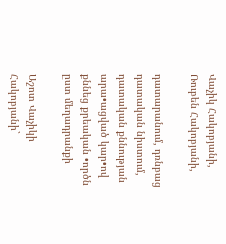Վաչիկ Հակոբյանի,
Ռուբեն Հակոբյանի,

դատարանում, դռնբաց դատական նիստում, դատական քննության արա•ացված կար•ով քննեց քրեական •ործն ըստ մեղադրանքի

Աշոտ Վաչիկի Հակոբյանի`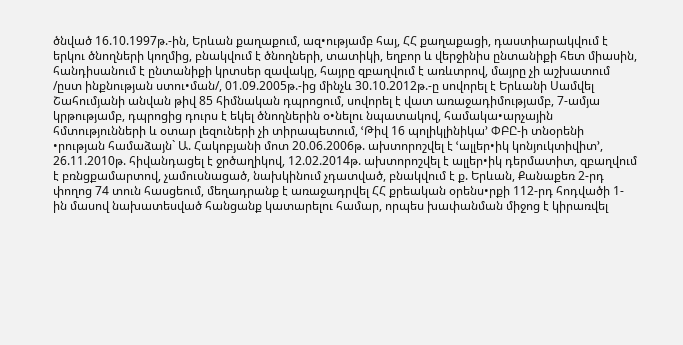ծնված 16.10.1997թ.-ին, Երևան քաղաքում, ազ•ությամբ հայ, ՀՀ քաղաքացի, դաստիարակվում է երկու ծնողների կողմից, բնակվում է ծնողների, տատիկի, եղբոր և վերջինիս ընտանիքի հետ միասին, հանդիսանում է ընտանիքի կրտսեր զավակը, հայրը զբաղվում է առևտրով, մայրը չի աշխատում /ըստ ինքնության ստու•ման/, 01.09.2005թ.-ից մինչև 30.10.2012թ.-ը սովորել է Երևանի Սամվել Շահումյանի անվան թիվ 85 հիմնական դպրոցում, սովորել է վատ առաջադիմությամբ, 7-ամյա կրթությամբ, դպրոցից դուրս է եկել ծնողներին օ•նելու նպատակով, համակա•արչային հմտությունների և օտար լեզուների չի տիրապետում, ՙԹիվ 16 պոլիկլինիկա՚ ՓԲԸ-ի տնօրենի •րության համաձայն` Ա. Հակոբյանի մոտ 20.06.2006թ. ախտորոշվել է ՙալլեր•իկ կոնյուկտիվիտ՚, 26.11.2010թ. հիվանդացել է ջրծաղիկով, 12.02.2014թ. ախտորոշվել է ալլեր•իկ դերմատիտ, զբաղվում է բռնցքամարտով, չամուսնացած, նախկինում չդատված, բնակվում է ք. Երևան, Քանաքեռ 2-րդ փողոց 74 տուն հասցեում, մեղադրանք է առաջադրվել ՀՀ քրեական օրենս•րքի 112-րդ հոդվածի 1-ին մասով նախատեսված հանցանք կատարելու համար, որպես խափանման միջոց է կիրառվել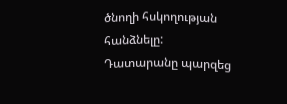ծնողի հսկողության հանձնելը:
Դատարանը պարզեց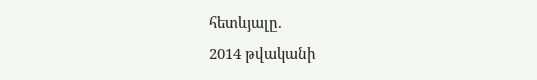հետևյալը.
2014 թվականի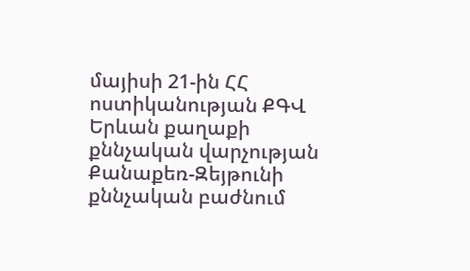մայիսի 21-ին ՀՀ ոստիկանության ՔԳՎ Երևան քաղաքի քննչական վարչության Քանաքեռ-Զեյթունի քննչական բաժնում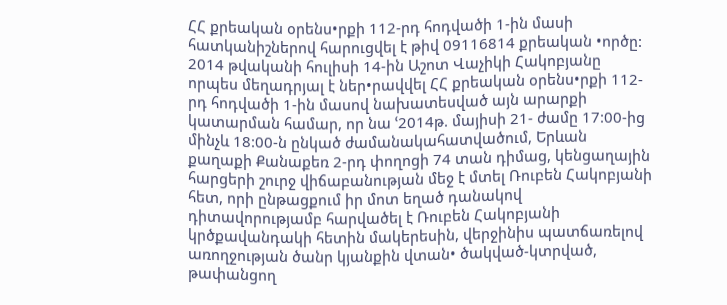ՀՀ քրեական օրենս•րքի 112-րդ հոդվածի 1-ին մասի հատկանիշներով հարուցվել է թիվ 09116814 քրեական •ործը:
2014 թվականի հուլիսի 14-ին Աշոտ Վաչիկի Հակոբյանը որպես մեղադրյալ է ներ•րավվել ՀՀ քրեական օրենս•րքի 112-րդ հոդվածի 1-ին մասով նախատեսված այն արարքի կատարման համար, որ նա ՙ2014թ. մայիսի 21- ժամը 17:00-ից մինչև 18:00-ն ընկած ժամանակահատվածում, Երևան քաղաքի Քանաքեռ 2-րդ փողոցի 74 տան դիմաց, կենցաղային հարցերի շուրջ վիճաբանության մեջ է մտել Ռուբեն Հակոբյանի հետ, որի ընթացքում իր մոտ եղած դանակով դիտավորությամբ հարվածել է Ռուբեն Հակոբյանի կրծքավանդակի հետին մակերեսին, վերջինիս պատճառելով առողջության ծանր կյանքին վտան• ծակված-կտրված, թափանցող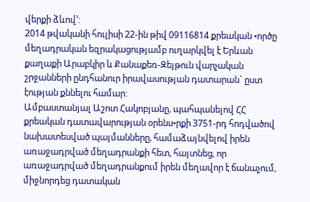վերքի ձևով՚:
2014 թվականի հուլիսի 22-ին թիվ 09116814 քրեական •ործը մեղադրական եզրակացությամբ ուղարկվել է Երևան քաղաքի Արաբկիր և Քանաքեռ-Զեյթուն վարչական շրջանների ընդհանուր իրավասության դատարան` ըստ էության քննելու համար:
Ամբաստանյալ Աշոտ Հակոբյանը, պահպանելով ՀՀ քրեական դատավարության օրենս•րքի 3751-րդ հոդվածով նախատեսված պայմանները, համաձայնվելով իրեն առաջադրված մեղադրանքի հետ, հայտնեց, որ առաջադրված մեղադրանքում իրեն մեղավոր է ճանաչում, միջնորդեց դատական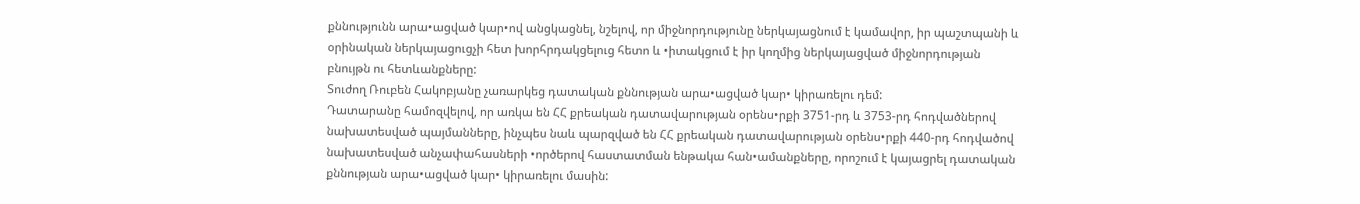քննությունն արա•ացված կար•ով անցկացնել, նշելով, որ միջնորդությունը ներկայացնում է կամավոր, իր պաշտպանի և օրինական ներկայացուցչի հետ խորհրդակցելուց հետո և •իտակցում է իր կողմից ներկայացված միջնորդության բնույթն ու հետևանքները:
Տուժող Ռուբեն Հակոբյանը չառարկեց դատական քննության արա•ացված կար• կիրառելու դեմ:
Դատարանը համոզվելով, որ առկա են ՀՀ քրեական դատավարության օրենս•րքի 3751-րդ և 3753-րդ հոդվածներով նախատեսված պայմանները, ինչպես նաև պարզված են ՀՀ քրեական դատավարության օրենս•րքի 440-րդ հոդվածով նախատեսված անչափահասների •ործերով հաստատման ենթակա հան•ամանքները, որոշում է կայացրել դատական քննության արա•ացված կար• կիրառելու մասին: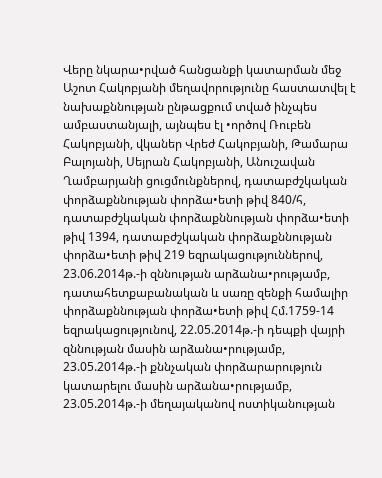Վերը նկարա•րված հանցանքի կատարման մեջ Աշոտ Հակոբյանի մեղավորությունը հաստատվել է նախաքննության ընթացքում տված ինչպես ամբաստանյալի, այնպես էլ •ործով Ռուբեն Հակոբյանի, վկաներ Վրեժ Հակոբյանի, Թամարա Բալոյանի, Սեյրան Հակոբյանի, Անուշավան Ղամբարյանի ցուցմունքներով, դատաբժշկական փորձաքննության փորձա•ետի թիվ 840/հ, դատաբժշկական փորձաքննության փորձա•ետի թիվ 1394, դատաբժշկական փորձաքննության փորձա•ետի թիվ 219 եզրակացություններով, 23.06.2014թ.-ի զննության արձանա•րությամբ, դատահետքաբանական և սառը զենքի համալիր փորձաքննության փորձա•ետի թիվ Հմ.1759-14 եզրակացությունով, 22.05.2014թ.-ի դեպքի վայրի զննության մասին արձանա•րությամբ, 23.05.2014թ.-ի քննչական փորձարարություն կատարելու մասին արձանա•րությամբ, 23.05.2014թ.-ի մեղայականով ոստիկանության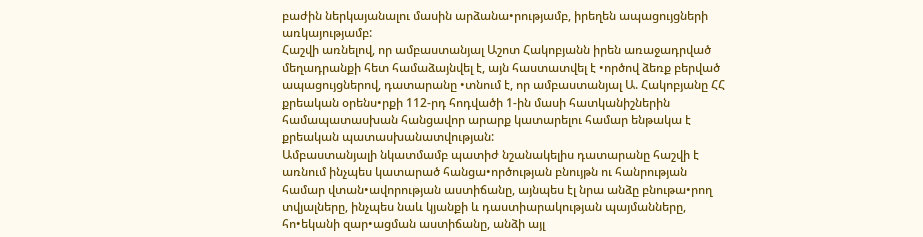բաժին ներկայանալու մասին արձանա•րությամբ, իրեղեն ապացույցների առկայությամբ:
Հաշվի առնելով, որ ամբաստանյալ Աշոտ Հակոբյանն իրեն առաջադրված մեղադրանքի հետ համաձայնվել է, այն հաստատվել է •ործով ձեռք բերված ապացույցներով, դատարանը •տնում է, որ ամբաստանյալ Ա. Հակոբյանը ՀՀ քրեական օրենս•րքի 112-րդ հոդվածի 1-ին մասի հատկանիշներին համապատասխան հանցավոր արարք կատարելու համար ենթակա է քրեական պատասխանատվության:
Ամբաստանյալի նկատմամբ պատիժ նշանակելիս դատարանը հաշվի է առնում ինչպես կատարած հանցա•ործության բնույթն ու հանրության համար վտան•ավորության աստիճանը, այնպես էլ նրա անձը բնութա•րող տվյալները, ինչպես նաև կյանքի և դաստիարակության պայմանները, հո•եկանի զար•ացման աստիճանը, անձի այլ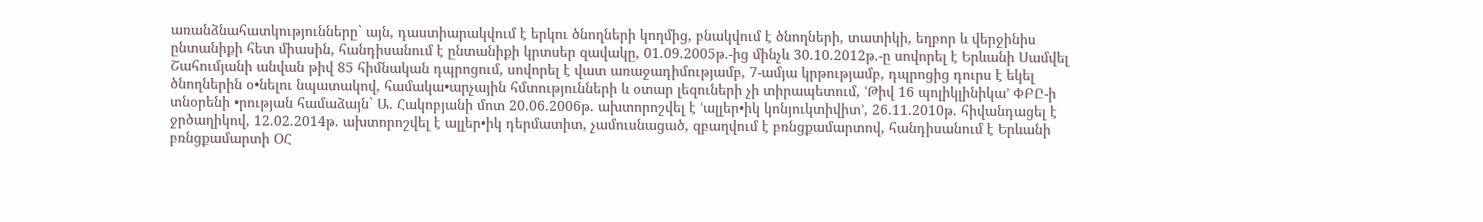առանձնահատկությունները` այն, դաստիարակվում է երկու ծնողների կողմից, բնակվում է ծնողների, տատիկի, եղբոր և վերջինիս ընտանիքի հետ միասին, հանդիսանում է ընտանիքի կրտսեր զավակը, 01.09.2005թ.-ից մինչև 30.10.2012թ.-ը սովորել է Երևանի Սամվել Շահումյանի անվան թիվ 85 հիմնական դպրոցում, սովորել է վատ առաջադիմությամբ, 7-ամյա կրթությամբ, դպրոցից դուրս է եկել ծնողներին օ•նելու նպատակով, համակա•արչային հմտությունների և օտար լեզուների չի տիրապետում, ՙԹիվ 16 պոլիկլինիկա՚ ՓԲԸ-ի տնօրենի •րության համաձայն` Ա. Հակոբյանի մոտ 20.06.2006թ. ախտորոշվել է ՙալլեր•իկ կոնյուկտիվիտ՚, 26.11.2010թ. հիվանդացել է ջրծաղիկով, 12.02.2014թ. ախտորոշվել է ալլեր•իկ դերմատիտ, չամուսնացած, զբաղվում է բռնցքամարտով, հանդիսանում է Երևանի բռնցքամարտի ՕՀ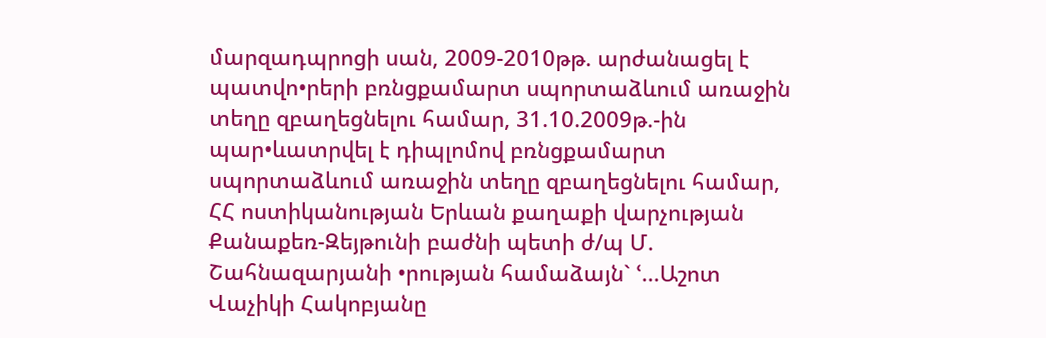մարզադպրոցի սան, 2009-2010թթ. արժանացել է պատվո•րերի բռնցքամարտ սպորտաձևում առաջին տեղը զբաղեցնելու համար, 31.10.2009թ.-ին պար•ևատրվել է դիպլոմով բռնցքամարտ սպորտաձևում առաջին տեղը զբաղեցնելու համար, ՀՀ ոստիկանության Երևան քաղաքի վարչության Քանաքեռ-Զեյթունի բաժնի պետի ժ/պ Մ. Շահնազարյանի •րության համաձայն` ՙ...Աշոտ Վաչիկի Հակոբյանը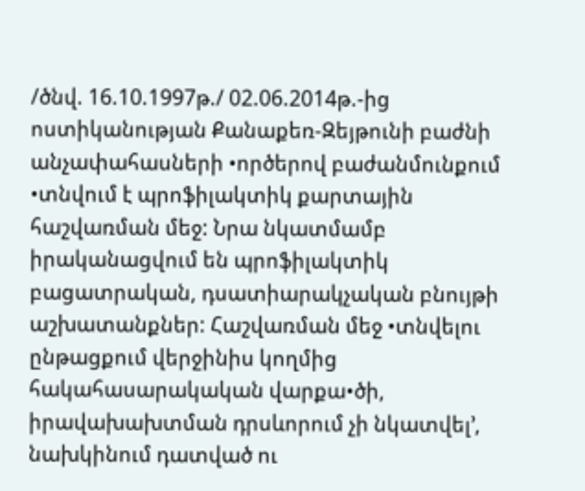/ծնվ. 16.10.1997թ./ 02.06.2014թ.-ից ոստիկանության Քանաքեռ-Զեյթունի բաժնի անչափահասների •ործերով բաժանմունքում •տնվում է պրոֆիլակտիկ քարտային հաշվառման մեջ: Նրա նկատմամբ իրականացվում են պրոֆիլակտիկ բացատրական, դսատիարակչական բնույթի աշխատանքներ: Հաշվառման մեջ •տնվելու ընթացքում վերջինիս կողմից հակահասարակական վարքա•ծի, իրավախախտման դրսևորում չի նկատվել՚, նախկինում դատված ու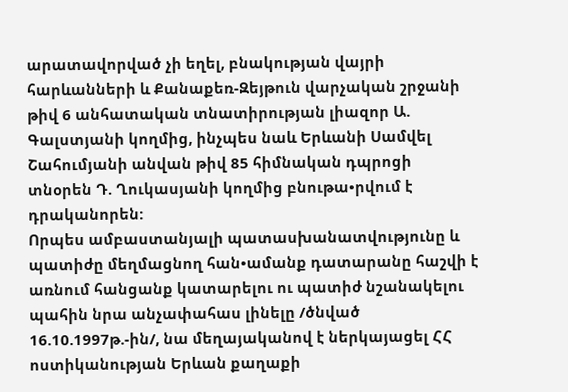արատավորված չի եղել, բնակության վայրի հարևանների և Քանաքեռ-Զեյթուն վարչական շրջանի թիվ 6 անհատական տնատիրության լիազոր Ա. Գալստյանի կողմից, ինչպես նաև Երևանի Սամվել Շահումյանի անվան թիվ 85 հիմնական դպրոցի տնօրեն Դ. Ղուկասյանի կողմից բնութա•րվում է դրականորեն:
Որպես ամբաստանյալի պատասխանատվությունը և պատիժը մեղմացնող հան•ամանք դատարանը հաշվի է առնում հանցանք կատարելու ու պատիժ նշանակելու պահին նրա անչափահաս լինելը /ծնված 16.10.1997թ.-ին/, նա մեղայականով է ներկայացել ՀՀ ոստիկանության Երևան քաղաքի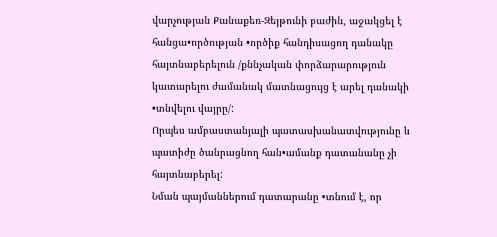վարչության Քանաքեռ-Զեյթունի բաժին, աջակցել է հանցա•ործության •ործիք հանդիսացող դանակը հայտնաբերելուն /քննչական փորձարարություն կատարելու ժամանակ մատնացույց է արել դանակի •տնվելու վայրը/:
Որպես ամբաստանյալի պատասխանատվությունը և պատիժը ծանրացնող հան•ամանք դատանանը չի հայտնաբերել:
Նման պայմաններում դատարանը •տնում է, որ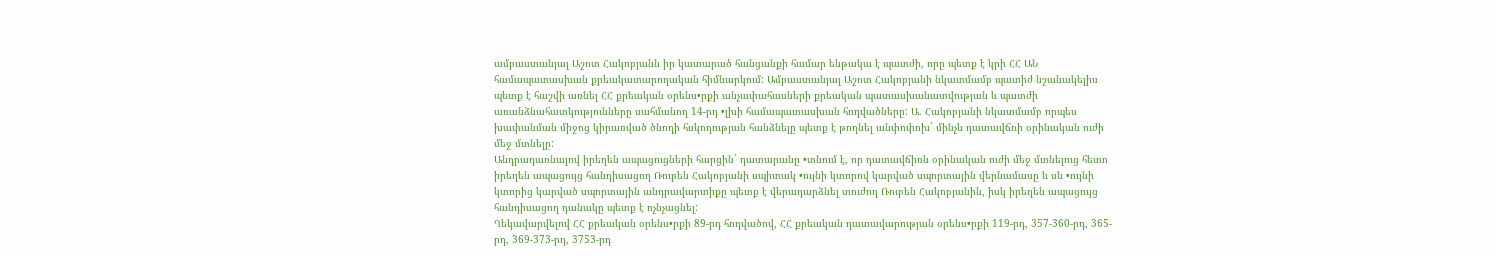ամբաստանյալ Աշոտ Հակոբյանն իր կատարած հանցանքի համար ենթակա է պատժի, որը պետք է կրի ՀՀ ԱՆ համապատասխան քրեակատարողական հիմնարկում: Ամբաստանյալ Աշոտ Հակոբյանի նկատմամբ պատիժ նշանակելիս պետք է հաշվի առնել ՀՀ քրեական օրենս•րքի անչափահասների քրեական պատասխանատվության և պատժի առանձնահատկությունները սահմանող 14-րդ •լխի համապատասխան հոդվածները: Ա. Հակոբյանի նկատմամբ որպես խափանման միջոց կիրառված ծնողի հսկողության հանձնելը պետք է թողնել անփոփոխ` մինչև դատավճռի օրինական ուժի մեջ մտնելը:
Անդրադառնալով իրեղեն ապացուցների հարցին` դատարանը •տնում է, որ դատավճիռն օրինական ուժի մեջ մտնելուց հետո իրեղեն ապացույց հանդիսացող Ռուբեն Հակոբյանի սպիտակ •ույնի կտորով կարված սպորտային վերնամասը և սև •ույնի կտորից կարված սպորտային անդրավարտիքը պետք է վերադարձնել տուժող Ռուբեն Հակոբյանին, իսկ իրեղեն ապացույց հանդիսացող դանակը պետք է ոչնչացնել:
Ղեկավարվելով ՀՀ քրեական օրենս•րքի 89-րդ հոդվածով, ՀՀ քրեական դատավարության օրենս•րքի 119-րդ, 357-360-րդ, 365-րդ, 369-373-րդ, 3753-րդ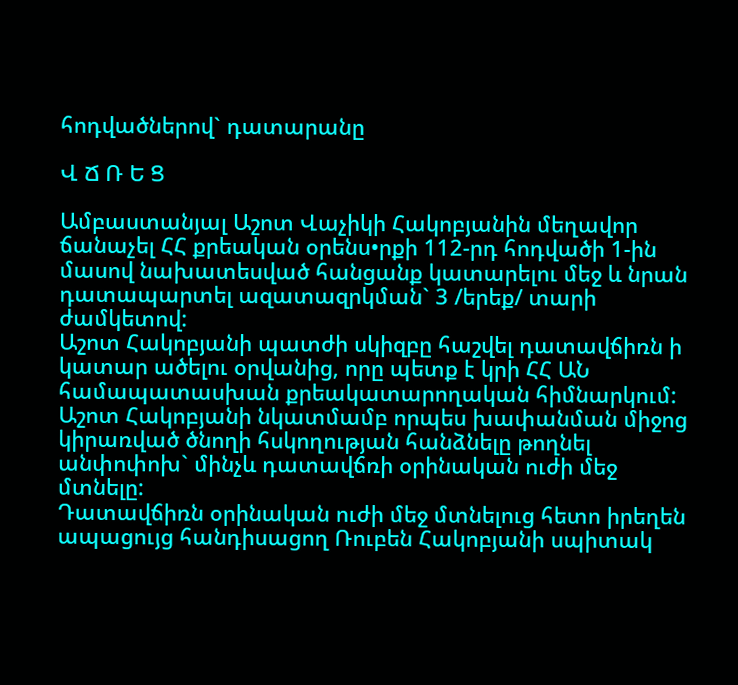հոդվածներով` դատարանը

Վ Ճ Ռ Ե Ց

Ամբաստանյալ Աշոտ Վաչիկի Հակոբյանին մեղավոր ճանաչել ՀՀ քրեական օրենս•րքի 112-րդ հոդվածի 1-ին մասով նախատեսված հանցանք կատարելու մեջ և նրան դատապարտել ազատազրկման` 3 /երեք/ տարի ժամկետով:
Աշոտ Հակոբյանի պատժի սկիզբը հաշվել դատավճիռն ի կատար ածելու օրվանից, որը պետք է կրի ՀՀ ԱՆ համապատասխան քրեակատարողական հիմնարկում:
Աշոտ Հակոբյանի նկատմամբ որպես խափանման միջոց կիրառված ծնողի հսկողության հանձնելը թողնել անփոփոխ` մինչև դատավճռի օրինական ուժի մեջ մտնելը:
Դատավճիռն օրինական ուժի մեջ մտնելուց հետո իրեղեն ապացույց հանդիսացող Ռուբեն Հակոբյանի սպիտակ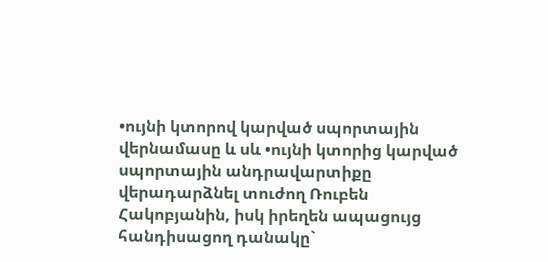•ույնի կտորով կարված սպորտային վերնամասը և սև •ույնի կտորից կարված սպորտային անդրավարտիքը վերադարձնել տուժող Ռուբեն Հակոբյանին, իսկ իրեղեն ապացույց հանդիսացող դանակը`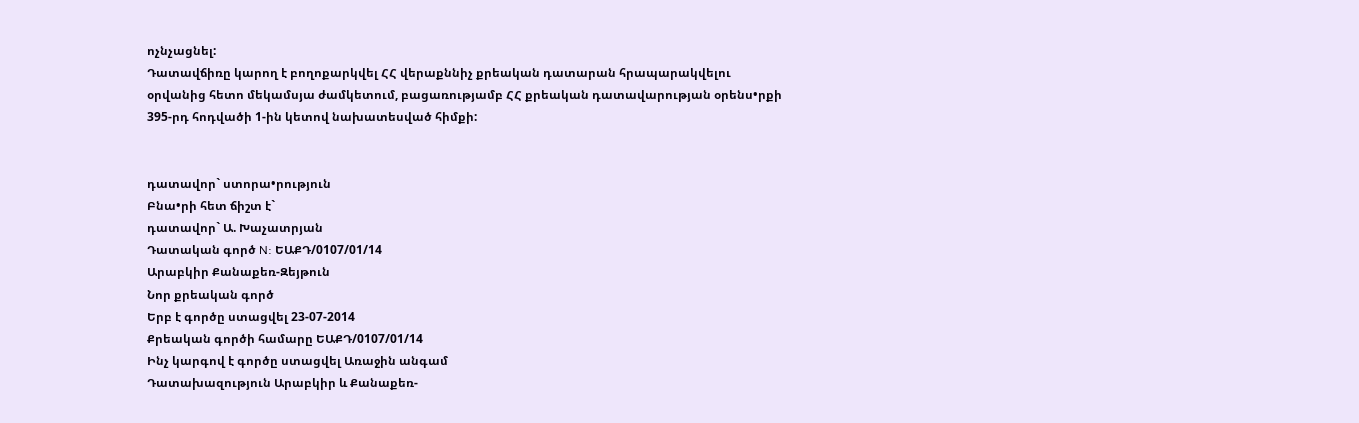ոչնչացնել:
Դատավճիռը կարող է բողոքարկվել ՀՀ վերաքննիչ քրեական դատարան հրապարակվելու օրվանից հետո մեկամսյա ժամկետում, բացառությամբ ՀՀ քրեական դատավարության օրենս•րքի 395-րդ հոդվածի 1-ին կետով նախատեսված հիմքի:


դատավոր` ստորա•րություն
Բնա•րի հետ ճիշտ է`
դատավոր` Ա. Խաչատրյան
Դատական գործ N: ԵԱՔԴ/0107/01/14
Արաբկիր Քանաքեռ-Զեյթուն
Նոր քրեական գործ
Երբ է գործը ստացվել 23-07-2014
Քրեական գործի համարը ԵԱՔԴ/0107/01/14
Ինչ կարգով է գործը ստացվել Առաջին անգամ
Դատախազություն Արաբկիր և Քանաքեռ-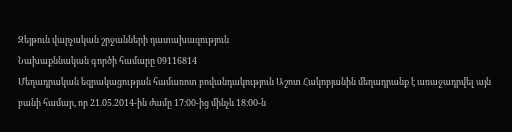Զեյթուն վարչական շրջանների դատախազություն
Նախաքննական գործի համարը 09116814
Մեղադրական եզրակացության համառոտ բովանդակություն Աշոտ Հակոբյանին մեղադրանք է առաջադրվել այն բանի համար, որ 21.05.2014-ին ժամը 17։00-ից մինչև 18։00-ն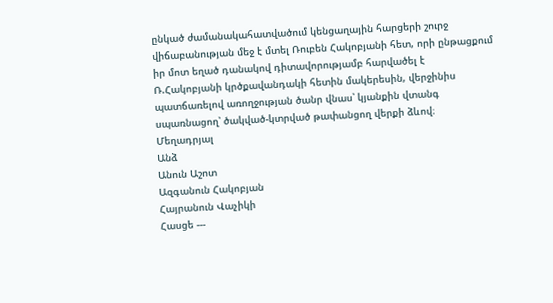ընկած ժամանակահատվածում կենցաղային հարցերի շուրջ վիճաբանության մեջ է մտել Ռուբեն Հակոբյանի հետ, որի ընթացքում իր մոտ եղած դանակով դիտավորությամբ հարվածել է Ռ.Հակոբյանի կրծքավանդակի հետին մակերեսին, վերջինիս պատճառելով առողջության ծանր վնաս՝ կյանքին վտանգ սպառնացող՝ ծակված-կտրված թափանցող վերքի ձևով։
Մեղադրյալ
Անձ
Անուն Աշոտ
Ազգանուն Հակոբյան
Հայրանուն Վաչիկի
Հասցե ---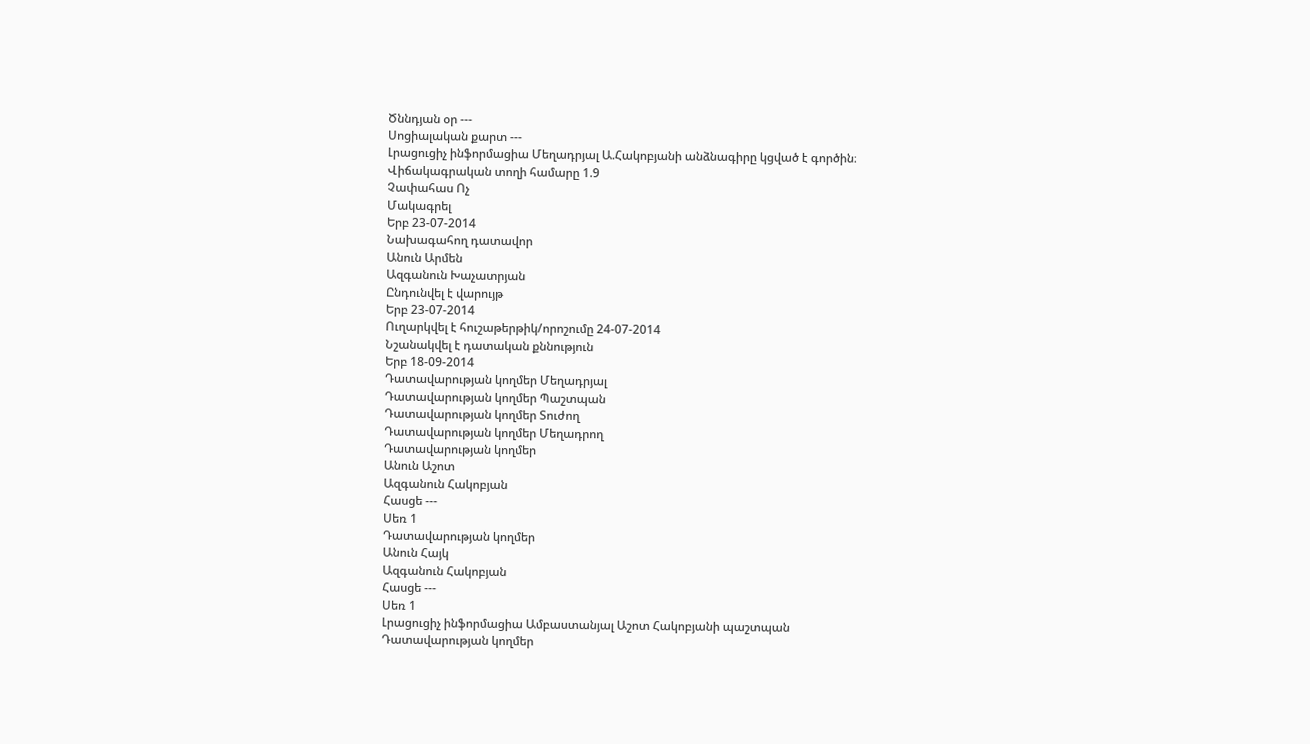Ծննդյան օր ---
Սոցիալական քարտ ---
Լրացուցիչ ինֆորմացիա Մեղադրյալ Ա.Հակոբյանի անձնագիրը կցված է գործին։
Վիճակագրական տողի համարը 1.9
Չափահաս Ոչ
Մակագրել
Երբ 23-07-2014
Նախագահող դատավոր
Անուն Արմեն
Ազգանուն Խաչատրյան
Ընդունվել է վարույթ
Երբ 23-07-2014
Ուղարկվել է հուշաթերթիկ/որոշումը 24-07-2014
Նշանակվել է դատական քննություն
Երբ 18-09-2014
Դատավարության կողմեր Մեղադրյալ
Դատավարության կողմեր Պաշտպան
Դատավարության կողմեր Տուժող
Դատավարության կողմեր Մեղադրող
Դատավարության կողմեր
Անուն Աշոտ
Ազգանուն Հակոբյան
Հասցե ---
Սեռ 1
Դատավարության կողմեր
Անուն Հայկ
Ազգանուն Հակոբյան
Հասցե ---
Սեռ 1
Լրացուցիչ ինֆորմացիա Ամբաստանյալ Աշոտ Հակոբյանի պաշտպան
Դատավարության կողմեր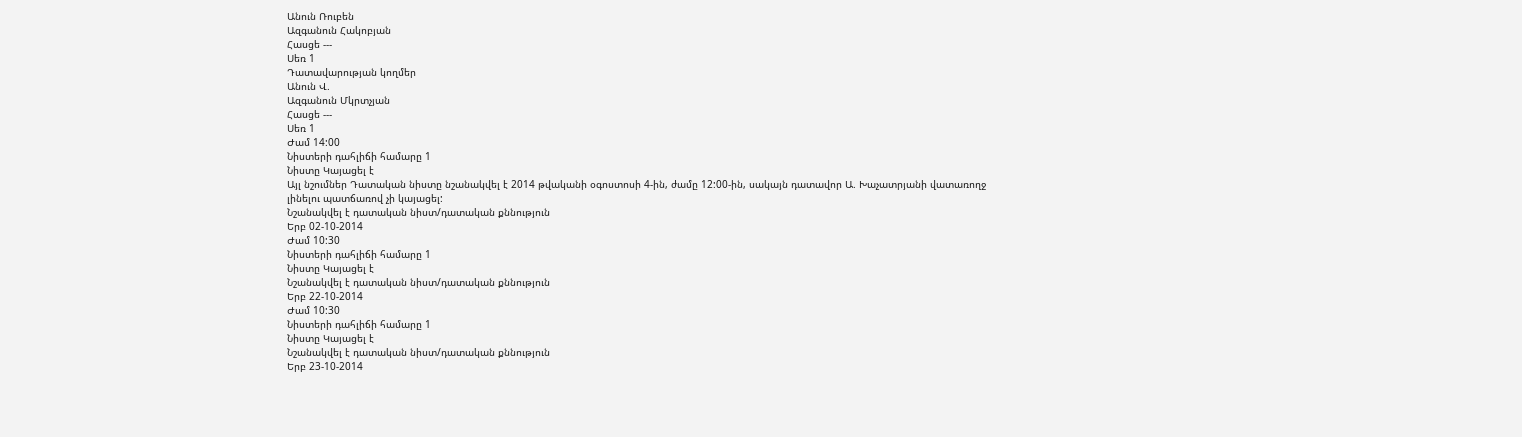Անուն Ռուբեն
Ազգանուն Հակոբյան
Հասցե ---
Սեռ 1
Դատավարության կողմեր
Անուն Վ.
Ազգանուն Մկրտչյան
Հասցե ---
Սեռ 1
Ժամ 14:00
Նիստերի դահլիճի համարը 1
Նիստը Կայացել է
Այլ նշումներ Դատական նիստը նշանակվել է 2014 թվականի օգոստոսի 4-ին, ժամը 12:00-ին, սակայն դատավոր Ա. Խաչատրյանի վատառողջ լինելու պատճառով չի կայացել:
Նշանակվել է դատական նիստ/դատական քննություն
Երբ 02-10-2014
Ժամ 10:30
Նիստերի դահլիճի համարը 1
Նիստը Կայացել է
Նշանակվել է դատական նիստ/դատական քննություն
Երբ 22-10-2014
Ժամ 10:30
Նիստերի դահլիճի համարը 1
Նիստը Կայացել է
Նշանակվել է դատական նիստ/դատական քննություն
Երբ 23-10-2014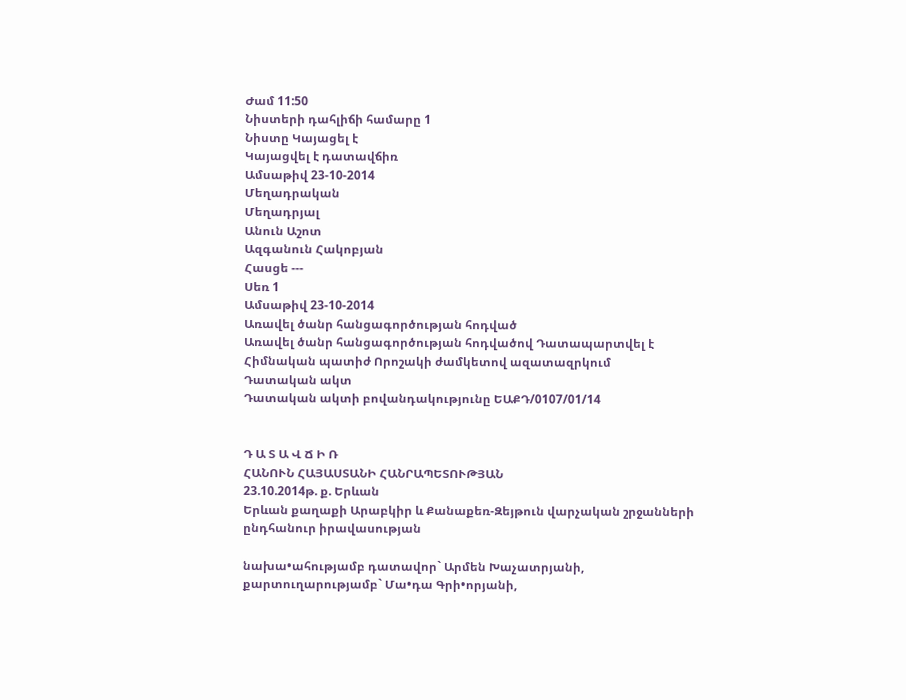Ժամ 11:50
Նիստերի դահլիճի համարը 1
Նիստը Կայացել է
Կայացվել է դատավճիռ
Ամսաթիվ 23-10-2014
Մեղադրական
Մեղադրյալ
Անուն Աշոտ
Ազգանուն Հակոբյան
Հասցե ---
Սեռ 1
Ամսաթիվ 23-10-2014
Առավել ծանր հանցագործության հոդված
Առավել ծանր հանցագործության հոդվածով Դատապարտվել է
Հիմնական պատիժ Որոշակի ժամկետով ազատազրկում
Դատական ակտ
Դատական ակտի բովանդակությունը ԵԱՔԴ/0107/01/14


Դ Ա Տ Ա Վ Ճ Ի Ռ
ՀԱՆՈՒՆ ՀԱՅԱՍՏԱՆԻ ՀԱՆՐԱՊԵՏՈՒԹՅԱՆ
23.10.2014թ. ք. Երևան
Երևան քաղաքի Արաբկիր և Քանաքեռ-Զեյթուն վարչական շրջանների
ընդհանուր իրավասության

նախա•ահությամբ դատավոր` Արմեն Խաչատրյանի,
քարտուղարությամբ` Մա•դա Գրի•որյանի,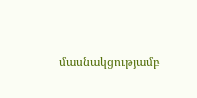մասնակցությամբ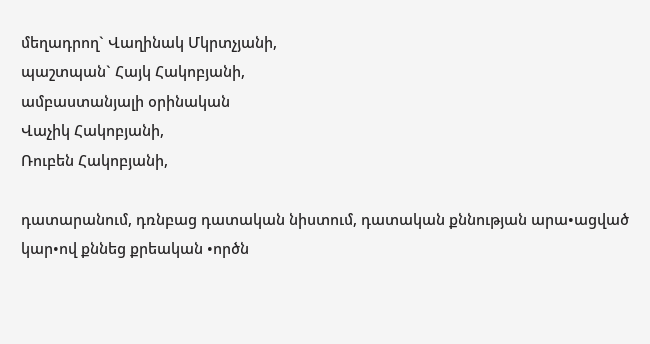մեղադրող` Վաղինակ Մկրտչյանի,
պաշտպան` Հայկ Հակոբյանի,
ամբաստանյալի օրինական
Վաչիկ Հակոբյանի,
Ռուբեն Հակոբյանի,

դատարանում, դռնբաց դատական նիստում, դատական քննության արա•ացված կար•ով քննեց քրեական •ործն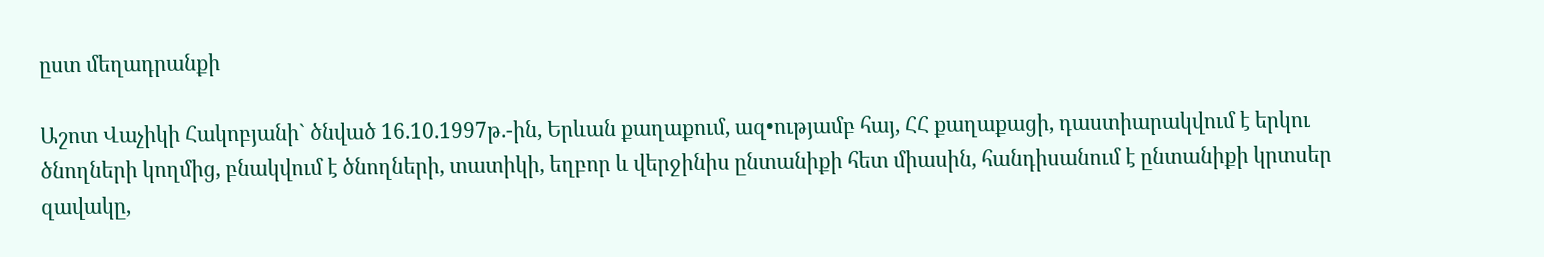ըստ մեղադրանքի

Աշոտ Վաչիկի Հակոբյանի` ծնված 16.10.1997թ.-ին, Երևան քաղաքում, ազ•ությամբ հայ, ՀՀ քաղաքացի, դաստիարակվում է երկու ծնողների կողմից, բնակվում է ծնողների, տատիկի, եղբոր և վերջինիս ընտանիքի հետ միասին, հանդիսանում է ընտանիքի կրտսեր զավակը,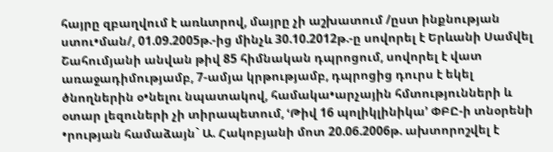հայրը զբաղվում է առևտրով, մայրը չի աշխատում /ըստ ինքնության ստու•ման/, 01.09.2005թ.-ից մինչև 30.10.2012թ.-ը սովորել է Երևանի Սամվել Շահումյանի անվան թիվ 85 հիմնական դպրոցում, սովորել է վատ առաջադիմությամբ, 7-ամյա կրթությամբ, դպրոցից դուրս է եկել ծնողներին օ•նելու նպատակով, համակա•արչային հմտությունների և օտար լեզուների չի տիրապետում, ՙԹիվ 16 պոլիկլինիկա՚ ՓԲԸ-ի տնօրենի •րության համաձայն` Ա. Հակոբյանի մոտ 20.06.2006թ. ախտորոշվել է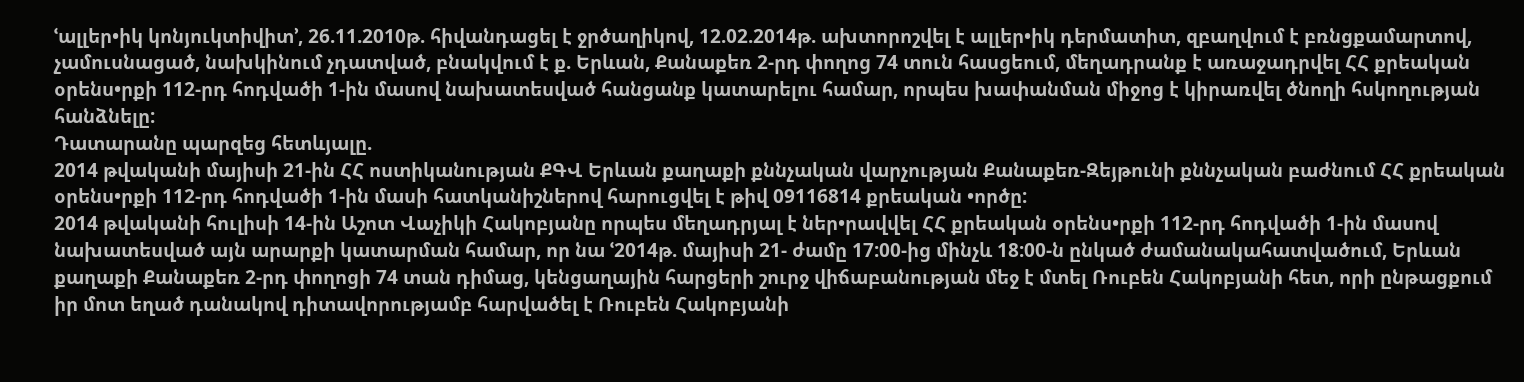ՙալլեր•իկ կոնյուկտիվիտ՚, 26.11.2010թ. հիվանդացել է ջրծաղիկով, 12.02.2014թ. ախտորոշվել է ալլեր•իկ դերմատիտ, զբաղվում է բռնցքամարտով, չամուսնացած, նախկինում չդատված, բնակվում է ք. Երևան, Քանաքեռ 2-րդ փողոց 74 տուն հասցեում, մեղադրանք է առաջադրվել ՀՀ քրեական օրենս•րքի 112-րդ հոդվածի 1-ին մասով նախատեսված հանցանք կատարելու համար, որպես խափանման միջոց է կիրառվել ծնողի հսկողության հանձնելը:
Դատարանը պարզեց հետևյալը.
2014 թվականի մայիսի 21-ին ՀՀ ոստիկանության ՔԳՎ Երևան քաղաքի քննչական վարչության Քանաքեռ-Զեյթունի քննչական բաժնում ՀՀ քրեական օրենս•րքի 112-րդ հոդվածի 1-ին մասի հատկանիշներով հարուցվել է թիվ 09116814 քրեական •ործը:
2014 թվականի հուլիսի 14-ին Աշոտ Վաչիկի Հակոբյանը որպես մեղադրյալ է ներ•րավվել ՀՀ քրեական օրենս•րքի 112-րդ հոդվածի 1-ին մասով նախատեսված այն արարքի կատարման համար, որ նա ՙ2014թ. մայիսի 21- ժամը 17:00-ից մինչև 18:00-ն ընկած ժամանակահատվածում, Երևան քաղաքի Քանաքեռ 2-րդ փողոցի 74 տան դիմաց, կենցաղային հարցերի շուրջ վիճաբանության մեջ է մտել Ռուբեն Հակոբյանի հետ, որի ընթացքում իր մոտ եղած դանակով դիտավորությամբ հարվածել է Ռուբեն Հակոբյանի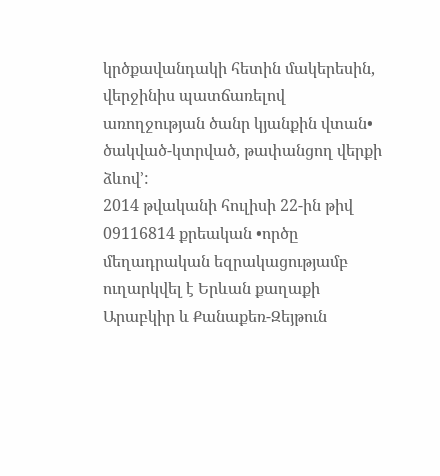կրծքավանդակի հետին մակերեսին, վերջինիս պատճառելով առողջության ծանր կյանքին վտան• ծակված-կտրված, թափանցող վերքի ձևով՚:
2014 թվականի հուլիսի 22-ին թիվ 09116814 քրեական •ործը մեղադրական եզրակացությամբ ուղարկվել է Երևան քաղաքի Արաբկիր և Քանաքեռ-Զեյթուն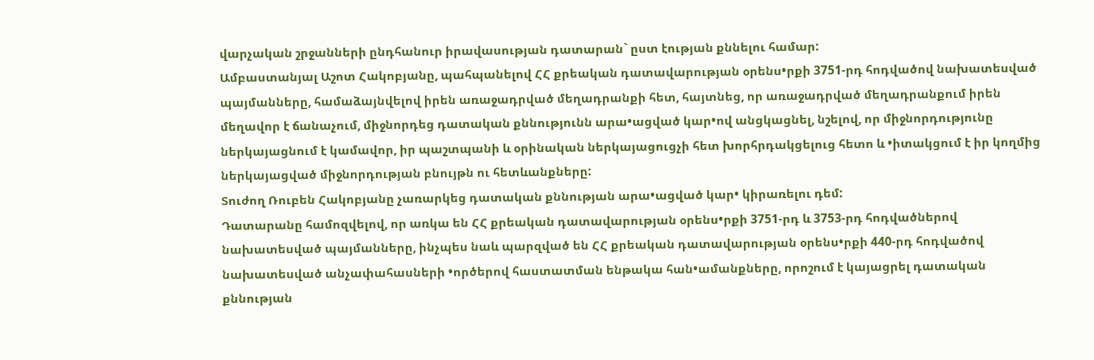վարչական շրջանների ընդհանուր իրավասության դատարան` ըստ էության քննելու համար:
Ամբաստանյալ Աշոտ Հակոբյանը, պահպանելով ՀՀ քրեական դատավարության օրենս•րքի 3751-րդ հոդվածով նախատեսված պայմանները, համաձայնվելով իրեն առաջադրված մեղադրանքի հետ, հայտնեց, որ առաջադրված մեղադրանքում իրեն մեղավոր է ճանաչում, միջնորդեց դատական քննությունն արա•ացված կար•ով անցկացնել, նշելով, որ միջնորդությունը ներկայացնում է կամավոր, իր պաշտպանի և օրինական ներկայացուցչի հետ խորհրդակցելուց հետո և •իտակցում է իր կողմից ներկայացված միջնորդության բնույթն ու հետևանքները:
Տուժող Ռուբեն Հակոբյանը չառարկեց դատական քննության արա•ացված կար• կիրառելու դեմ:
Դատարանը համոզվելով, որ առկա են ՀՀ քրեական դատավարության օրենս•րքի 3751-րդ և 3753-րդ հոդվածներով նախատեսված պայմանները, ինչպես նաև պարզված են ՀՀ քրեական դատավարության օրենս•րքի 440-րդ հոդվածով նախատեսված անչափահասների •ործերով հաստատման ենթակա հան•ամանքները, որոշում է կայացրել դատական քննության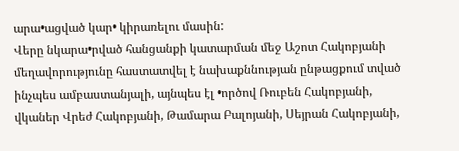արա•ացված կար• կիրառելու մասին:
Վերը նկարա•րված հանցանքի կատարման մեջ Աշոտ Հակոբյանի մեղավորությունը հաստատվել է նախաքննության ընթացքում տված ինչպես ամբաստանյալի, այնպես էլ •ործով Ռուբեն Հակոբյանի, վկաներ Վրեժ Հակոբյանի, Թամարա Բալոյանի, Սեյրան Հակոբյանի,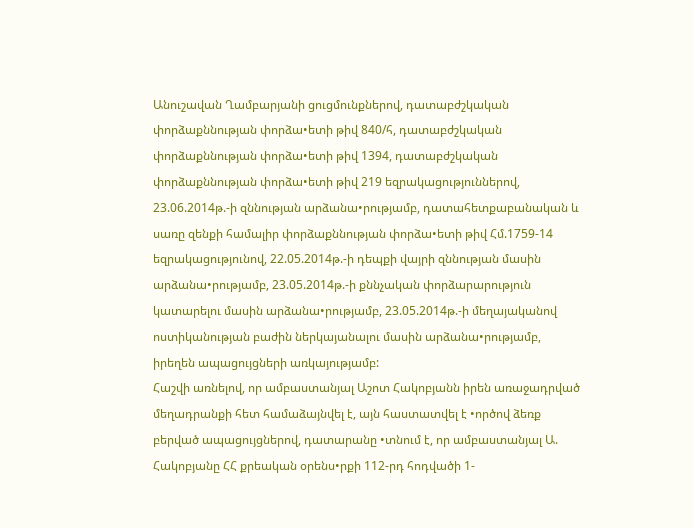Անուշավան Ղամբարյանի ցուցմունքներով, դատաբժշկական փորձաքննության փորձա•ետի թիվ 840/հ, դատաբժշկական փորձաքննության փորձա•ետի թիվ 1394, դատաբժշկական փորձաքննության փորձա•ետի թիվ 219 եզրակացություններով, 23.06.2014թ.-ի զննության արձանա•րությամբ, դատահետքաբանական և սառը զենքի համալիր փորձաքննության փորձա•ետի թիվ Հմ.1759-14 եզրակացությունով, 22.05.2014թ.-ի դեպքի վայրի զննության մասին արձանա•րությամբ, 23.05.2014թ.-ի քննչական փորձարարություն կատարելու մասին արձանա•րությամբ, 23.05.2014թ.-ի մեղայականով ոստիկանության բաժին ներկայանալու մասին արձանա•րությամբ, իրեղեն ապացույցների առկայությամբ:
Հաշվի առնելով, որ ամբաստանյալ Աշոտ Հակոբյանն իրեն առաջադրված մեղադրանքի հետ համաձայնվել է, այն հաստատվել է •ործով ձեռք բերված ապացույցներով, դատարանը •տնում է, որ ամբաստանյալ Ա. Հակոբյանը ՀՀ քրեական օրենս•րքի 112-րդ հոդվածի 1-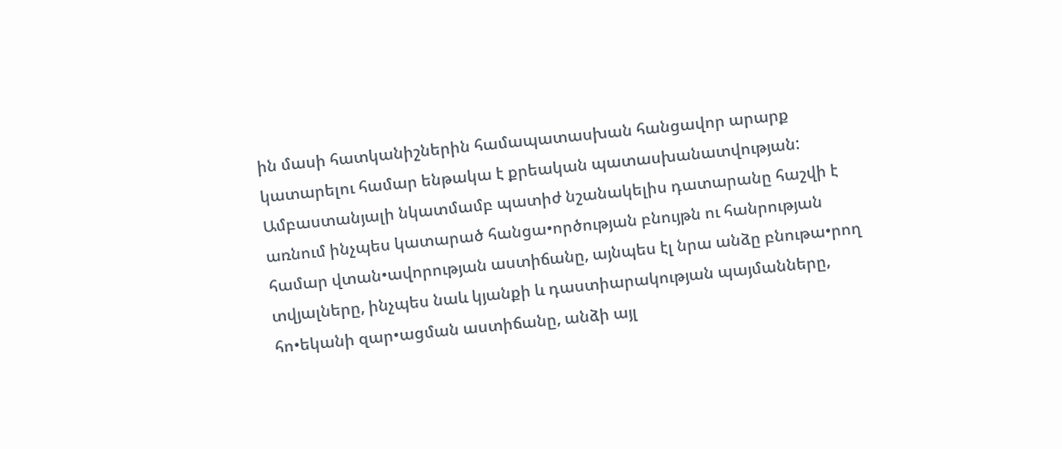ին մասի հատկանիշներին համապատասխան հանցավոր արարք կատարելու համար ենթակա է քրեական պատասխանատվության:
Ամբաստանյալի նկատմամբ պատիժ նշանակելիս դատարանը հաշվի է առնում ինչպես կատարած հանցա•ործության բնույթն ու հանրության համար վտան•ավորության աստիճանը, այնպես էլ նրա անձը բնութա•րող տվյալները, ինչպես նաև կյանքի և դաստիարակության պայմանները, հո•եկանի զար•ացման աստիճանը, անձի այլ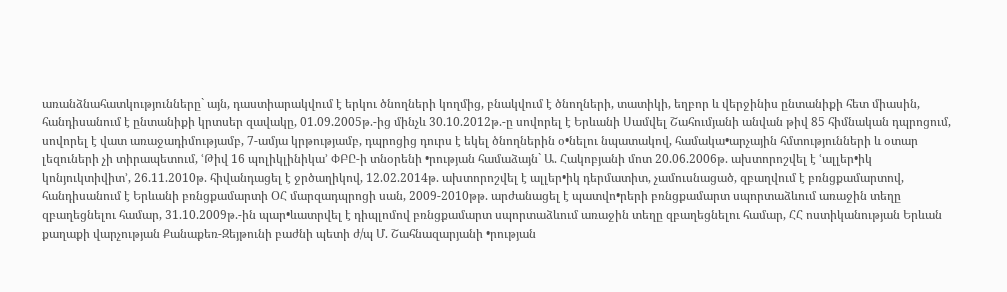առանձնահատկությունները` այն, դաստիարակվում է երկու ծնողների կողմից, բնակվում է ծնողների, տատիկի, եղբոր և վերջինիս ընտանիքի հետ միասին, հանդիսանում է ընտանիքի կրտսեր զավակը, 01.09.2005թ.-ից մինչև 30.10.2012թ.-ը սովորել է Երևանի Սամվել Շահումյանի անվան թիվ 85 հիմնական դպրոցում, սովորել է վատ առաջադիմությամբ, 7-ամյա կրթությամբ, դպրոցից դուրս է եկել ծնողներին օ•նելու նպատակով, համակա•արչային հմտությունների և օտար լեզուների չի տիրապետում, ՙԹիվ 16 պոլիկլինիկա՚ ՓԲԸ-ի տնօրենի •րության համաձայն` Ա. Հակոբյանի մոտ 20.06.2006թ. ախտորոշվել է ՙալլեր•իկ կոնյուկտիվիտ՚, 26.11.2010թ. հիվանդացել է ջրծաղիկով, 12.02.2014թ. ախտորոշվել է ալլեր•իկ դերմատիտ, չամուսնացած, զբաղվում է բռնցքամարտով, հանդիսանում է Երևանի բռնցքամարտի ՕՀ մարզադպրոցի սան, 2009-2010թթ. արժանացել է պատվո•րերի բռնցքամարտ սպորտաձևում առաջին տեղը զբաղեցնելու համար, 31.10.2009թ.-ին պար•ևատրվել է դիպլոմով բռնցքամարտ սպորտաձևում առաջին տեղը զբաղեցնելու համար, ՀՀ ոստիկանության Երևան քաղաքի վարչության Քանաքեռ-Զեյթունի բաժնի պետի ժ/պ Մ. Շահնազարյանի •րության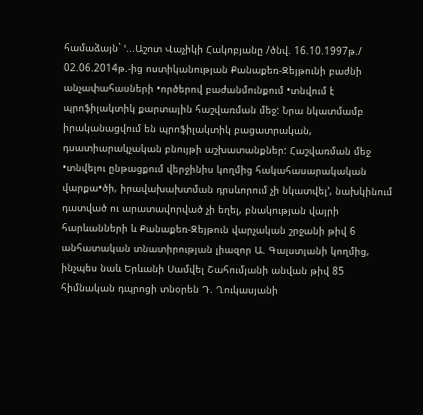համաձայն` ՙ...Աշոտ Վաչիկի Հակոբյանը /ծնվ. 16.10.1997թ./ 02.06.2014թ.-ից ոստիկանության Քանաքեռ-Զեյթունի բաժնի անչափահասների •ործերով բաժանմունքում •տնվում է պրոֆիլակտիկ քարտային հաշվառման մեջ: Նրա նկատմամբ իրականացվում են պրոֆիլակտիկ բացատրական, դսատիարակչական բնույթի աշխատանքներ: Հաշվառման մեջ •տնվելու ընթացքում վերջինիս կողմից հակահասարակական վարքա•ծի, իրավախախտման դրսևորում չի նկատվել՚, նախկինում դատված ու արատավորված չի եղել, բնակության վայրի հարևանների և Քանաքեռ-Զեյթուն վարչական շրջանի թիվ 6 անհատական տնատիրության լիազոր Ա. Գալստյանի կողմից, ինչպես նաև Երևանի Սամվել Շահումյանի անվան թիվ 85 հիմնական դպրոցի տնօրեն Դ. Ղուկասյանի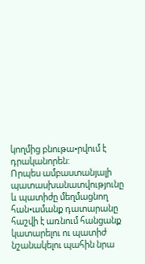կողմից բնութա•րվում է դրականորեն:
Որպես ամբաստանյալի պատասխանատվությունը և պատիժը մեղմացնող հան•ամանք դատարանը հաշվի է առնում հանցանք կատարելու ու պատիժ նշանակելու պահին նրա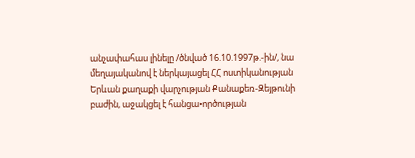անչափահաս լինելը /ծնված 16.10.1997թ.-ին/, նա մեղայականով է ներկայացել ՀՀ ոստիկանության Երևան քաղաքի վարչության Քանաքեռ-Զեյթունի բաժին, աջակցել է հանցա•ործության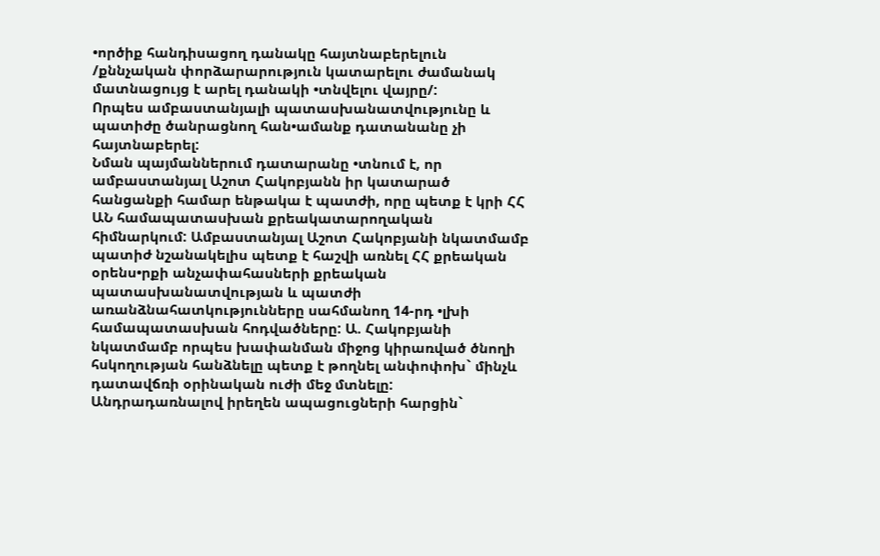•ործիք հանդիսացող դանակը հայտնաբերելուն /քննչական փորձարարություն կատարելու ժամանակ մատնացույց է արել դանակի •տնվելու վայրը/:
Որպես ամբաստանյալի պատասխանատվությունը և պատիժը ծանրացնող հան•ամանք դատանանը չի հայտնաբերել:
Նման պայմաններում դատարանը •տնում է, որ ամբաստանյալ Աշոտ Հակոբյանն իր կատարած հանցանքի համար ենթակա է պատժի, որը պետք է կրի ՀՀ ԱՆ համապատասխան քրեակատարողական հիմնարկում: Ամբաստանյալ Աշոտ Հակոբյանի նկատմամբ պատիժ նշանակելիս պետք է հաշվի առնել ՀՀ քրեական օրենս•րքի անչափահասների քրեական պատասխանատվության և պատժի առանձնահատկությունները սահմանող 14-րդ •լխի համապատասխան հոդվածները: Ա. Հակոբյանի նկատմամբ որպես խափանման միջոց կիրառված ծնողի հսկողության հանձնելը պետք է թողնել անփոփոխ` մինչև դատավճռի օրինական ուժի մեջ մտնելը:
Անդրադառնալով իրեղեն ապացուցների հարցին`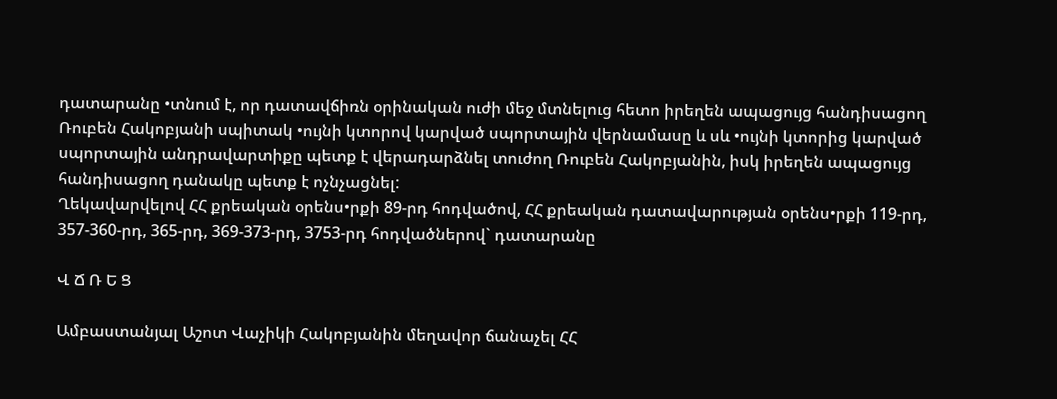դատարանը •տնում է, որ դատավճիռն օրինական ուժի մեջ մտնելուց հետո իրեղեն ապացույց հանդիսացող Ռուբեն Հակոբյանի սպիտակ •ույնի կտորով կարված սպորտային վերնամասը և սև •ույնի կտորից կարված սպորտային անդրավարտիքը պետք է վերադարձնել տուժող Ռուբեն Հակոբյանին, իսկ իրեղեն ապացույց հանդիսացող դանակը պետք է ոչնչացնել:
Ղեկավարվելով ՀՀ քրեական օրենս•րքի 89-րդ հոդվածով, ՀՀ քրեական դատավարության օրենս•րքի 119-րդ, 357-360-րդ, 365-րդ, 369-373-րդ, 3753-րդ հոդվածներով` դատարանը

Վ Ճ Ռ Ե Ց

Ամբաստանյալ Աշոտ Վաչիկի Հակոբյանին մեղավոր ճանաչել ՀՀ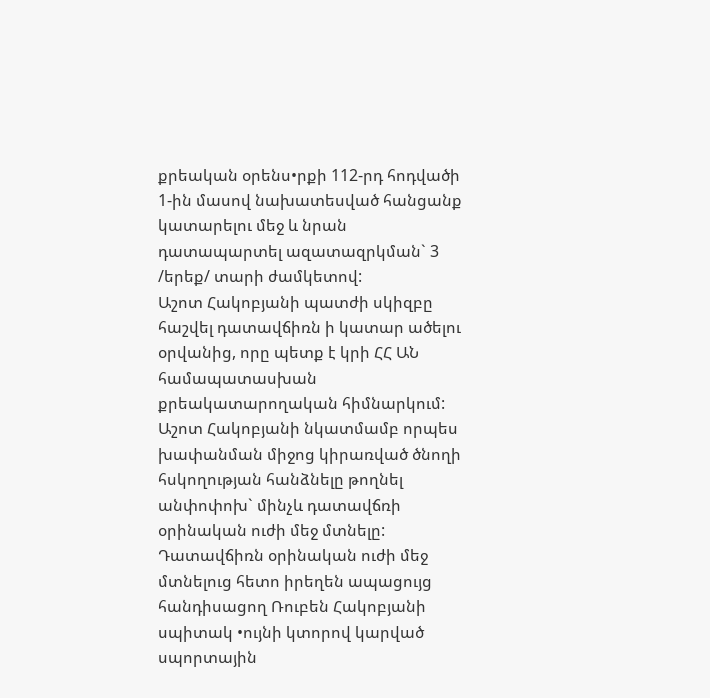քրեական օրենս•րքի 112-րդ հոդվածի 1-ին մասով նախատեսված հանցանք կատարելու մեջ և նրան դատապարտել ազատազրկման` 3 /երեք/ տարի ժամկետով:
Աշոտ Հակոբյանի պատժի սկիզբը հաշվել դատավճիռն ի կատար ածելու օրվանից, որը պետք է կրի ՀՀ ԱՆ համապատասխան քրեակատարողական հիմնարկում:
Աշոտ Հակոբյանի նկատմամբ որպես խափանման միջոց կիրառված ծնողի հսկողության հանձնելը թողնել անփոփոխ` մինչև դատավճռի օրինական ուժի մեջ մտնելը:
Դատավճիռն օրինական ուժի մեջ մտնելուց հետո իրեղեն ապացույց հանդիսացող Ռուբեն Հակոբյանի սպիտակ •ույնի կտորով կարված սպորտային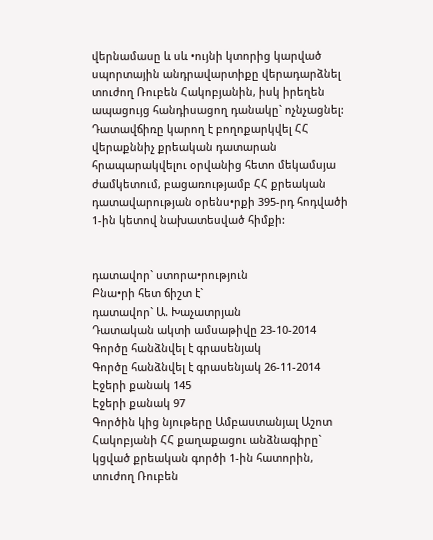վերնամասը և սև •ույնի կտորից կարված սպորտային անդրավարտիքը վերադարձնել տուժող Ռուբեն Հակոբյանին, իսկ իրեղեն ապացույց հանդիսացող դանակը` ոչնչացնել:
Դատավճիռը կարող է բողոքարկվել ՀՀ վերաքննիչ քրեական դատարան հրապարակվելու օրվանից հետո մեկամսյա ժամկետում, բացառությամբ ՀՀ քրեական դատավարության օրենս•րքի 395-րդ հոդվածի 1-ին կետով նախատեսված հիմքի:


դատավոր` ստորա•րություն
Բնա•րի հետ ճիշտ է`
դատավոր` Ա. Խաչատրյան
Դատական ակտի ամսաթիվը 23-10-2014
Գործը հանձնվել է գրասենյակ
Գործը հանձնվել է գրասենյակ 26-11-2014
Էջերի քանակ 145
Էջերի քանակ 97
Գործին կից նյութերը Ամբաստանյալ Աշոտ Հակոբյանի ՀՀ քաղաքացու անձնագիրը` կցված քրեական գործի 1-ին հատորին, տուժող Ռուբեն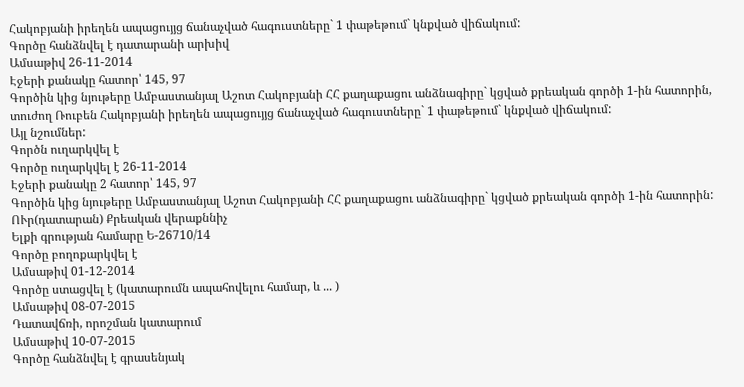Հակոբյանի իրեղեն ապացույյց ճանաչված հագուստները` 1 փաթեթում` կնքված վիճակում:
Գործը հանձնվել է դատարանի արխիվ
Ամսաթիվ 26-11-2014
Էջերի քանակը հատոր՝ 145, 97
Գործին կից նյութերը Ամբաստանյալ Աշոտ Հակոբյանի ՀՀ քաղաքացու անձնագիրը` կցված քրեական գործի 1-ին հատորին, տուժող Ռուբեն Հակոբյանի իրեղեն ապացույյց ճանաչված հագուստները` 1 փաթեթում` կնքված վիճակում:
Այլ նշումներ:
Գործն ուղարկվել է
Գործը ուղարկվել է 26-11-2014
Էջերի քանակը 2 հատոր՝ 145, 97
Գործին կից նյութերը Ամբաստանյալ Աշոտ Հակոբյանի ՀՀ քաղաքացու անձնագիրը` կցված քրեական գործի 1-ին հատորին:
ՈՒր(դատարան) Քրեական վերաքննիչ
Ելքի գրության համարը Ե-26710/14
Գործը բողոքարկվել է
Ամսաթիվ 01-12-2014
Գործը ստացվել է (կատարումն ապահովելու համար, և ... )
Ամսաթիվ 08-07-2015
Դատավճռի, որոշման կատարում
Ամսաթիվ 10-07-2015
Գործը հանձնվել է գրասենյակ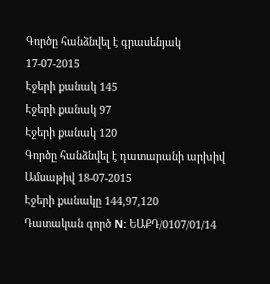Գործը հանձնվել է գրասենյակ 17-07-2015
Էջերի քանակ 145
Էջերի քանակ 97
Էջերի քանակ 120
Գործը հանձնվել է դատարանի արխիվ
Ամսաթիվ 18-07-2015
Էջերի քանակը 144,97,120
Դատական գործ N: ԵԱՔԴ/0107/01/14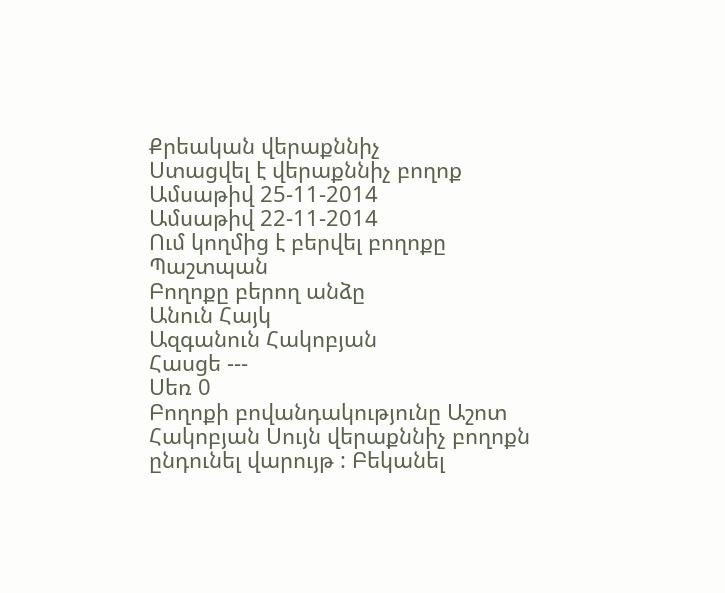Քրեական վերաքննիչ
Ստացվել է վերաքննիչ բողոք
Ամսաթիվ 25-11-2014
Ամսաթիվ 22-11-2014
Ում կողմից է բերվել բողոքը Պաշտպան
Բողոքը բերող անձը
Անուն Հայկ
Ազգանուն Հակոբյան
Հասցե ---
Սեռ 0
Բողոքի բովանդակությունը Աշոտ Հակոբյան Սույն վերաքննիչ բողոքն ընդունել վարույթ : Բեկանել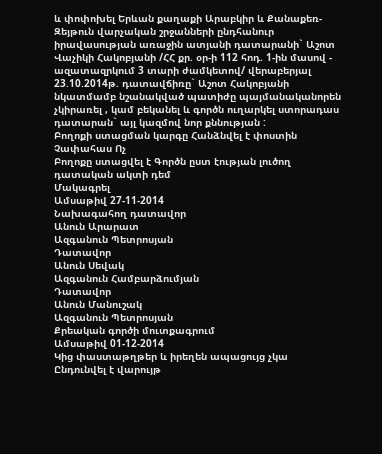և փոփոխել Երևան քաղաքի Արաբկիր և Քանաքեռ-Զեյթուն վարչական շրջանների ընդհանուր իրավասության առաջին ատյանի դատարանի` Աշոտ Վաչիկի Հակոբյանի /ՀՀ քր. օր-ի 112 հոդ. 1-ին մասով - ազատազրկում 3 տարի ժամկետով/ վերաբերյալ 23.10.2014թ. դատավճիռը` Աշոտ Հակոբյանի նկատմամբ նշանակված պատիժը պայմանականորեն չկիրառել , կամ բեկանել և գործն ուղարկել ստորադաս դատարան` այլ կազմով նոր քննության :
Բողոքի ստացման կարգը Հանձնվել է փոստին
Չափահաս Ոչ
Բողոքը ստացվել է Գործն ըստ էության լուծող դատական ակտի դեմ
Մակագրել
Ամսաթիվ 27-11-2014
Նախագահող դատավոր
Անուն Արարատ
Ազգանուն Պետրոսյան
Դատավոր
Անուն Սեվակ
Ազգանուն Համբարձումյան
Դատավոր
Անուն Մանուշակ
Ազգանուն Պետրոսյան
Քրեական գործի մուտքագրում
Ամսաթիվ 01-12-2014
Կից փաստաթղթեր և իրեղեն ապացույց չկա
Ընդունվել է վարույթ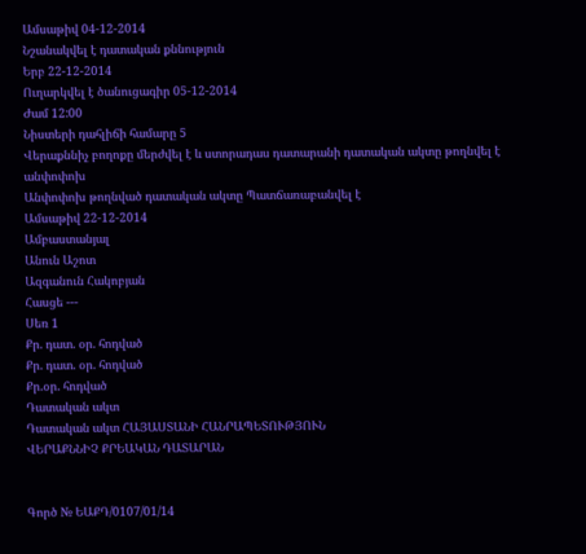Ամսաթիվ 04-12-2014
Նշանակվել է դատական քննություն
Երբ 22-12-2014
Ուղարկվել է ծանուցագիր 05-12-2014
Ժամ 12:00
Նիստերի դահլիճի համարը 5
Վերաքննիչ բողոքը մերժվել է և ստորադաս դատարանի դատական ակտը թողնվել է անփոփոխ
Անփոփոխ թողնված դատական ակտը Պատճառաբանվել է
Ամսաթիվ 22-12-2014
Ամբաստանյալ
Անուն Աշոտ
Ազգանուն Հակոբյան
Հասցե ---
Սեռ 1
Քր. դատ. օր. հոդված
Քր. դատ. օր. հոդված
Քր.օր. հոդված
Դատական ակտ
Դատական ակտ ՀԱՅԱՍՏԱՆԻ ՀԱՆՐԱՊԵՏՈՒԹՅՈՒՆ
ՎԵՐԱՔՆՆԻՉ ՔՐԵԱԿԱՆ ԴԱՏԱՐԱՆ


Գործ № ԵԱՔԴ/0107/01/14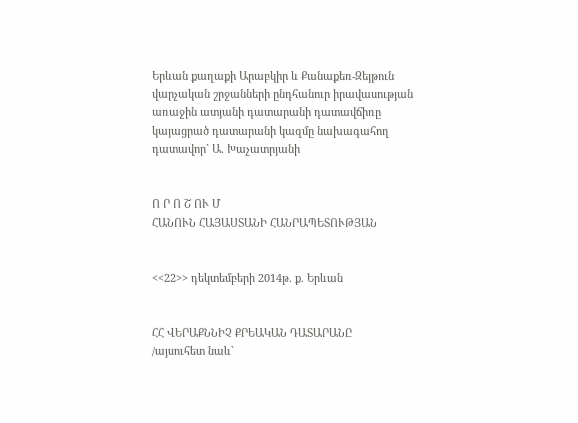Երևան քաղաքի Արաբկիր և Քանաքեռ-Զեյթուն
վարչական շրջանների ընդհանուր իրավասության
առաջին ատյանի դատարանի դատավճիռը
կայացրած դատարանի կազմը նախագահող
դատավոր` Ա. Խաչատրյանի


Ո Ր Ո Շ ՈՒ Մ
ՀԱՆՈՒՆ ՀԱՅԱՍՏԱՆԻ ՀԱՆՐԱՊԵՏՈՒԹՅԱՆ


<<22>> դեկտեմբերի 2014թ. ք. Երևան


ՀՀ ՎԵՐԱՔՆՆԻՉ ՔՐԵԱԿԱՆ ԴԱՏԱՐԱՆԸ
/այսուհետ նաև`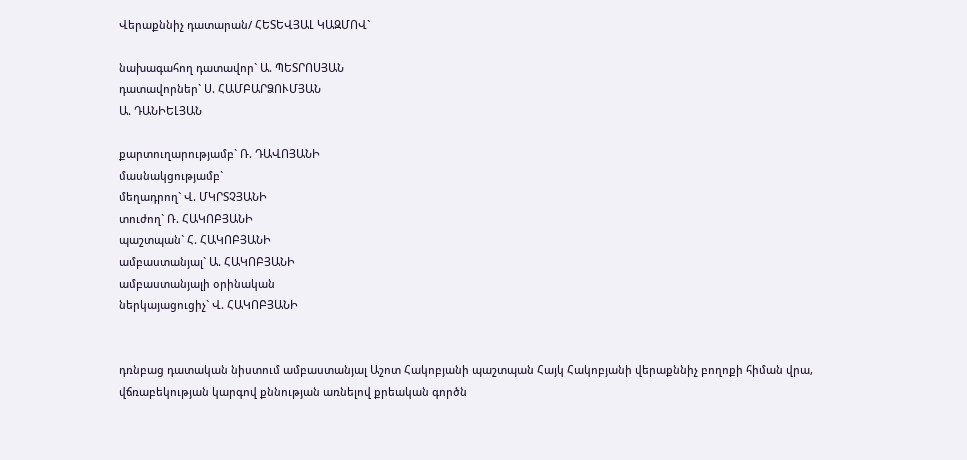Վերաքննիչ դատարան/ ՀԵՏԵՎՅԱԼ ԿԱԶՄՈՎ`

նախագահող դատավոր` Ա. ՊԵՏՐՈՍՅԱՆ
դատավորներ` Ս. ՀԱՄԲԱՐՁՈՒՄՅԱՆ
Ա. ԴԱՆԻԵԼՅԱՆ

քարտուղարությամբ` Ռ. ԴԱՎՈՅԱՆԻ
մասնակցությամբ`
մեղադրող` Վ. ՄԿՐՏՉՅԱՆԻ
տուժող` Ռ. ՀԱԿՈԲՅԱՆԻ
պաշտպան` Հ. ՀԱԿՈԲՅԱՆԻ
ամբաստանյալ` Ա. ՀԱԿՈԲՅԱՆԻ
ամբաստանյալի օրինական
ներկայացուցիչ` Վ. ՀԱԿՈԲՅԱՆԻ


դռնբաց դատական նիստում ամբաստանյալ Աշոտ Հակոբյանի պաշտպան Հայկ Հակոբյանի վերաքննիչ բողոքի հիման վրա, վճռաբեկության կարգով քննության առնելով քրեական գործն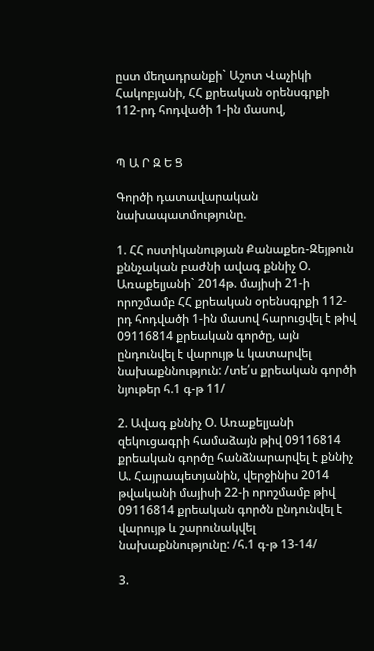ըստ մեղադրանքի` Աշոտ Վաչիկի Հակոբյանի, ՀՀ քրեական օրենսգրքի 112-րդ հոդվածի 1-ին մասով,


Պ Ա Ր Զ Ե Ց

Գործի դատավարական նախապատմությունը.

1. ՀՀ ոստիկանության Քանաքեռ-Զեյթուն քննչական բաժնի ավագ քննիչ Օ. Առաքելյանի` 2014թ. մայիսի 21-ի որոշմամբ ՀՀ քրեական օրենսգրքի 112-րդ հոդվածի 1-ին մասով հարուցվել է թիվ 09116814 քրեական գործը, այն ընդունվել է վարույթ և կատարվել նախաքննություն: /տե՛ս քրեական գործի նյութեր հ.1 գ-թ 11/

2. Ավագ քննիչ Օ. Առաքելյանի զեկուցագրի համաձայն թիվ 09116814 քրեական գործը հանձնարարվել է քննիչ Ա. Հայրապետյանին, վերջինիս 2014 թվականի մայիսի 22-ի որոշմամբ թիվ 09116814 քրեական գործն ընդունվել է վարույթ և շարունակվել նախաքննությունը: /հ.1 գ-թ 13-14/

3.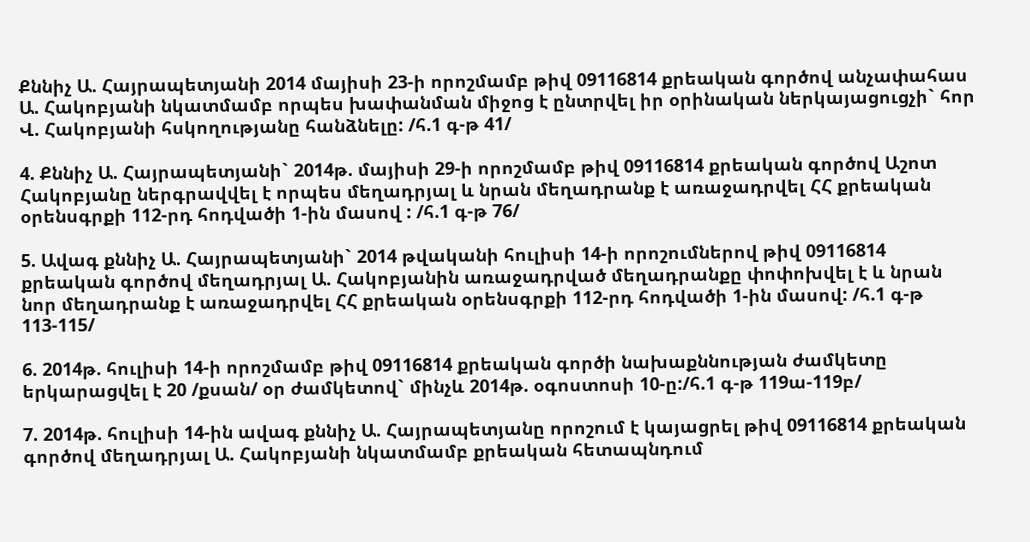Քննիչ Ա. Հայրապետյանի 2014 մայիսի 23-ի որոշմամբ թիվ 09116814 քրեական գործով անչափահաս Ա. Հակոբյանի նկատմամբ որպես խափանման միջոց է ընտրվել իր օրինական ներկայացուցչի` հոր Վ. Հակոբյանի հսկողությանը հանձնելը: /հ.1 գ-թ 41/

4. Քննիչ Ա. Հայրապետյանի` 2014թ. մայիսի 29-ի որոշմամբ թիվ 09116814 քրեական գործով Աշոտ Հակոբյանը ներգրավվել է որպես մեղադրյալ և նրան մեղադրանք է առաջադրվել ՀՀ քրեական օրենսգրքի 112-րդ հոդվածի 1-ին մասով : /հ.1 գ-թ 76/

5. Ավագ քննիչ Ա. Հայրապետյանի` 2014 թվականի հուլիսի 14-ի որոշումներով թիվ 09116814 քրեական գործով մեղադրյալ Ա. Հակոբյանին առաջադրված մեղադրանքը փոփոխվել է և նրան նոր մեղադրանք է առաջադրվել ՀՀ քրեական օրենսգրքի 112-րդ հոդվածի 1-ին մասով: /հ.1 գ-թ 113-115/

6. 2014թ. հուլիսի 14-ի որոշմամբ թիվ 09116814 քրեական գործի նախաքննության ժամկետը երկարացվել է 20 /քսան/ օր ժամկետով` մինչև 2014թ. օգոստոսի 10-ը:/հ.1 գ-թ 119ա-119բ/

7. 2014թ. հուլիսի 14-ին ավագ քննիչ Ա. Հայրապետյանը որոշում է կայացրել թիվ 09116814 քրեական գործով մեղադրյալ Ա. Հակոբյանի նկատմամբ քրեական հետապնդում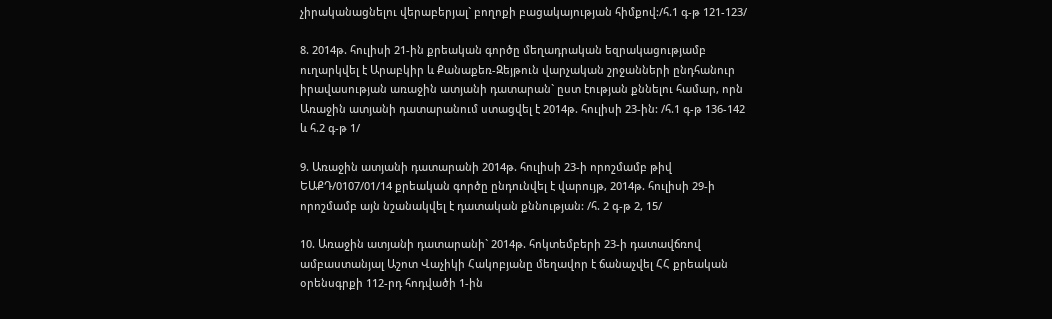չիրականացնելու վերաբերյալ` բողոքի բացակայության հիմքով:/հ.1 գ-թ 121-123/

8. 2014թ. հուլիսի 21-ին քրեական գործը մեղադրական եզրակացությամբ ուղարկվել է Արաբկիր և Քանաքեռ-Զեյթուն վարչական շրջանների ընդհանուր իրավասության առաջին ատյանի դատարան` ըստ էության քննելու համար, որն Առաջին ատյանի դատարանում ստացվել է 2014թ. հուլիսի 23-ին: /հ.1 գ-թ 136-142 և հ.2 գ-թ 1/

9. Առաջին ատյանի դատարանի 2014թ. հուլիսի 23-ի որոշմամբ թիվ ԵԱՔԴ/0107/01/14 քրեական գործը ընդունվել է վարույթ, 2014թ. հուլիսի 29-ի որոշմամբ այն նշանակվել է դատական քննության: /հ. 2 գ-թ 2, 15/

10. Առաջին ատյանի դատարանի` 2014թ. հոկտեմբերի 23-ի դատավճռով ամբաստանյալ Աշոտ Վաչիկի Հակոբյանը մեղավոր է ճանաչվել ՀՀ քրեական օրենսգրքի 112-րդ հոդվածի 1-ին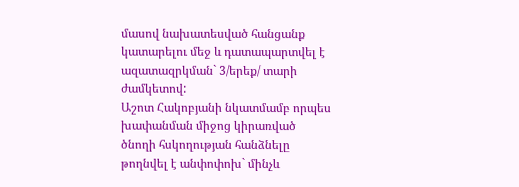մասով նախատեսված հանցանք կատարելու մեջ և դատապարտվել է ազատազրկման` 3/երեք/ տարի ժամկետով:
Աշոտ Հակոբյանի նկատմամբ որպես խափանման միջոց կիրառված ծնողի հսկողության հանձնելը թողնվել է անփոփոխ` մինչև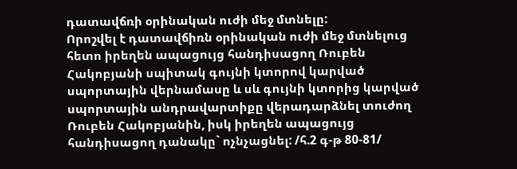դատավճռի օրինական ուժի մեջ մտնելը:
Որոշվել է դատավճիռն օրինական ուժի մեջ մտնելուց հետո իրեղեն ապացույց հանդիսացող Ռուբեն Հակոբյանի սպիտակ գույնի կտորով կարված սպորտային վերնամասը և սև գույնի կտորից կարված սպորտային անդրավարտիքը վերադարձնել տուժող Ռուբեն Հակոբյանին, իսկ իրեղեն ապացույց հանդիսացող դանակը` ոչնչացնել: /հ.2 գ-թ 80-81/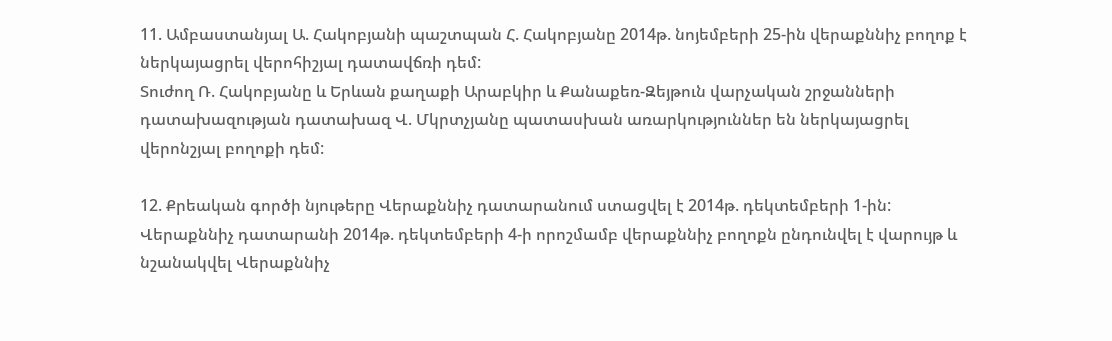11. Ամբաստանյալ Ա. Հակոբյանի պաշտպան Հ. Հակոբյանը 2014թ. նոյեմբերի 25-ին վերաքննիչ բողոք է ներկայացրել վերոհիշյալ դատավճռի դեմ:
Տուժող Ռ. Հակոբյանը և Երևան քաղաքի Արաբկիր և Քանաքեռ-Զեյթուն վարչական շրջանների դատախազության դատախազ Վ. Մկրտչյանը պատասխան առարկություններ են ներկայացրել վերոնշյալ բողոքի դեմ:

12. Քրեական գործի նյութերը Վերաքննիչ դատարանում ստացվել է 2014թ. դեկտեմբերի 1-ին: Վերաքննիչ դատարանի 2014թ. դեկտեմբերի 4-ի որոշմամբ վերաքննիչ բողոքն ընդունվել է վարույթ և նշանակվել Վերաքննիչ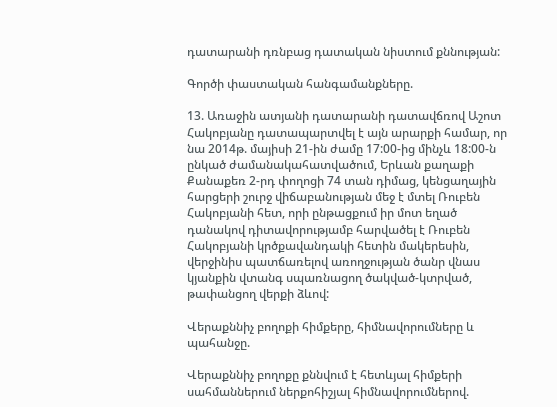դատարանի դռնբաց դատական նիստում քննության:

Գործի փաստական հանգամանքները.

13. Առաջին ատյանի դատարանի դատավճռով Աշոտ Հակոբյանը դատապարտվել է այն արարքի համար, որ նա 2014թ. մայիսի 21-ին ժամը 17:00-ից մինչև 18:00-ն ընկած ժամանակահատվածում, Երևան քաղաքի Քանաքեռ 2-րդ փողոցի 74 տան դիմաց, կենցաղային հարցերի շուրջ վիճաբանության մեջ է մտել Ռուբեն Հակոբյանի հետ, որի ընթացքում իր մոտ եղած դանակով դիտավորությամբ հարվածել է Ռուբեն Հակոբյանի կրծքավանդակի հետին մակերեսին, վերջինիս պատճառելով առողջության ծանր վնաս կյանքին վտանգ սպառնացող ծակված-կտրված, թափանցող վերքի ձևով:

Վերաքննիչ բողոքի հիմքերը, հիմնավորումները և պահանջը.

Վերաքննիչ բողոքը քննվում է հետևյալ հիմքերի սահմաններում ներքոհիշյալ հիմնավորումներով.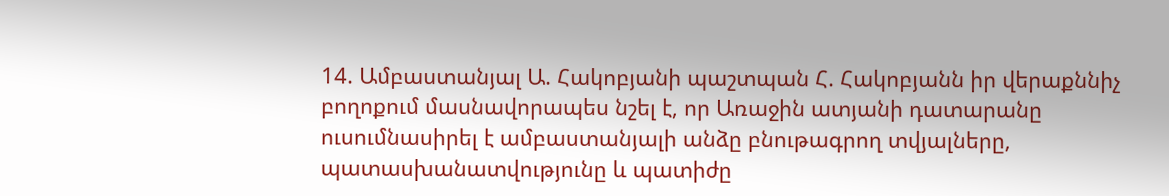14. Ամբաստանյալ Ա. Հակոբյանի պաշտպան Հ. Հակոբյանն իր վերաքննիչ բողոքում մասնավորապես նշել է, որ Առաջին ատյանի դատարանը ուսումնասիրել է ամբաստանյալի անձը բնութագրող տվյալները, պատասխանատվությունը և պատիժը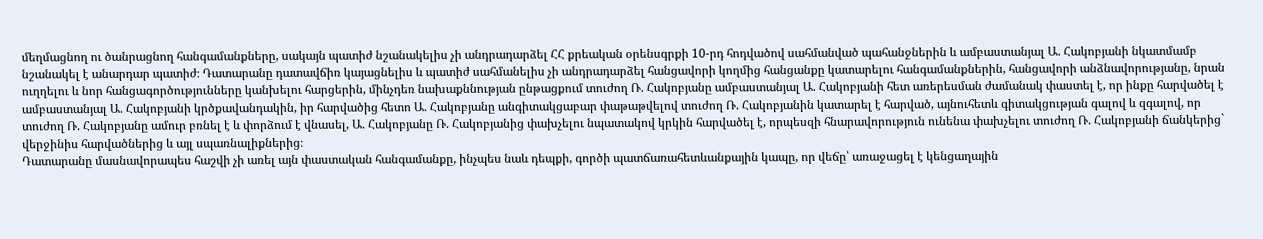մեղմացնող ու ծանրացնող հանգամանքները, սակայն պատիժ նշանակելիս չի անդրադարձել ՀՀ քրեական օրենսգրքի 10-րդ հոդվածով սահմանված պահանջներին և ամբաստանյալ Ա. Հակոբյանի նկատմամբ նշանակել է անարդար պատիժ։ Դատարանը դատավճիռ կայացնելիս և պատիժ սահմանելիս չի անդրադարձել հանցավորի կողմից հանցանքը կատարելու հանգամանքներին, հանցավորի անձնավորությանը, նրան ուղղելու և նոր հանցագործությունները կանխելու հարցերին, մինչդեռ նախաքննության ընթացքում տուժող Ռ. Հակոբյանը ամբաստանյալ Ա. Հակոբյանի հետ առերեսման ժամանակ փաստել է, որ ինքը հարվածել է ամբաստանյալ Ա. Հակոբյանի կրծքավանդակին, իր հարվածից հետո Ա. Հակոբյանը անգիտակցաբար փաթաթվելով տուժող Ռ. Հակոբյանին կատարել է հարված, այնուհետև գիտակցության գալով և զգալով, որ տուժող Ռ. Հակոբյանը ամուր բռնել է և փորձում է վնասել, Ա. Հակոբյանը Ռ. Հակոբյանից փախչելու նպատակով կրկին հարվածել է, որպեսզի հնարավորություն ունենա փախչելու տուժող Ռ. Հակոբյանի ճանկերից` վերջինիս հարվածներից և այլ սպառնալիքներից։
Դատարանը մասնավորապես հաշվի չի առել այն փաստական հանգամանքը, ինչպես նաև դեպքի, գործի պատճառահետևանքային կապը, որ վեճը՝ առաջացել է կենցաղային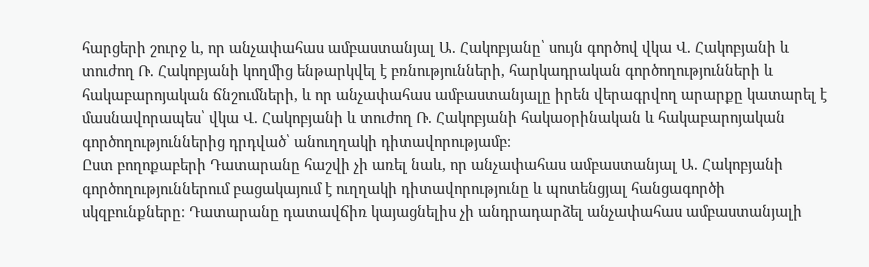հարցերի շուրջ և, որ անչափահաս ամբաստանյալ Ա. Հակոբյանը՝ սույն գործով վկա Վ. Հակոբյանի և տուժող Ռ. Հակոբյանի կողմից ենթարկվել է բռնությունների, հարկադրական գործողությունների և հակաբարոյական ճնշումների, և որ անչափահաս ամբաստանյալը իրեն վերագրվող արարքը կատարել է մասնավորապես՝ վկա Վ. Հակոբյանի և տուժող Ռ. Հակոբյանի հակաօրինական և հակաբարոյական գործողություններից դրդված՝ անուղղակի դիտավորությամբ։
Ըստ բողոքաբերի Դատարանը հաշվի չի առել նաև, որ անչափահաս ամբաստանյալ Ա. Հակոբյանի գործողություններում բացակայում է ուղղակի դիտավորությունը և պոտենցյալ հանցագործի սկզբունքները։ Դատարանը դատավճիռ կայացնելիս չի անդրադարձել անչափահաս ամբաստանյալի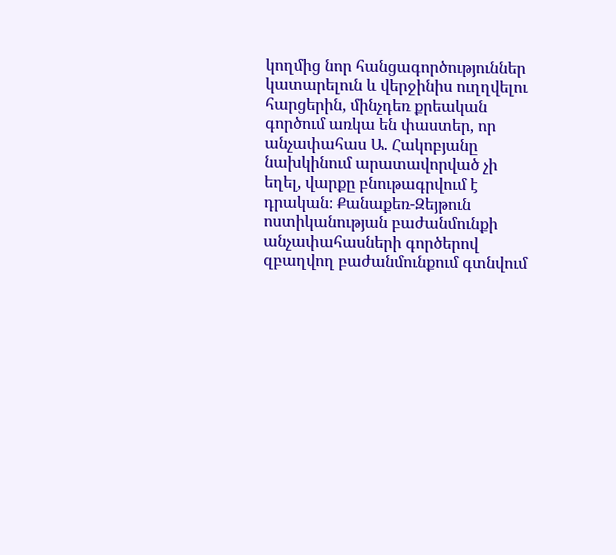կողմից նոր հանցագործություններ կատարելուն և վերջինիս ուղղվելու հարցերին, մինչդեռ քրեական գործում առկա են փաստեր, որ անչափահաս Ա. Հակոբյանը նախկինում արատավորված չի եղել, վարքը բնութագրվում է դրական։ Քանաքեռ-Զեյթուն ոստիկանության բաժանմունքի անչափահասների գործերով զբաղվող բաժանմունքում գտնվում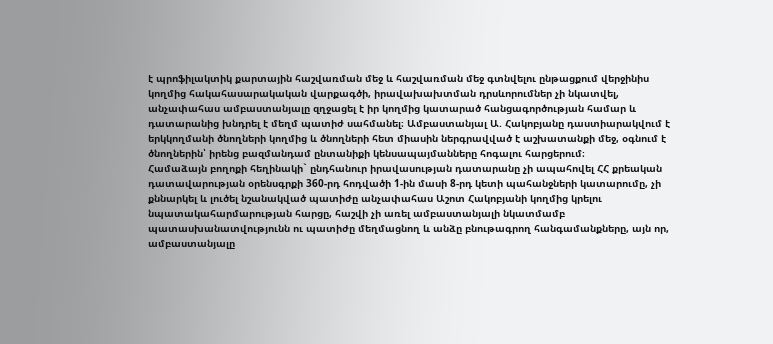է պրոֆիլակտիկ քարտային հաշվառման մեջ և հաշվառման մեջ գտնվելու ընթացքում վերջինիս կողմից հակահասարակական վարքագծի, իրավախախտման դրսևորումներ չի նկատվել, անչափահաս ամբաստանյալը զղջացել է իր կողմից կատարած հանցագործության համար և դատարանից խնդրել է մեղմ պատիժ սահմանել։ Ամբաստանյալ Ա. Հակոբյանը դաստիարակվում է երկկողմանի ծնողների կողմից և ծնողների հետ միասին ներգրավված է աշխատանքի մեջ, օգնում է ծնողներին՝ իրենց բազմանդամ ընտանիքի կենսապայմանները հոգալու հարցերում։
Համաձայն բողոքի հեղինակի` ընդհանուր իրավասության դատարանը չի ապահովել ՀՀ քրեական դատավարության օրենսգրքի 360-րդ հոդվածի 1-ին մասի 8-րդ կետի պահանջների կատարումը, չի քննարկել և լուծել նշանակված պատիժը անչափահաս Աշոտ Հակոբյանի կողմից կրելու նպատակահարմարության հարցը, հաշվի չի առել ամբաստանյալի նկատմամբ պատասխանատվությունն ու պատիժը մեղմացնող և անձը բնութագրող հանգամանքները, այն որ, ամբաստանյալը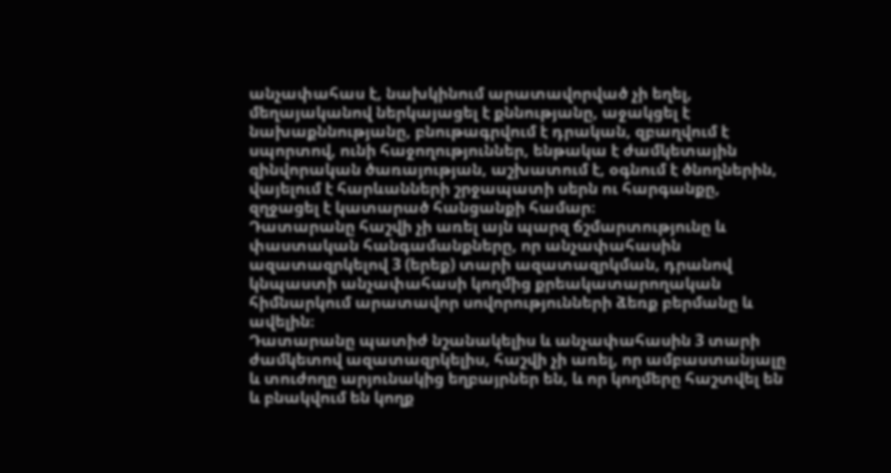անչափահաս է, նախկինում արատավորված չի եղել, մեղայականով ներկայացել է քննությանը, աջակցել է նախաքննությանը, բնութագրվում է դրական, զբաղվում է սպորտով, ունի հաջողություններ, ենթակա է ժամկետային զինվորական ծառայության, աշխատում է, օգնում է ծնողներին, վայելում է հարևանների շրջապատի սերն ու հարգանքը, զղջացել է կատարած հանցանքի համար։
Դատարանը հաշվի չի առել այն պարզ ճշմարտությունը և փաստական հանգամանքները, որ անչափահասին ազատազրկելով 3 (երեք) տարի ազատազրկման, դրանով կնպաստի անչափահասի կողմից քրեակատարողական հիմնարկում արատավոր սովորությունների ձեռք բերմանը և ավելին։
Դատարանը պատիժ նշանակելիս և անչափահասին 3 տարի ժամկետով ազատազրկելիս, հաշվի չի առել, որ ամբաստանյալը և տուժողը արյունակից եղբայրներ են, և որ կողմերը հաշտվել են և բնակվում են կողք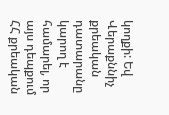կողքի: Եվ Վերաքննիչ քրեական դատարանը կարող է համարել, որ այս դեպքում ՀՀ քրեական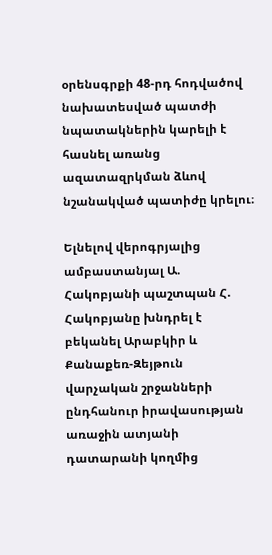օրենսգրքի 48-րդ հոդվածով նախատեսված պատժի նպատակներին կարելի է հասնել առանց ազատազրկման ձևով նշանակված պատիժը կրելու։

Ելնելով վերոգրյալից ամբաստանյալ Ա. Հակոբյանի պաշտպան Հ. Հակոբյանը խնդրել է բեկանել Արաբկիր և Քանաքեռ-Զեյթուն վարչական շրջանների ընդհանուր իրավասության առաջին ատյանի դատարանի կողմից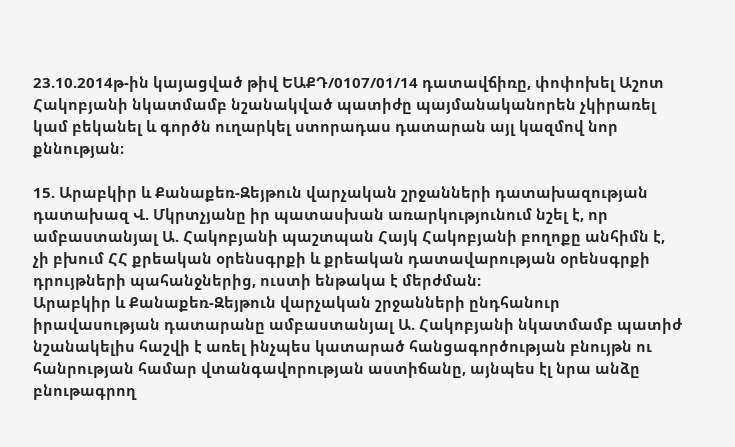23.10.2014թ-ին կայացված թիվ ԵԱՔԴ/0107/01/14 դատավճիռը, փոփոխել Աշոտ Հակոբյանի նկատմամբ նշանակված պատիժը պայմանականորեն չկիրառել կամ բեկանել և գործն ուղարկել ստորադաս դատարան այլ կազմով նոր քննության։

15. Արաբկիր և Քանաքեռ-Զեյթուն վարչական շրջանների դատախազության դատախազ Վ. Մկրտչյանը իր պատասխան առարկությունում նշել է, որ ամբաստանյալ Ա. Հակոբյանի պաշտպան Հայկ Հակոբյանի բողոքը անհիմն է, չի բխում ՀՀ քրեական օրենսգրքի և քրեական դատավարության օրենսգրքի դրույթների պահանջներից, ուստի ենթակա է մերժման:
Արաբկիր և Քանաքեռ-Զեյթուն վարչական շրջանների ընդհանուր իրավասության դատարանը ամբաստանյալ Ա. Հակոբյանի նկատմամբ պատիժ նշանակելիս հաշվի է առել ինչպես կատարած հանցագործության բնույթն ու հանրության համար վտանգավորության աստիճանը, այնպես էլ նրա անձը բնութագրող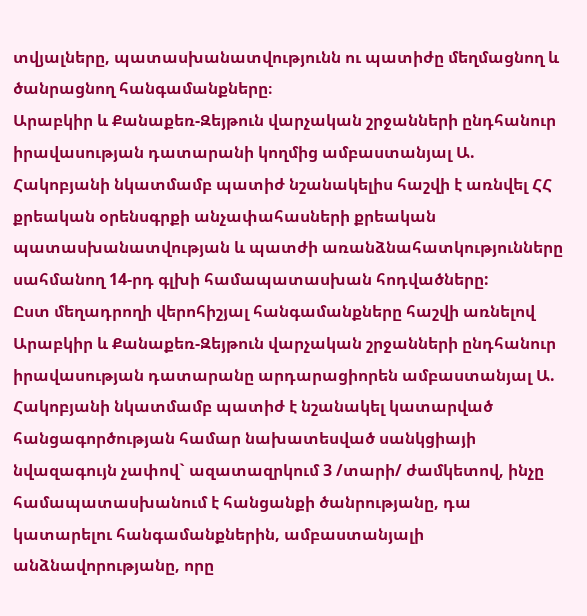տվյալները, պատասխանատվությունն ու պատիժը մեղմացնող և ծանրացնող հանգամանքները։
Արաբկիր և Քանաքեռ-Զեյթուն վարչական շրջանների ընդհանուր իրավասության դատարանի կողմից ամբաստանյալ Ա. Հակոբյանի նկատմամբ պատիժ նշանակելիս հաշվի է առնվել ՀՀ քրեական օրենսգրքի անչափահասների քրեական պատասխանատվության և պատժի առանձնահատկությունները սահմանող 14-րդ գլխի համապատասխան հոդվածները:
Ըստ մեղադրողի վերոհիշյալ հանգամանքները հաշվի առնելով Արաբկիր և Քանաքեռ-Զեյթուն վարչական շրջանների ընդհանուր իրավասության դատարանը արդարացիորեն ամբաստանյալ Ա. Հակոբյանի նկատմամբ պատիժ է նշանակել կատարված հանցագործության համար նախատեսված սանկցիայի նվազագույն չափով` ազատազրկում 3 /տարի/ ժամկետով, ինչը համապատասխանում է հանցանքի ծանրությանը, դա կատարելու հանգամանքներին, ամբաստանյալի անձնավորությանը, որը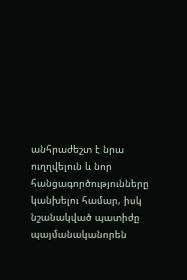անհրաժեշտ է նրա ուղղվելուն և նոր հանցագործությունները կանխելու համար, իսկ նշանակված պատիժը պայմանականորեն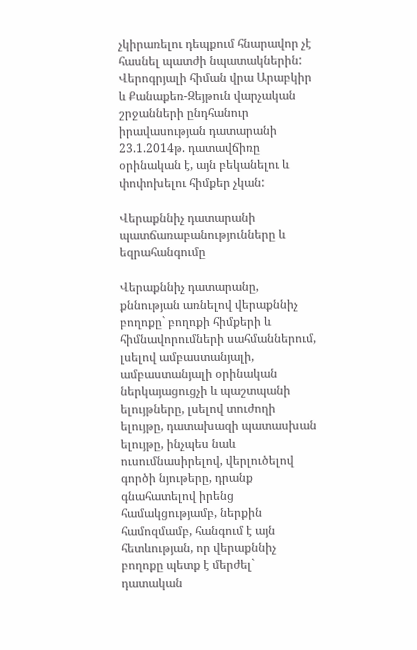չկիրառելու դեպքում հնարավոր չէ հասնել պատժի նպատակներին:
Վերոգրյալի հիման վրա Արաբկիր և Քանաքեռ-Զեյթուն վարչական շրջանների ընդհանուր իրավասության դատարանի 23.1.2014թ. դատավճիռը օրինական է, այն բեկանելու և փոփոխելու հիմքեր չկան:

Վերաքննիչ դատարանի պատճառաբանությունները և եզրահանգումը

Վերաքննիչ դատարանը, քննության առնելով վերաքննիչ բողոքը` բողոքի հիմքերի և հիմնավորումների սահմաններում, լսելով ամբաստանյալի, ամբաստանյալի օրինական ներկայացուցչի և պաշտպանի ելույթները, լսելով տուժողի ելույթը, դատախազի պատասխան ելույթը, ինչպես նաև ուսումնասիրելով, վերլուծելով գործի նյութերը, դրանք գնահատելով իրենց համակցությամբ, ներքին համոզմամբ, հանգում է այն հետևության, որ վերաքննիչ բողոքը պետք է մերժել` դատական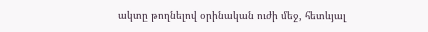ակտը թողնելով օրինական ուժի մեջ, հետևյալ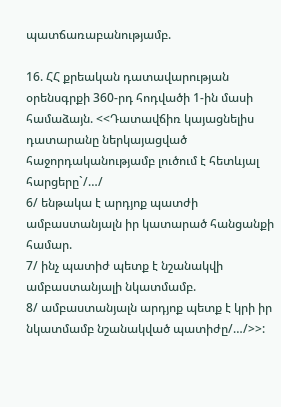պատճառաբանությամբ.

16. ՀՀ քրեական դատավարության օրենսգրքի 360-րդ հոդվածի 1-ին մասի համաձայն. <<Դատավճիռ կայացնելիս դատարանը ներկայացված հաջորդականությամբ լուծում է հետևյալ հարցերը`/…/
6/ ենթակա է արդյոք պատժի ամբաստանյալն իր կատարած հանցանքի համար.
7/ ինչ պատիժ պետք է նշանակվի ամբաստանյալի նկատմամբ.
8/ ամբաստանյալն արդյոք պետք է կրի իր նկատմամբ նշանակված պատիժը/…/>>: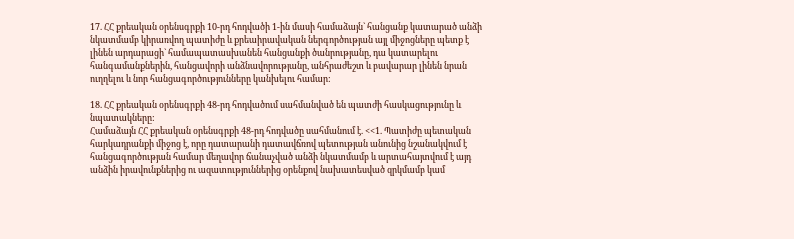17. ՀՀ քրեական օրենսգրքի 10-րդ հոդվածի 1-ին մասի համաձայն` հանցանք կատարած անձի նկատմամբ կիրառվող պատիժը և քրեաիրավական ներգործության այլ միջոցները պետք է լինեն արդարացի` համապատասխանեն հանցանքի ծանրությանը, դա կատարելու հանգամանքներին, հանցավորի անձնավորությանը, անհրաժեշտ և բավարար լինեն նրան ուղղելու և նոր հանցագործությունները կանխելու համար:

18. ՀՀ քրեական օրենսգրքի 48-րդ հոդվածում սահմանված են պատժի հասկացությունը և նպատակները:
Համաձայն ՀՀ քրեական օրենսգրքի 48-րդ հոդվածը սահմանում է. <<1. Պատիժը պետական հարկադրանքի միջոց է, որը դատարանի դատավճռով պետության անունից նշանակվում է հանցագործության համար մեղավոր ճանաչված անձի նկատմամբ և արտահայտվում է այդ անձին իրավունքներից ու ազատություններից օրենքով նախատեսված զրկմամբ կամ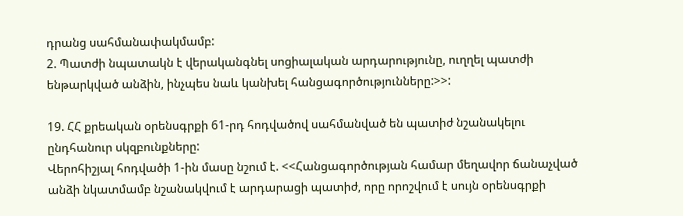դրանց սահմանափակմամբ:
2. Պատժի նպատակն է վերականգնել սոցիալական արդարությունը, ուղղել պատժի ենթարկված անձին, ինչպես նաև կանխել հանցագործությունները:>>:

19. ՀՀ քրեական օրենսգրքի 61-րդ հոդվածով սահմանված են պատիժ նշանակելու ընդհանուր սկզբունքները:
Վերոհիշյալ հոդվածի 1-ին մասը նշում է. <<Հանցագործության համար մեղավոր ճանաչված անձի նկատմամբ նշանակվում է արդարացի պատիժ, որը որոշվում է սույն օրենսգրքի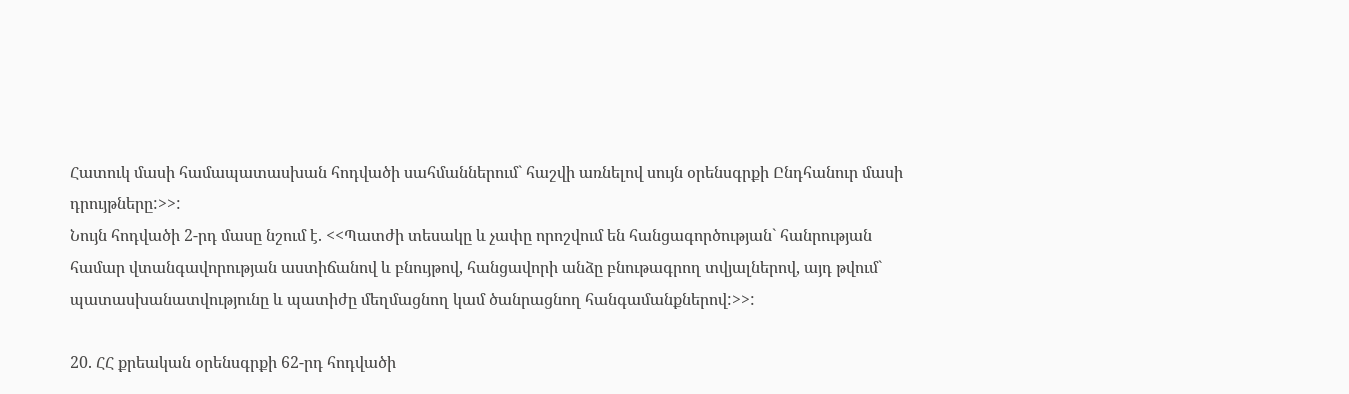Հատուկ մասի համապատասխան հոդվածի սահմաններում` հաշվի առնելով սույն օրենսգրքի Ընդհանուր մասի դրույթները:>>:
Նույն հոդվածի 2-րդ մասը նշում է. <<Պատժի տեսակը և չափը որոշվում են հանցագործության` հանրության համար վտանգավորության աստիճանով և բնույթով, հանցավորի անձը բնութագրող տվյալներով, այդ թվում` պատասխանատվությունը և պատիժը մեղմացնող կամ ծանրացնող հանգամանքներով:>>:

20. ՀՀ քրեական օրենսգրքի 62-րդ հոդվածի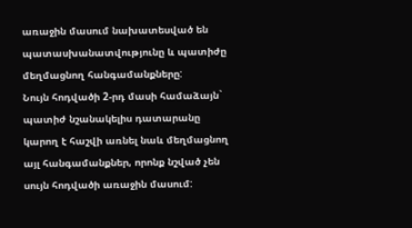առաջին մասում նախատեսված են պատասխանատվությունը և պատիժը մեղմացնող հանգամանքները:
Նույն հոդվածի 2-րդ մասի համաձայն` պատիժ նշանակելիս դատարանը կարող է հաշվի առնել նաև մեղմացնող այլ հանգամանքներ, որոնք նշված չեն սույն հոդվածի առաջին մասում: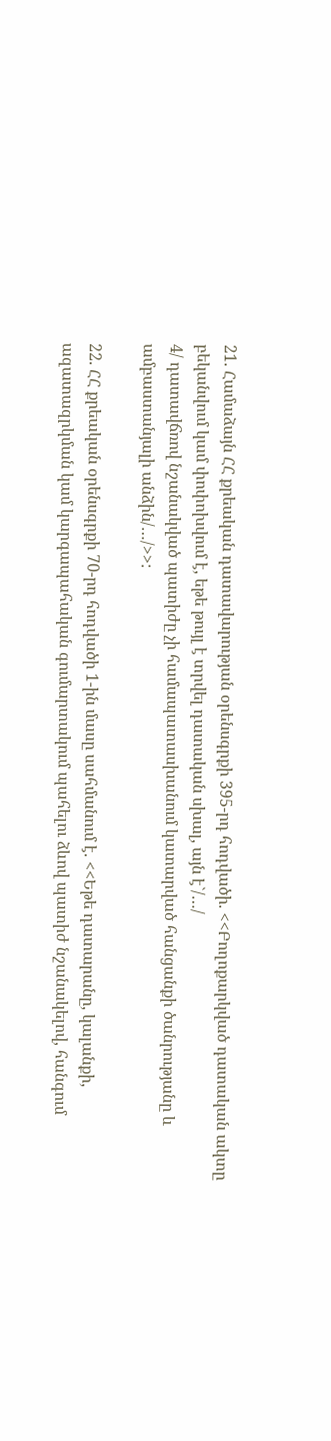21. Համաձայն ՀՀ քրեական դատավարության օրենսգրքի 395-րդ հոդվածի. <<Բողոքարկված դատական ակտը բեկանվում կամ փոփոխվում է, եթե թույլ է տրվել դատական սխալ, այն է`/…/
4/ դատավճռով նշանակված պատիժը չի համապատասխանում կատարված հանցանքի ծանրությանը և ամբաստանյալի անձին/…/>>:

22. ՀՀ քրեական օրենսգրքի 70-րդ հոդվածի 1-ին մասը սահմանում է. <<Եթե դատարանը, կալանքի, ազատազրկման կամ կարգապահական գումարտակում պահելու ձևով պատիժ նշանակելով, հանգում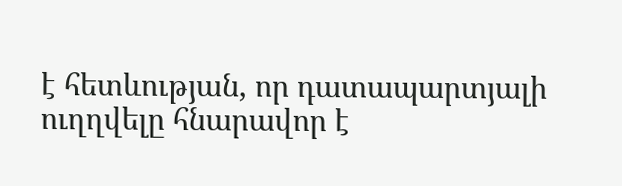է հետևության, որ դատապարտյալի ուղղվելը հնարավոր է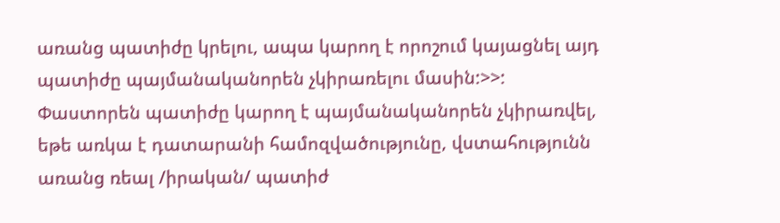առանց պատիժը կրելու, ապա կարող է որոշում կայացնել այդ պատիժը պայմանականորեն չկիրառելու մասին:>>:
Փաստորեն պատիժը կարող է պայմանականորեն չկիրառվել, եթե առկա է դատարանի համոզվածությունը, վստահությունն առանց ռեալ /իրական/ պատիժ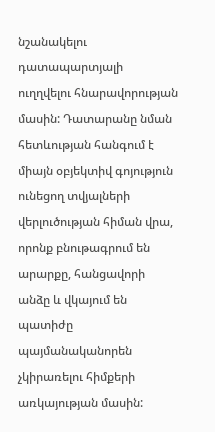նշանակելու դատապարտյալի ուղղվելու հնարավորության մասին: Դատարանը նման հետևության հանգում է միայն օբյեկտիվ գոյություն ունեցող տվյալների վերլուծության հիման վրա, որոնք բնութագրում են արարքը, հանցավորի անձը և վկայում են պատիժը պայմանականորեն չկիրառելու հիմքերի առկայության մասին: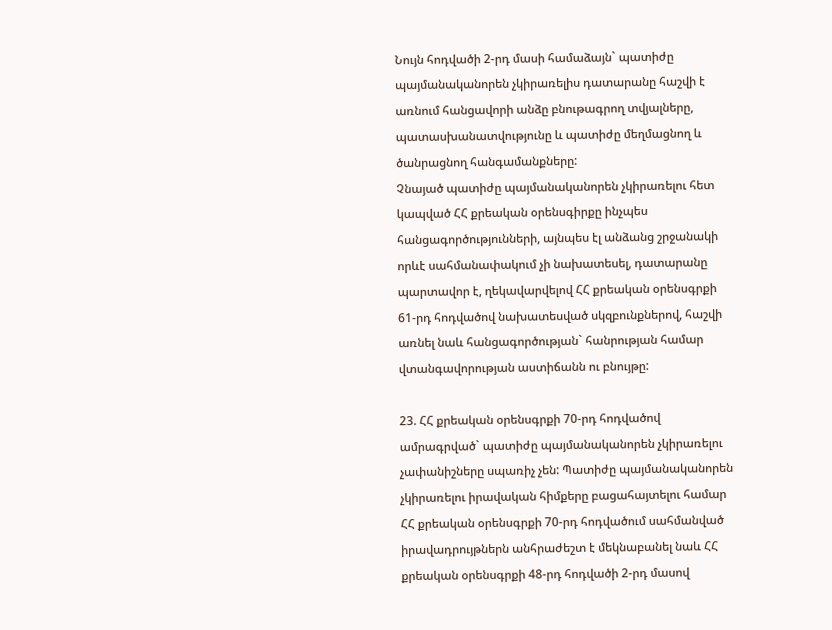Նույն հոդվածի 2-րդ մասի համաձայն` պատիժը պայմանականորեն չկիրառելիս դատարանը հաշվի է առնում հանցավորի անձը բնութագրող տվյալները, պատասխանատվությունը և պատիժը մեղմացնող և ծանրացնող հանգամանքները:
Չնայած պատիժը պայմանականորեն չկիրառելու հետ կապված ՀՀ քրեական օրենսգիրքը ինչպես հանցագործությունների, այնպես էլ անձանց շրջանակի որևէ սահմանափակում չի նախատեսել, դատարանը պարտավոր է, ղեկավարվելով ՀՀ քրեական օրենսգրքի 61-րդ հոդվածով նախատեսված սկզբունքներով, հաշվի առնել նաև հանցագործության` հանրության համար վտանգավորության աստիճանն ու բնույթը:

23. ՀՀ քրեական օրենսգրքի 70-րդ հոդվածով ամրագրված` պատիժը պայմանականորեն չկիրառելու չափանիշները սպառիչ չեն: Պատիժը պայմանականորեն չկիրառելու իրավական հիմքերը բացահայտելու համար ՀՀ քրեական օրենսգրքի 70-րդ հոդվածում սահմանված իրավադրույթներն անհրաժեշտ է մեկնաբանել նաև ՀՀ քրեական օրենսգրքի 48-րդ հոդվածի 2-րդ մասով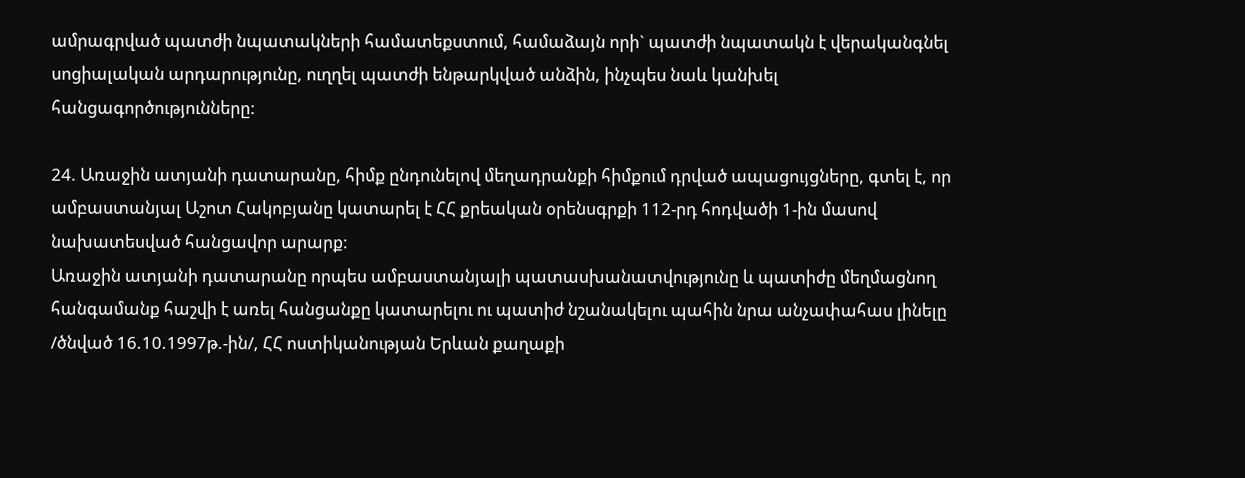ամրագրված պատժի նպատակների համատեքստում, համաձայն որի` պատժի նպատակն է վերականգնել սոցիալական արդարությունը, ուղղել պատժի ենթարկված անձին, ինչպես նաև կանխել հանցագործությունները:

24. Առաջին ատյանի դատարանը, հիմք ընդունելով մեղադրանքի հիմքում դրված ապացույցները, գտել է, որ ամբաստանյալ Աշոտ Հակոբյանը կատարել է ՀՀ քրեական օրենսգրքի 112-րդ հոդվածի 1-ին մասով նախատեսված հանցավոր արարք:
Առաջին ատյանի դատարանը որպես ամբաստանյալի պատասխանատվությունը և պատիժը մեղմացնող հանգամանք հաշվի է առել հանցանքը կատարելու ու պատիժ նշանակելու պահին նրա անչափահաս լինելը /ծնված 16.10.1997թ.-ին/, ՀՀ ոստիկանության Երևան քաղաքի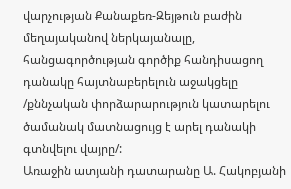վարչության Քանաքեռ-Զեյթուն բաժին մեղայականով ներկայանալը, հանցագործության գործիք հանդիսացող դանակը հայտնաբերելուն աջակցելը /քննչական փորձարարություն կատարելու ծամանակ մատնացույց է արել դանակի գտնվելու վայրը/:
Առաջին ատյանի դատարանը Ա. Հակոբյանի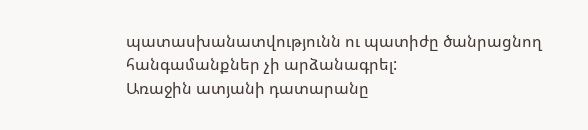պատասխանատվությունն ու պատիժը ծանրացնող հանգամանքներ չի արձանագրել:
Առաջին ատյանի դատարանը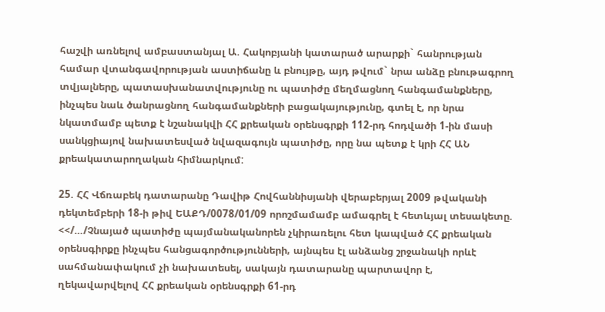հաշվի առնելով ամբաստանյալ Ա. Հակոբյանի կատարած արարքի` հանրության համար վտանգավորության աստիճանը և բնույթը, այդ թվում` նրա անձը բնութագրող տվյալները, պատասխանատվությունը ու պատիժը մեղմացնող հանգամանքները, ինչպես նաև ծանրացնող հանգամանքների բացակայությունը, գտել է, որ նրա նկատմամբ պետք է նշանակվի ՀՀ քրեական օրենսգրքի 112-րդ հոդվածի 1-ին մասի սանկցիայով նախատեսված նվազագույն պատիժը, որը նա պետք է կրի ՀՀ ԱՆ քրեակատարողական հիմնարկում:

25. ՀՀ Վճռաբեկ դատարանը Դավիթ Հովհաննիսյանի վերաբերյալ 2009 թվականի դեկտեմբերի 18-ի թիվ ԵԱՔԴ/0078/01/09 որոշմամամբ ամագրել է հետևյալ տեսակետը. <</…/Չնայած պատիժը պայմանականորեն չկիրառելու հետ կապված ՀՀ քրեական օրենսգիրքը ինչպես հանցագործությունների, այնպես էլ անձանց շրջանակի որևէ սահմանափակում չի նախատեսել, սակայն դատարանը պարտավոր է, ղեկավարվելով ՀՀ քրեական օրենսգրքի 61-րդ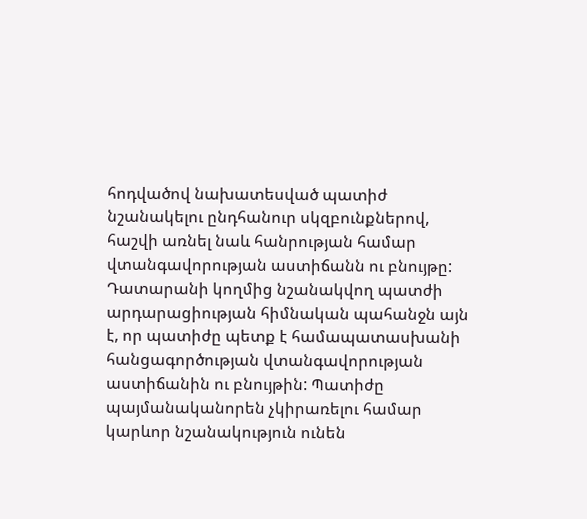հոդվածով նախատեսված պատիժ նշանակելու ընդհանուր սկզբունքներով, հաշվի առնել նաև հանրության համար վտանգավորության աստիճանն ու բնույթը: Դատարանի կողմից նշանակվող պատժի արդարացիության հիմնական պահանջն այն է, որ պատիժը պետք է համապատասխանի հանցագործության վտանգավորության աստիճանին ու բնույթին: Պատիժը պայմանականորեն չկիրառելու համար կարևոր նշանակություն ունեն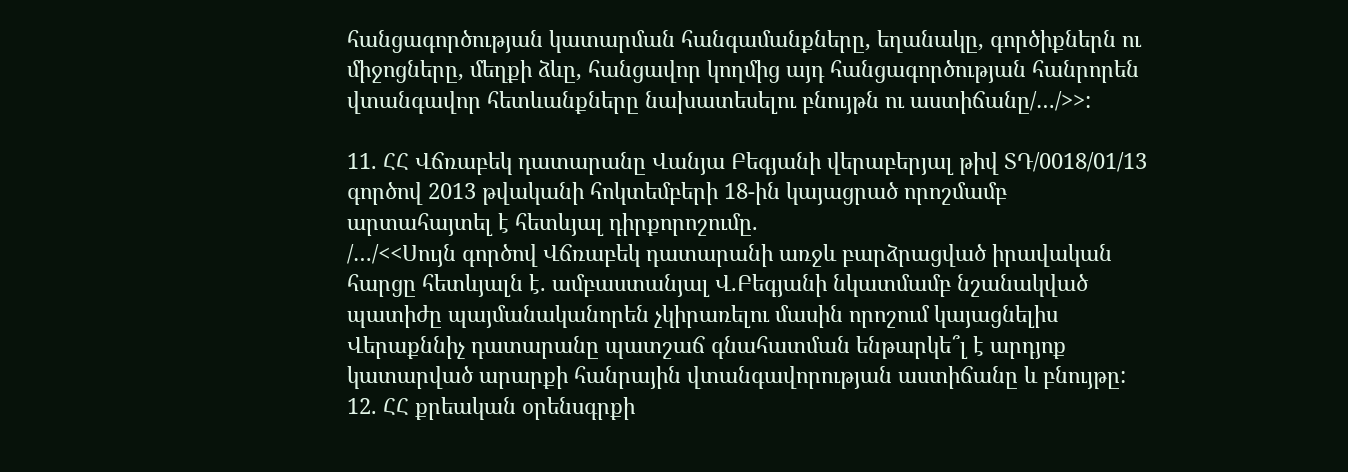հանցագործության կատարման հանգամանքները, եղանակը, գործիքներն ու միջոցները, մեղքի ձևը, հանցավոր կողմից այդ հանցագործության հանրորեն վտանգավոր հետևանքները նախատեսելու բնույթն ու աստիճանը/…/>>:

11. ՀՀ Վճռաբեկ դատարանը Վանյա Բեգյանի վերաբերյալ թիվ ՏԴ/0018/01/13 գործով 2013 թվականի հոկտեմբերի 18-ին կայացրած որոշմամբ արտահայտել է հետևյալ դիրքորոշումը.
/…/<<Սույն գործով Վճռաբեկ դատարանի առջև բարձրացված իրավական հարցը հետևյալն է. ամբաստանյալ Վ.Բեգյանի նկատմամբ նշանակված պատիժը պայմանականորեն չկիրառելու մասին որոշում կայացնելիս Վերաքննիչ դատարանը պատշաճ գնահատման ենթարկե՞լ է արդյոք կատարված արարքի հանրային վտանգավորության աստիճանը և բնույթը:
12. ՀՀ քրեական օրենսգրքի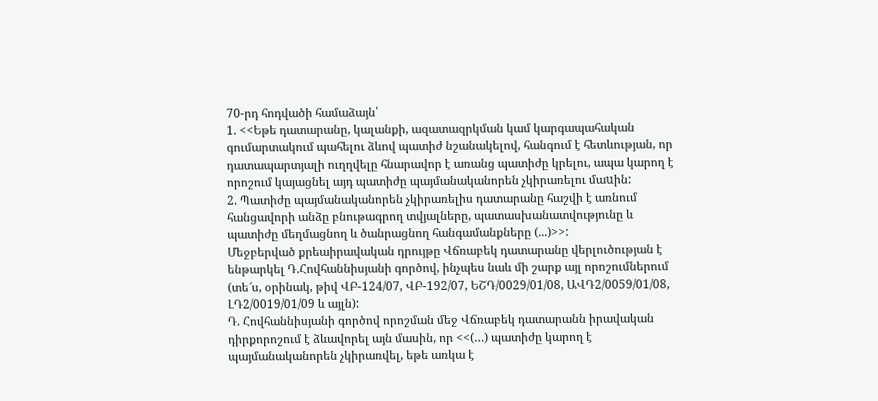70-րդ հոդվածի համաձայն՝
1. <<Եթե դատարանը, կալանքի, ազատազրկման կամ կարգապահական գումարտակում պահելու ձևով պատիժ նշանակելով, հանգում է հետևության, որ դատապարտյալի ուղղվելը հնարավոր է առանց պատիժը կրելու, ապա կարող է որոշում կայացնել այդ պատիժը պայմանականորեն չկիրառելու մաuին:
2. Պատիժը պայմանականորեն չկիրառելիս դատարանը հաշվի է առնում հանցավորի անձը բնութագրող տվյալները, պատասխանատվությունը և պատիժը մեղմացնող և ծանրացնող հանգամանքները (...)>>:
Մեջբերված քրեաիրավական դրույթը Վճռաբեկ դատարանը վերլուծության է ենթարկել Դ.Հովհաննիսյանի գործով, ինչպես նաև մի շարք այլ որոշումներում (տե՜ս, օրինակ, թիվ ՎԲ-124/07, ՎԲ-192/07, ԵՇԴ/0029/01/08, ԱՎԴ2/0059/01/08, ԼԴ2/0019/01/09 և այլն):
Դ. Հովհաննիսյանի գործով որոշման մեջ Վճռաբեկ դատարանն իրավական դիրքորոշում է ձևավորել այն մասին, որ <<(…) պատիժը կարող է պայմանականորեն չկիրառվել, եթե առկա է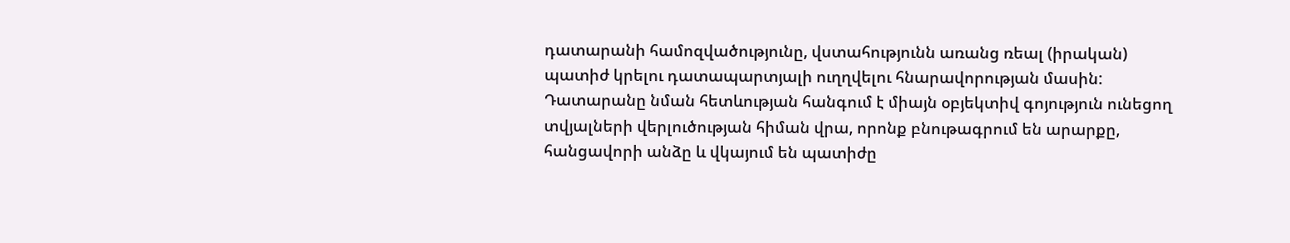դատարանի համոզվածությունը, վստահությունն առանց ռեալ (իրական) պատիժ կրելու դատապարտյալի ուղղվելու հնարավորության մասին: Դատարանը նման հետևության հանգում է միայն օբյեկտիվ գոյություն ունեցող տվյալների վերլուծության հիման վրա, որոնք բնութագրում են արարքը, հանցավորի անձը և վկայում են պատիժը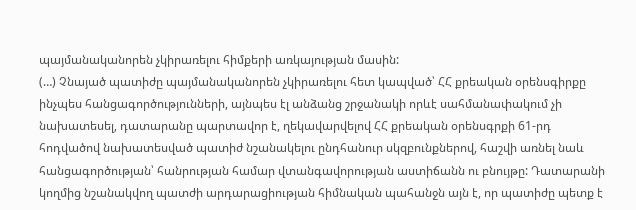պայմանականորեն չկիրառելու հիմքերի առկայության մասին:
(…) Չնայած պատիժը պայմանականորեն չկիրառելու հետ կապված՝ ՀՀ քրեական օրենսգիրքը ինչպես հանցագործությունների, այնպես էլ անձանց շրջանակի որևէ սահմանափակում չի նախատեսել, դատարանը պարտավոր է, ղեկավարվելով ՀՀ քրեական օրենսգրքի 61-րդ հոդվածով նախատեսված պատիժ նշանակելու ընդհանուր սկզբունքներով, հաշվի առնել նաև հանցագործության՝ հանրության համար վտանգավորության աստիճանն ու բնույթը: Դատարանի կողմից նշանակվող պատժի արդարացիության հիմնական պահանջն այն է, որ պատիժը պետք է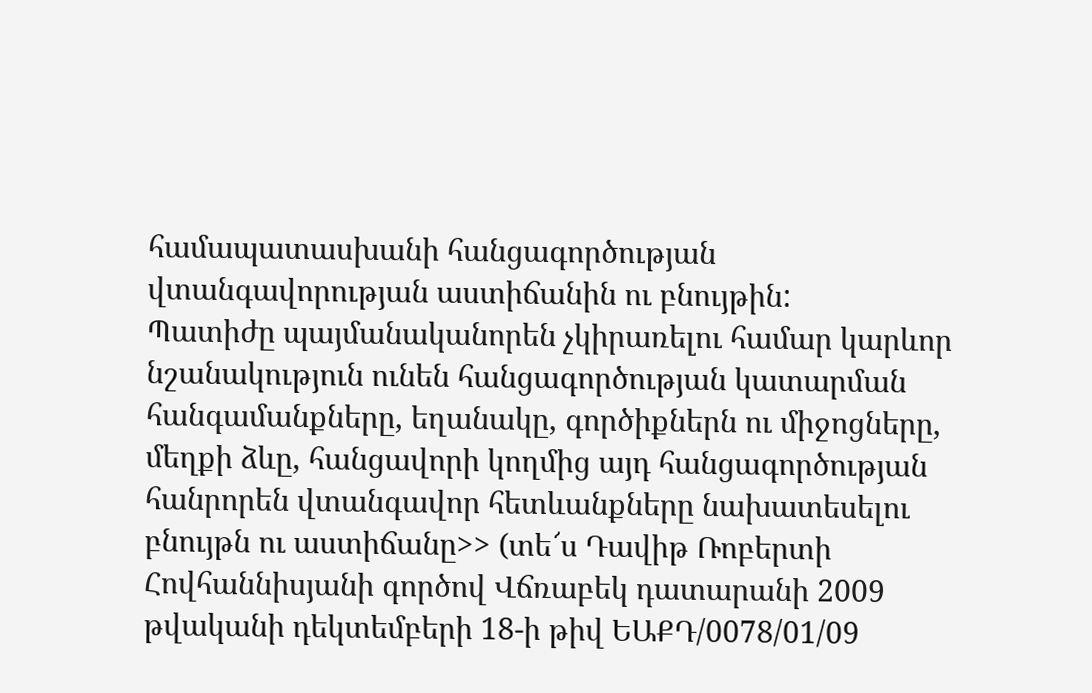համապատասխանի հանցագործության վտանգավորության աստիճանին ու բնույթին:
Պատիժը պայմանականորեն չկիրառելու համար կարևոր նշանակություն ունեն հանցագործության կատարման հանգամանքները, եղանակը, գործիքներն ու միջոցները, մեղքի ձևը, հանցավորի կողմից այդ հանցագործության հանրորեն վտանգավոր հետևանքները նախատեսելու բնույթն ու աստիճանը>> (տե՜ս Դավիթ Ռոբերտի Հովհաննիսյանի գործով Վճռաբեկ դատարանի 2009 թվականի դեկտեմբերի 18-ի թիվ ԵԱՔԴ/0078/01/09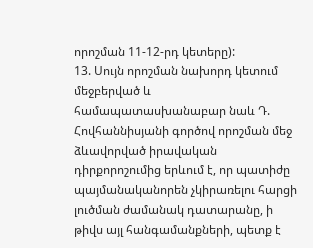որոշման 11-12-րդ կետերը):
13. Սույն որոշման նախորդ կետում մեջբերված և համապատասխանաբար նաև Դ. Հովհաննիսյանի գործով որոշման մեջ ձևավորված իրավական դիրքորոշումից երևում է, որ պատիժը պայմանականորեն չկիրառելու հարցի լուծման ժամանակ դատարանը, ի թիվս այլ հանգամանքների, պետք է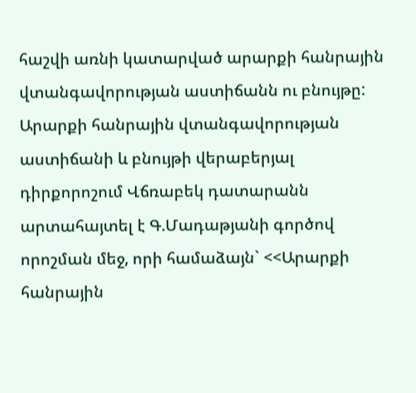հաշվի առնի կատարված արարքի հանրային վտանգավորության աստիճանն ու բնույթը:
Արարքի հանրային վտանգավորության աստիճանի և բնույթի վերաբերյալ դիրքորոշում Վճռաբեկ դատարանն արտահայտել է Գ.Մադաթյանի գործով որոշման մեջ, որի համաձայն` <<Արարքի հանրային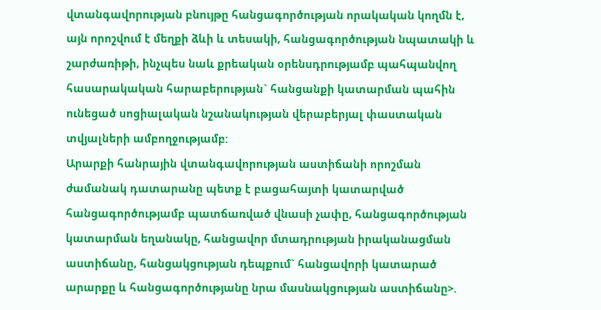վտանգավորության բնույթը հանցագործության որակական կողմն է, այն որոշվում է մեղքի ձևի և տեսակի, հանցագործության նպատակի և շարժառիթի, ինչպես նաև քրեական օրենսդրությամբ պահպանվող հասարակական հարաբերության` հանցանքի կատարման պահին ունեցած սոցիալական նշանակության վերաբերյալ փաստական տվյալների ամբողջությամբ:
Արարքի հանրային վտանգավորության աստիճանի որոշման ժամանակ դատարանը պետք է բացահայտի կատարված հանցագործությամբ պատճառված վնասի չափը, հանցագործության կատարման եղանակը, հանցավոր մտադրության իրականացման աստիճանը, հանցակցության դեպքում` հանցավորի կատարած արարքը և հանցագործությանը նրա մասնակցության աստիճանը>.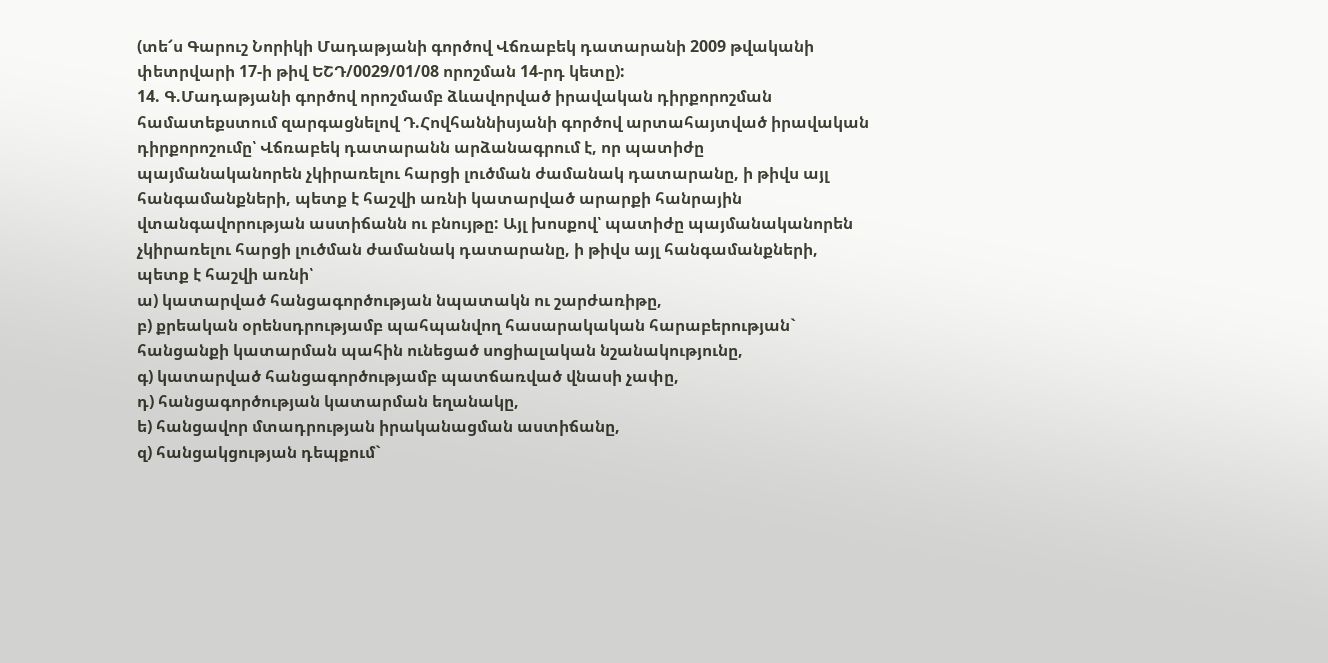(տե՜ս Գարուշ Նորիկի Մադաթյանի գործով Վճռաբեկ դատարանի 2009 թվականի փետրվարի 17-ի թիվ ԵՇԴ/0029/01/08 որոշման 14-րդ կետը):
14. Գ.Մադաթյանի գործով որոշմամբ ձևավորված իրավական դիրքորոշման համատեքստում զարգացնելով Դ.Հովհաննիսյանի գործով արտահայտված իրավական դիրքորոշումը՝ Վճռաբեկ դատարանն արձանագրում է, որ պատիժը պայմանականորեն չկիրառելու հարցի լուծման ժամանակ դատարանը, ի թիվս այլ հանգամանքների, պետք է հաշվի առնի կատարված արարքի հանրային վտանգավորության աստիճանն ու բնույթը: Այլ խոսքով՝ պատիժը պայմանականորեն չկիրառելու հարցի լուծման ժամանակ դատարանը, ի թիվս այլ հանգամանքների, պետք է հաշվի առնի՝
ա) կատարված հանցագործության նպատակն ու շարժառիթը,
բ) քրեական օրենսդրությամբ պահպանվող հասարակական հարաբերության` հանցանքի կատարման պահին ունեցած սոցիալական նշանակությունը,
գ) կատարված հանցագործությամբ պատճառված վնասի չափը,
դ) հանցագործության կատարման եղանակը,
ե) հանցավոր մտադրության իրականացման աստիճանը,
զ) հանցակցության դեպքում`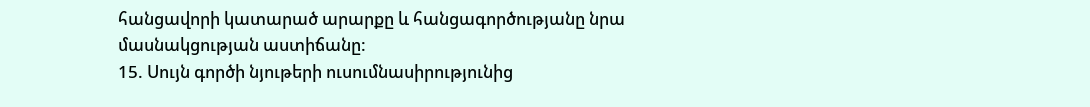հանցավորի կատարած արարքը և հանցագործությանը նրա մասնակցության աստիճանը:
15. Սույն գործի նյութերի ուսումնասիրությունից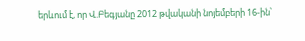երևում է, որ Վ.Բեգյանը 2012 թվականի նոյեմբերի 16-ին՝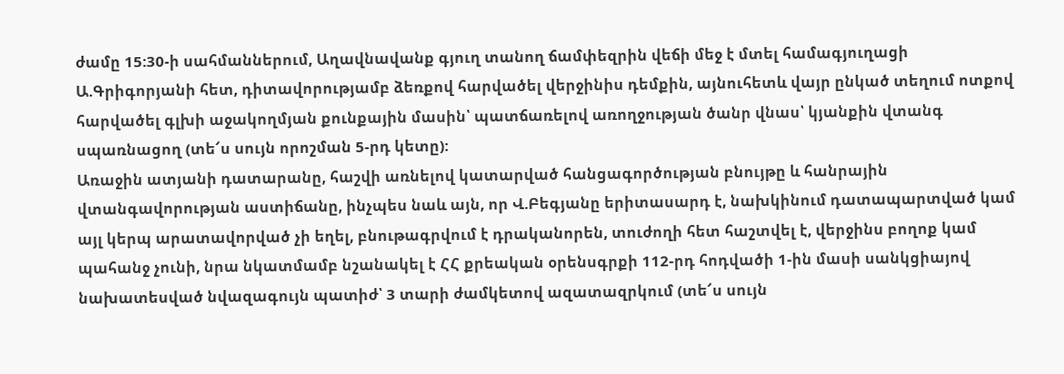ժամը 15:30-ի սահմաններում, Աղավնավանք գյուղ տանող ճամփեզրին վեճի մեջ է մտել համագյուղացի Ա.Գրիգորյանի հետ, դիտավորությամբ ձեռքով հարվածել վերջինիս դեմքին, այնուհետև վայր ընկած տեղում ոտքով հարվածել գլխի աջակողմյան քունքային մասին՝ պատճառելով առողջության ծանր վնաս՝ կյանքին վտանգ սպառնացող (տե՜ս սույն որոշման 5-րդ կետը):
Առաջին ատյանի դատարանը, հաշվի առնելով կատարված հանցագործության բնույթը և հանրային վտանգավորության աստիճանը, ինչպես նաև այն, որ Վ.Բեգյանը երիտասարդ է, նախկինում դատապարտված կամ այլ կերպ արատավորված չի եղել, բնութագրվում է դրականորեն, տուժողի հետ հաշտվել է, վերջինս բողոք կամ պահանջ չունի, նրա նկատմամբ նշանակել է ՀՀ քրեական օրենսգրքի 112-րդ հոդվածի 1-ին մասի սանկցիայով նախատեսված նվազագույն պատիժ՝ 3 տարի ժամկետով ազատազրկում (տե՜ս սույն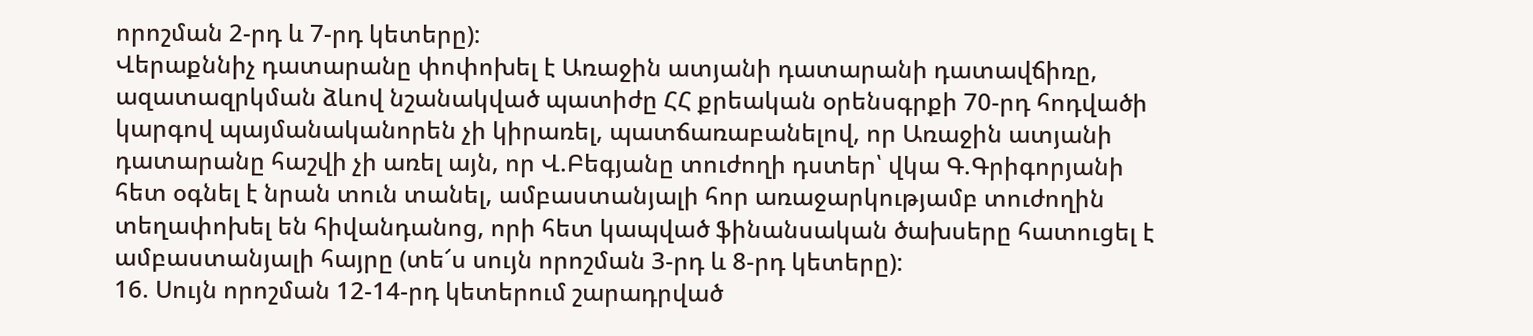որոշման 2-րդ և 7-րդ կետերը):
Վերաքննիչ դատարանը փոփոխել է Առաջին ատյանի դատարանի դատավճիռը, ազատազրկման ձևով նշանակված պատիժը ՀՀ քրեական օրենսգրքի 70-րդ հոդվածի կարգով պայմանականորեն չի կիրառել, պատճառաբանելով, որ Առաջին ատյանի դատարանը հաշվի չի առել այն, որ Վ.Բեգյանը տուժողի դստեր՝ վկա Գ.Գրիգորյանի հետ օգնել է նրան տուն տանել, ամբաստանյալի հոր առաջարկությամբ տուժողին տեղափոխել են հիվանդանոց, որի հետ կապված ֆինանսական ծախսերը հատուցել է ամբաստանյալի հայրը (տե՜ս սույն որոշման 3-րդ և 8-րդ կետերը):
16. Սույն որոշման 12-14-րդ կետերում շարադրված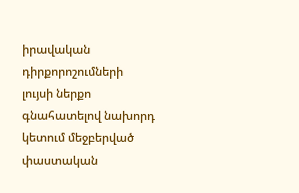իրավական դիրքորոշումների լույսի ներքո գնահատելով նախորդ կետում մեջբերված փաստական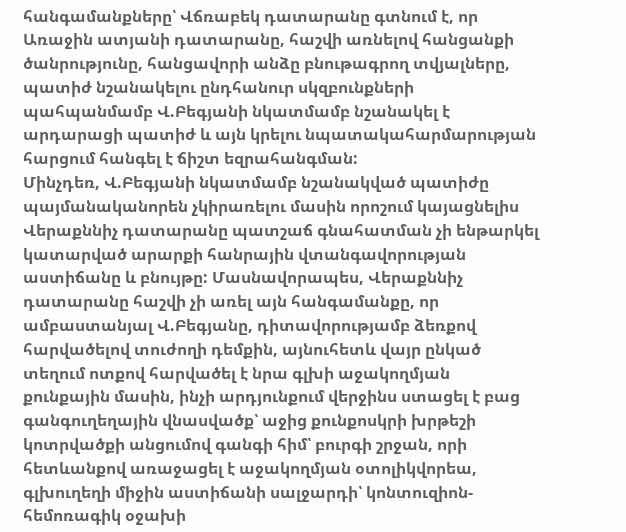հանգամանքները՝ Վճռաբեկ դատարանը գտնում է, որ Առաջին ատյանի դատարանը, հաշվի առնելով հանցանքի ծանրությունը, հանցավորի անձը բնութագրող տվյալները, պատիժ նշանակելու ընդհանուր սկզբունքների պահպանմամբ Վ.Բեգյանի նկատմամբ նշանակել է արդարացի պատիժ և այն կրելու նպատակահարմարության հարցում հանգել է ճիշտ եզրահանգման:
Մինչդեռ, Վ.Բեգյանի նկատմամբ նշանակված պատիժը պայմանականորեն չկիրառելու մասին որոշում կայացնելիս Վերաքննիչ դատարանը պատշաճ գնահատման չի ենթարկել կատարված արարքի հանրային վտանգավորության աստիճանը և բնույթը: Մասնավորապես, Վերաքննիչ դատարանը հաշվի չի առել այն հանգամանքը, որ ամբաստանյալ Վ.Բեգյանը, դիտավորությամբ ձեռքով հարվածելով տուժողի դեմքին, այնուհետև վայր ընկած տեղում ոտքով հարվածել է նրա գլխի աջակողմյան քունքային մասին, ինչի արդյունքում վերջինս ստացել է բաց գանգուղեղային վնասվածք՝ աջից քունքոսկրի խրթեշի կոտրվածքի անցումով գանգի հիմ՝ բուրգի շրջան, որի հետևանքով առաջացել է աջակողմյան օտոլիկվորեա, գլխուղեղի միջին աստիճանի սալջարդի՝ կոնտուզիոն-հեմոռագիկ օջախի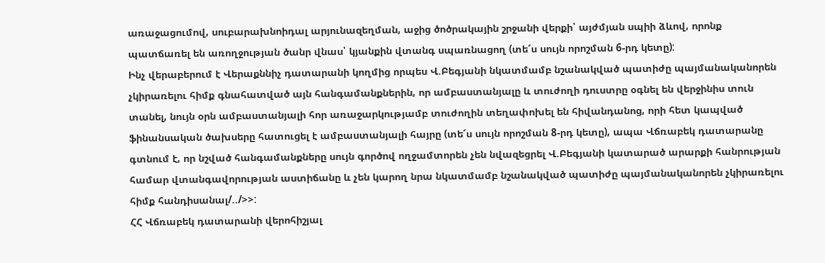առաջացումով, սուբարախնոիդալ արյունազեղման, աջից ծոծրակային շրջանի վերքի՝ այժմյան սպիի ձևով, որոնք պատճառել են առողջության ծանր վնաս՝ կյանքին վտանգ սպառնացող (տե՜ս սույն որոշման 6-րդ կետը):
Ինչ վերաբերում է Վերաքննիչ դատարանի կողմից որպես Վ.Բեգյանի նկատմամբ նշանակված պատիժը պայմանականորեն չկիրառելու հիմք գնահատված այն հանգամանքներին, որ ամբաստանյալը և տուժողի դուստրը օգնել են վերջինիս տուն տանել, նույն օրն ամբաստանյալի հոր առաջարկությամբ տուժողին տեղափոխել են հիվանդանոց, որի հետ կապված ֆինանսական ծախսերը հատուցել է ամբաստանյալի հայրը (տե՜ս սույն որոշման 8-րդ կետը), ապա Վճռաբեկ դատարանը գտնում է, որ նշված հանգամանքները սույն գործով ողջամտորեն չեն նվազեցրել Վ.Բեգյանի կատարած արարքի հանրության համար վտանգավորության աստիճանը և չեն կարող նրա նկատմամբ նշանակված պատիժը պայմանականորեն չկիրառելու հիմք հանդիսանալ/../>>:
ՀՀ Վճռաբեկ դատարանի վերոհիշյալ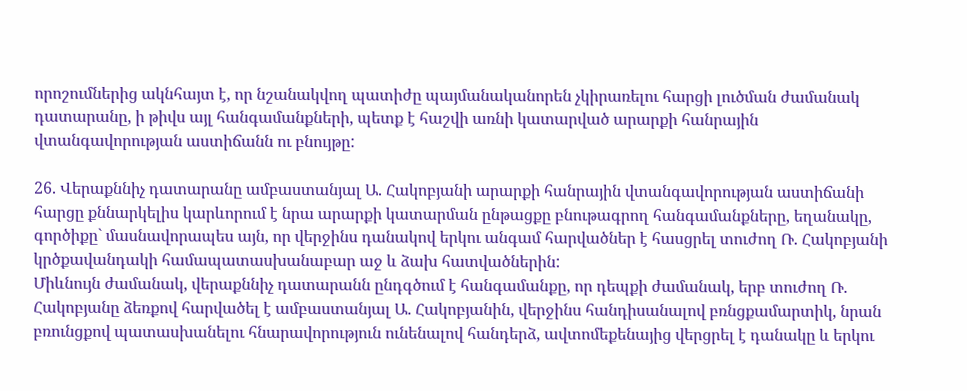որոշումներից ակնհայտ է, որ նշանակվող պատիժը պայմանականորեն չկիրառելու հարցի լուծման ժամանակ դատարանը, ի թիվս այլ հանգամանքների, պետք է հաշվի առնի կատարված արարքի հանրային վտանգավորության աստիճանն ու բնույթը:

26. Վերաքննիչ դատարանը ամբաստանյալ Ա. Հակոբյանի արարքի հանրային վտանգավորության աստիճանի հարցը քննարկելիս կարևորում է նրա արարքի կատարման ընթացքը բնութագրող հանգամանքները, եղանակը, գործիքը` մասնավորապես այն, որ վերջինս դանակով երկու անգամ հարվածներ է հասցրել տուժող Ռ. Հակոբյանի կրծքավանդակի համապատասխանաբար աջ և ձախ հատվածներին:
Միևնույն ժամանակ, վերաքննիչ դատարանն ընդգծում է հանգամանքը, որ դեպքի ժամանակ, երբ տուժող Ռ. Հակոբյանը ձեռքով հարվածել է ամբաստանյալ Ա. Հակոբյանին, վերջինս հանդիսանալով բռնցքամարտիկ, նրան բռունցքով պատասխանելու հնարավորություն ունենալով հանդերձ, ավտոմեքենայից վերցրել է դանակը և երկու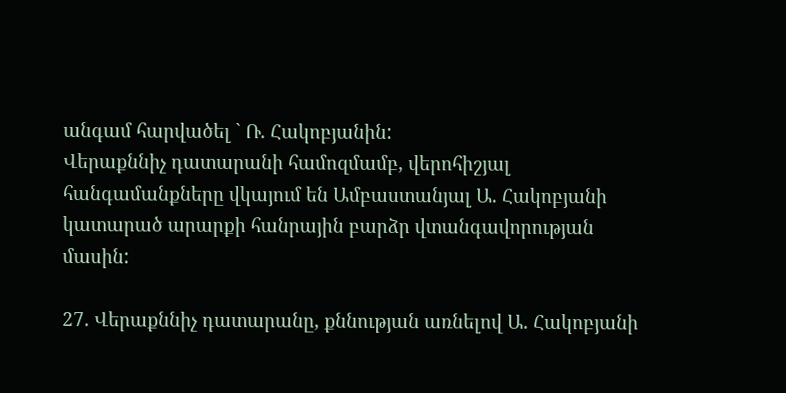անգամ հարվածել ` Ռ. Հակոբյանին:
Վերաքննիչ դատարանի համոզմամբ, վերոհիշյալ հանգամանքները վկայում են Ամբաստանյալ Ա. Հակոբյանի կատարած արարքի հանրային բարձր վտանգավորության մասին:

27. Վերաքննիչ դատարանը, քննության առնելով Ա. Հակոբյանի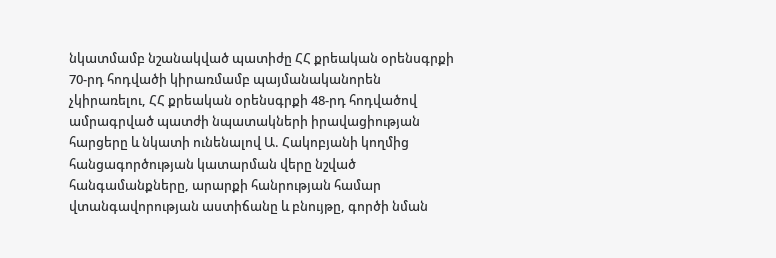նկատմամբ նշանակված պատիժը ՀՀ քրեական օրենսգրքի 70-րդ հոդվածի կիրառմամբ պայմանականորեն չկիրառելու, ՀՀ քրեական օրենսգրքի 48-րդ հոդվածով ամրագրված պատժի նպատակների իրավացիության հարցերը և նկատի ունենալով Ա. Հակոբյանի կողմից հանցագործության կատարման վերը նշված հանգամանքները, արարքի հանրության համար վտանգավորության աստիճանը և բնույթը, գործի նման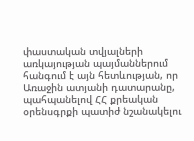փաստական տվյալների առկայության պայմաններում հանգում է այն հետևության, որ Առաջին ատյանի դատարանը, պահպանելով ՀՀ քրեական օրենսգրքի պատիժ նշանակելու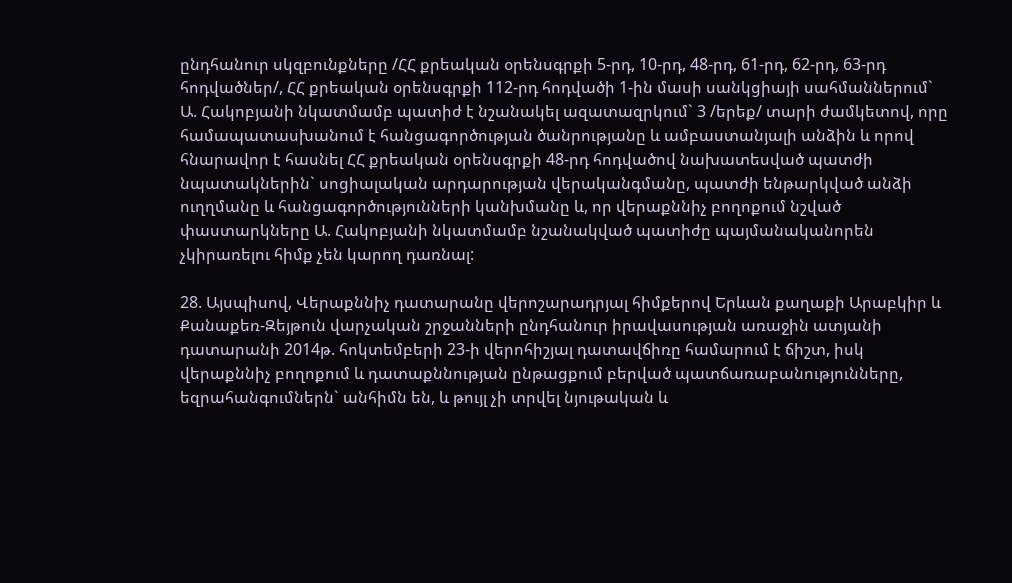ընդհանուր սկզբունքները /ՀՀ քրեական օրենսգրքի 5-րդ, 10-րդ, 48-րդ, 61-րդ, 62-րդ, 63-րդ հոդվածներ/, ՀՀ քրեական օրենսգրքի 112-րդ հոդվածի 1-ին մասի սանկցիայի սահմաններում` Ա. Հակոբյանի նկատմամբ պատիժ է նշանակել ազատազրկում` 3 /երեք/ տարի ժամկետով, որը համապատասխանում է հանցագործության ծանրությանը և ամբաստանյալի անձին և որով հնարավոր է հասնել ՀՀ քրեական օրենսգրքի 48-րդ հոդվածով նախատեսված պատժի նպատակներին` սոցիալական արդարության վերականգմանը, պատժի ենթարկված անձի ուղղմանը և հանցագործությունների կանխմանը և, որ վերաքննիչ բողոքում նշված փաստարկները Ա. Հակոբյանի նկատմամբ նշանակված պատիժը պայմանականորեն չկիրառելու հիմք չեն կարող դառնալ:

28. Այսպիսով, Վերաքննիչ դատարանը վերոշարադրյալ հիմքերով Երևան քաղաքի Արաբկիր և Քանաքեռ-Զեյթուն վարչական շրջանների ընդհանուր իրավասության առաջին ատյանի դատարանի 2014թ. հոկտեմբերի 23-ի վերոհիշյալ դատավճիռը համարում է ճիշտ, իսկ վերաքննիչ բողոքում և դատաքննության ընթացքում բերված պատճառաբանությունները, եզրահանգումներն` անհիմն են, և թույլ չի տրվել նյութական և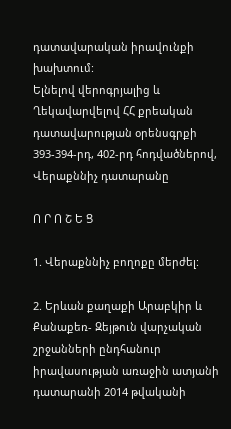դատավարական իրավունքի խախտում:
Ելնելով վերոգրյալից և Ղեկավարվելով ՀՀ քրեական դատավարության օրենսգրքի 393-394-րդ, 402-րդ հոդվածներով, Վերաքննիչ դատարանը

Ո Ր Ո Շ Ե Ց

1. Վերաքննիչ բողոքը մերժել:

2. Երևան քաղաքի Արաբկիր և Քանաքեռ- Զեյթուն վարչական շրջանների ընդհանուր իրավասության առաջին ատյանի դատարանի 2014 թվականի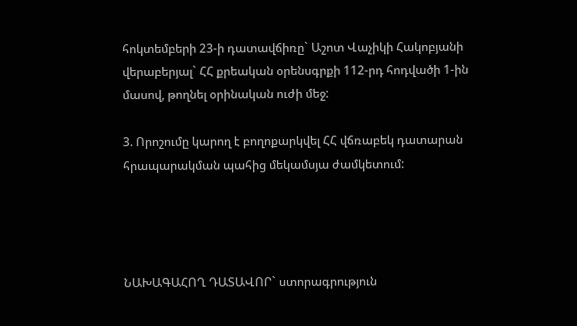հոկտեմբերի 23-ի դատավճիռը` Աշոտ Վաչիկի Հակոբյանի վերաբերյալ` ՀՀ քրեական օրենսգրքի 112-րդ հոդվածի 1-ին մասով, թողնել օրինական ուժի մեջ:

3. Որոշումը կարող է բողոքարկվել ՀՀ վճռաբեկ դատարան հրապարակման պահից մեկամսյա ժամկետում:




ՆԱԽԱԳԱՀՈՂ ԴԱՏԱՎՈՐ` ստորագրություն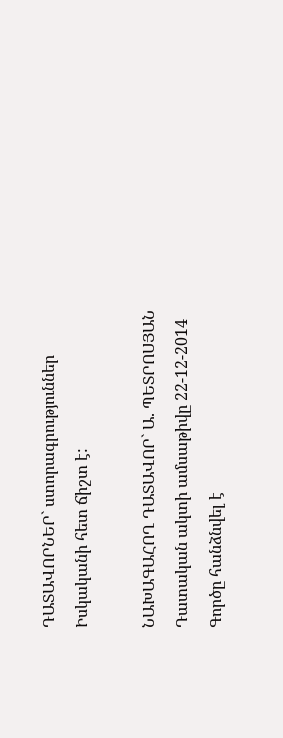ԴԱՏԱՎՈՐՆԵՐ` ստորագրություններ
Իսկականի հետ ճիշտ է:

ՆԱԽԱԳԱՀՈՂ ԴԱՏԱՎՈՐ` Ա. ՊԵՏՐՈՍՅԱՆ
Դատական ակտի ամսաթիվը 22-12-2014
Գործը հանձնվել է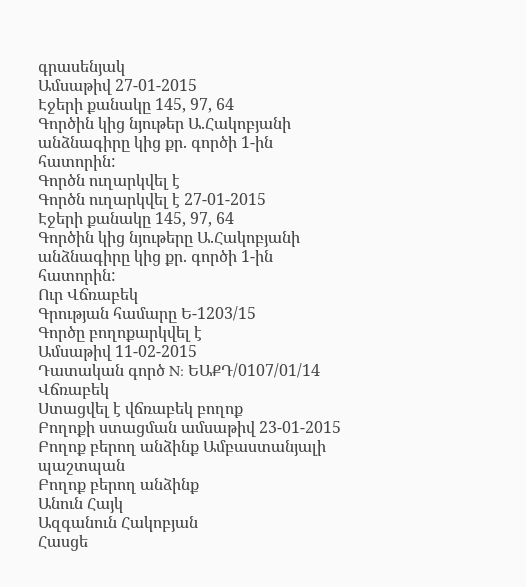գրասենյակ
Ամսաթիվ 27-01-2015
Էջերի քանակը 145, 97, 64
Գործին կից նյութեր Ա.Հակոբյանի անձնագիրը կից քր. գործի 1-ին հատորին:
Գործն ուղարկվել է
Գործն ուղարկվել է 27-01-2015
Էջերի քանակը 145, 97, 64
Գործին կից նյութերը Ա.Հակոբյանի անձնագիրը կից քր. գործի 1-ին հատորին:
Ուր Վճռաբեկ
Գրության համարը Ե-1203/15
Գործը բողոքարկվել է
Ամսաթիվ 11-02-2015
Դատական գործ N: ԵԱՔԴ/0107/01/14
Վճռաբեկ
Ստացվել է վճռաբեկ բողոք
Բողոքի ստացման ամսաթիվ 23-01-2015
Բողոք բերող անձինք Ամբաստանյալի պաշտպան
Բողոք բերող անձինք
Անուն Հայկ
Ազգանուն Հակոբյան
Հասցե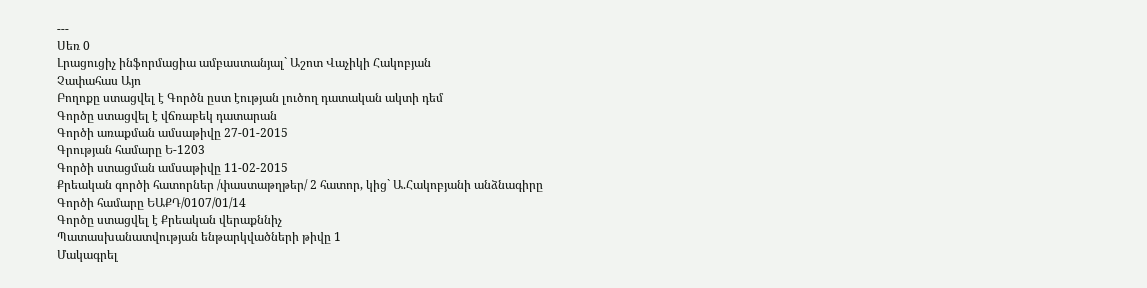---
Սեռ 0
Լրացուցիչ ինֆորմացիա ամբաստանյալ` Աշոտ Վաչիկի Հակոբյան
Չափահաս Այո
Բողոքը ստացվել է Գործն ըստ էության լուծող դատական ակտի դեմ
Գործը ստացվել է վճռաբեկ դատարան
Գործի առաքման ամսաթիվը 27-01-2015
Գրության համարը Ե-1203
Գործի ստացման ամսաթիվը 11-02-2015
Քրեական գործի հատորներ /փաստաթղթեր/ 2 հատոր, կից` Ա.Հակոբյանի անձնագիրը
Գործի համարը ԵԱՔԴ/0107/01/14
Գործը ստացվել է Քրեական վերաքննիչ
Պատասխանատվության ենթարկվածների թիվը 1
Մակագրել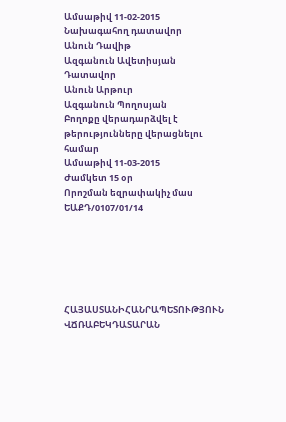Ամսաթիվ 11-02-2015
Նախագահող դատավոր
Անուն Դավիթ
Ազգանուն Ավետիսյան
Դատավոր
Անուն Արթուր
Ազգանուն Պողոսյան
Բողոքը վերադարձվել է թերությունները վերացնելու համար
Ամսաթիվ 11-03-2015
Ժամկետ 15 օր
Որոշման եզրափակիչ մաս ԵԱՔԴ/0107/01/14






ՀԱՅԱՍՏԱՆԻՀԱՆՐԱՊԵՏՈՒԹՅՈՒՆ
ՎՃՌԱԲԵԿԴԱՏԱՐԱՆ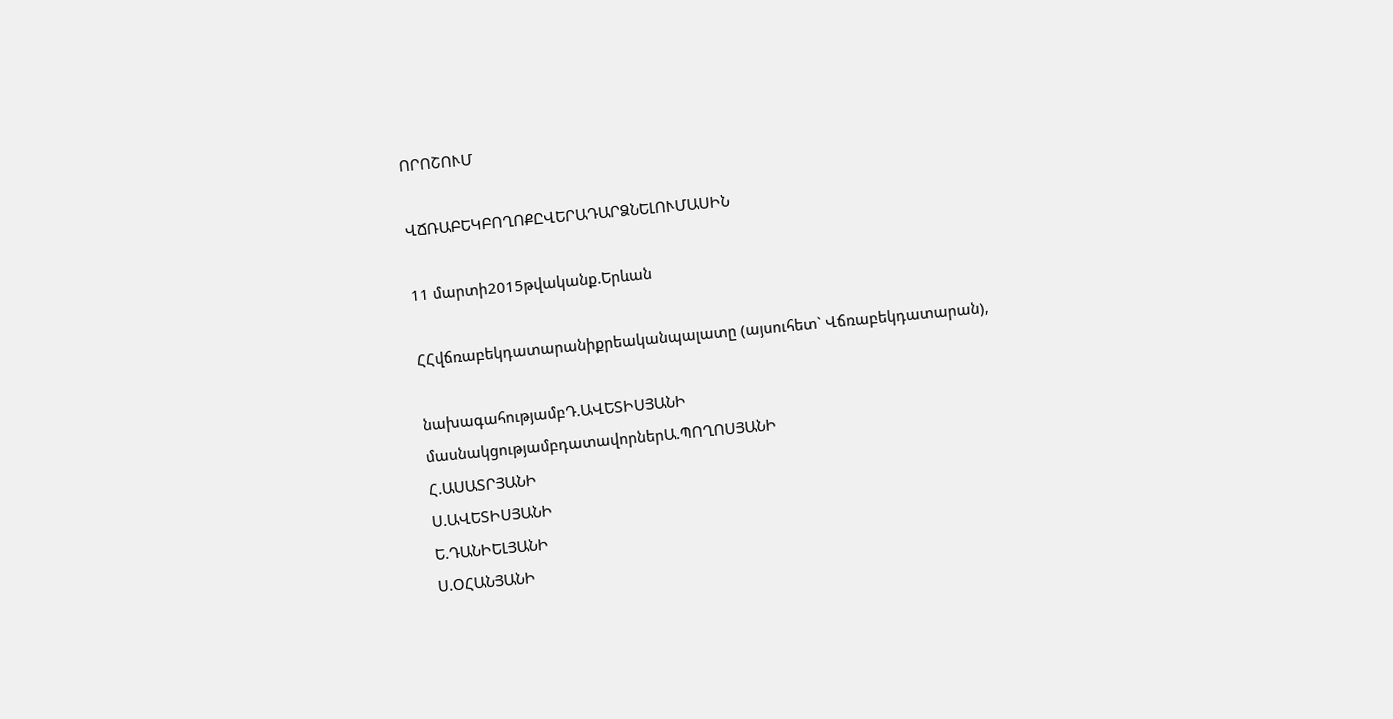ՈՐՈՇՈՒՄ

ՎՃՌԱԲԵԿԲՈՂՈՔԸՎԵՐԱԴԱՐՁՆԵԼՈՒՄԱՍԻՆ

11 մարտի2015թվականք.Երևան

ՀՀվճռաբեկդատարանիքրեականպալատը (այսուհետ` Վճռաբեկդատարան),

նախագահությամբԴ.ԱՎԵՏԻՍՅԱՆԻ
մասնակցությամբդատավորներԱ.ՊՈՂՈՍՅԱՆԻ
Հ.ԱՍԱՏՐՅԱՆԻ
Ս.ԱՎԵՏԻՍՅԱՆԻ
Ե.ԴԱՆԻԵԼՅԱՆԻ
Ս.ՕՀԱՆՅԱՆԻ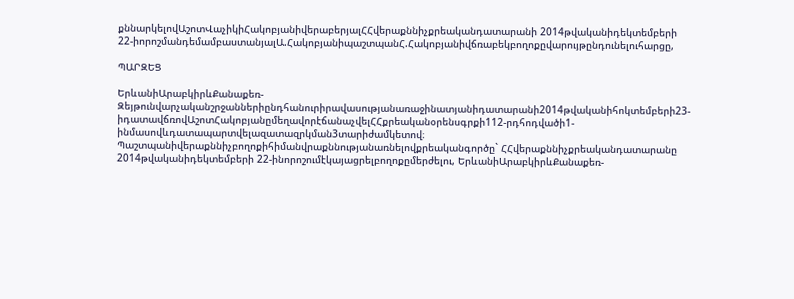քննարկելովԱշոտՎաչիկիՀակոբյանիվերաբերյալՀՀվերաքննիչքրեականդատարանի 2014թվականիդեկտեմբերի 22-իորոշմանդեմամբաստանյալԱ.ՀակոբյանիպաշտպանՀ.Հակոբյանիվճռաբեկբողոքըվարույթընդունելուհարցը,

ՊԱՐԶԵՑ

ԵրևանիԱրաբկիրևՔանաքեռ-Զեյթունվարչականշրջաններիընդհանուրիրավասությանառաջինատյանիդատարանի2014թվականիհոկտեմբերի23-իդատավճռովԱշոտՀակոբյանըմեղավորէճանաչվելՀՀքրեականօրենսգրքի112-րդհոդվածի1-ինմասովևդատապարտվելազատազրկման3տարիժամկետով։
Պաշտպանիվերաքննիչբողոքիհիմանվրաքննությանառնելովքրեականգործը` ՀՀվերաքննիչքրեականդատարանը 2014թվականիդեկտեմբերի 22-ինորոշումէկայացրելբողոքըմերժելու, ԵրևանիԱրաբկիրևՔանաքեռ-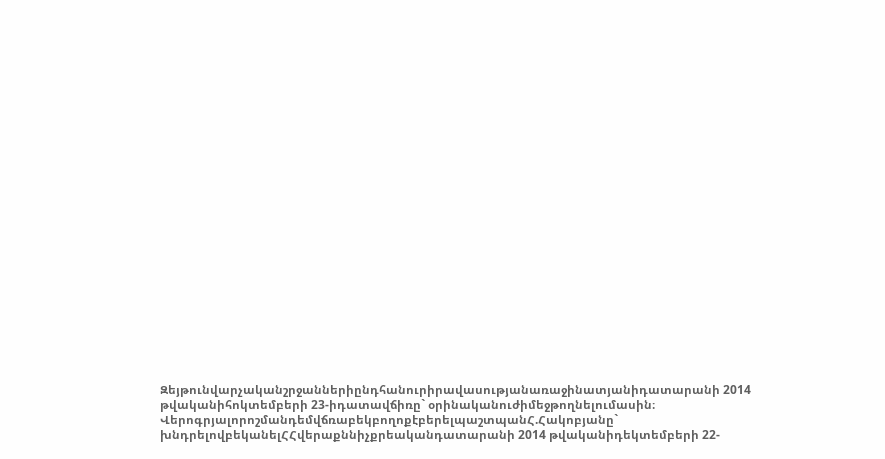Զեյթունվարչականշրջաններիընդհանուրիրավասությանառաջինատյանիդատարանի 2014 թվականիհոկտեմբերի 23-իդատավճիռը` օրինականուժիմեջթողնելումասին։
ՎերոգրյալորոշմանդեմվճռաբեկբողոքէբերելպաշտպանՀ.Հակոբյանը` խնդրելովբեկանելՀՀվերաքննիչքրեականդատարանի 2014 թվականիդեկտեմբերի 22-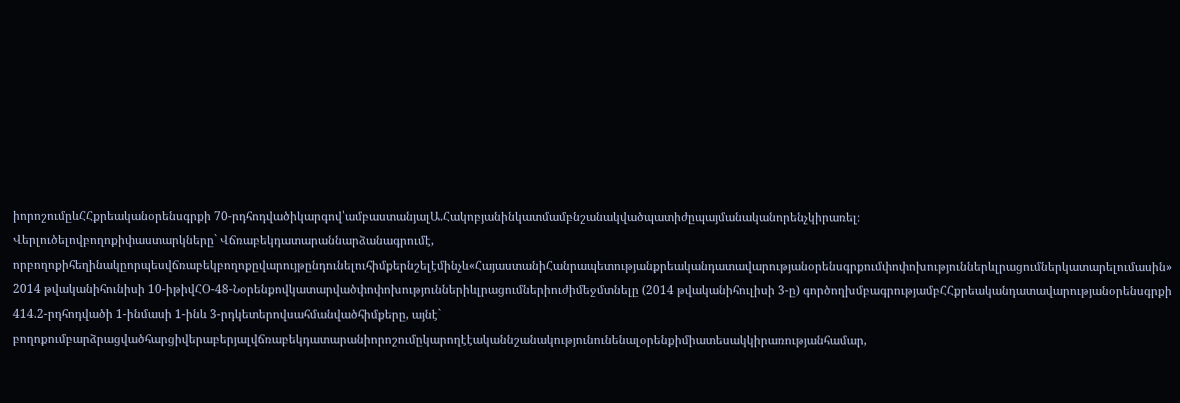իորոշումըևՀՀքրեականօրենսգրքի 70-րդհոդվածիկարգով՝ամբաստանյալԱ.Հակոբյանինկատմամբնշանակվածպատիժըպայմանականորենչկիրառել։
Վերլուծելովբողոքիփաստարկները` Վճռաբեկդատարաննարձանագրումէ, որբողոքիհեղինակըորպեսվճռաբեկբողոքըվարույթընդունելուհիմքերնշելէմինչև«ՀայաստանիՀանրապետությանքրեականդատավարությանօրենսգրքումփոփոխություններևլրացումներկատարելումասին» 2014 թվականիհունիսի 10-իթիվՀՕ-48-Նօրենքովկատարվածփոփոխություններիևլրացումներիուժիմեջմտնելը (2014 թվականիհուլիսի 3-ը) գործողխմբագրությամբՀՀքրեականդատավարությանօրենսգրքի 414.2-րդհոդվածի 1-ինմասի 1-ինև 3-րդկետերովսահմանվածհիմքերը, այնէ` բողոքումբարձրացվածհարցիվերաբերյալվճռաբեկդատարանիորոշումըկարողէէականնշանակությունունենալօրենքիմիատեսակկիրառությանհամար,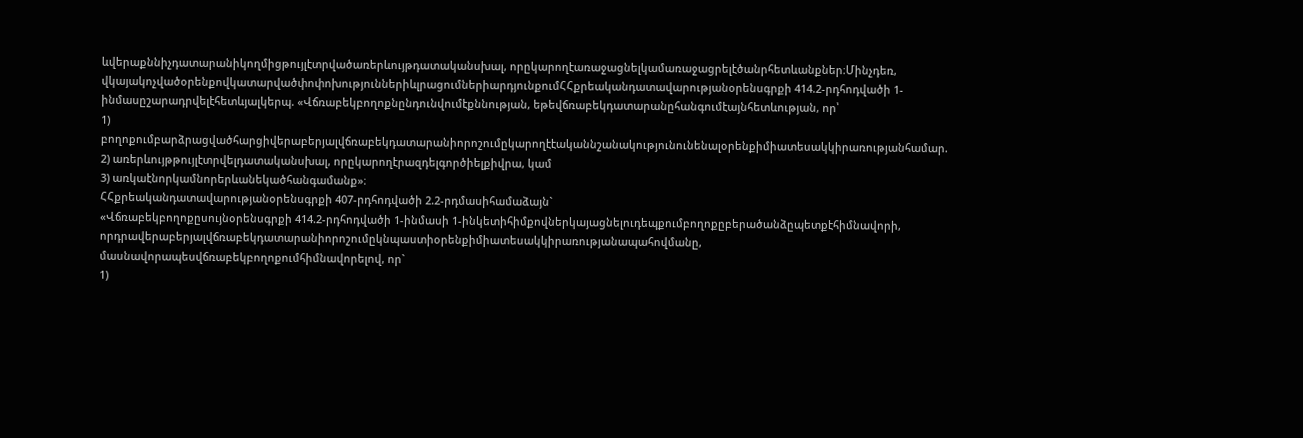ևվերաքննիչդատարանիկողմիցթույլէտրվածառերևույթդատականսխալ, որըկարողէառաջացնելկամառաջացրելէծանրհետևանքներ։Մինչդեռ, վկայակոչվածօրենքովկատարվածփոփոխություններիևլրացումներիարդյունքումՀՀքրեականդատավարությանօրենսգրքի 414.2-րդհոդվածի 1-ինմասըշարադրվելէհետևյալկերպ. «Վճռաբեկբողոքնընդունվումէքննության, եթեվճռաբեկդատարանըհանգումէայնհետևության, որ՝
1) բողոքումբարձրացվածհարցիվերաբերյալվճռաբեկդատարանիորոշումըկարողէէականնշանակությունունենալօրենքիմիատեսակկիրառությանհամար.
2) առերևույթթույլէտրվելդատականսխալ, որըկարողէրազդելգործիելքիվրա, կամ
3) առկաէնորկամնորերևանեկածհանգամանք»։
ՀՀքրեականդատավարությանօրենսգրքի 407-րդհոդվածի 2.2-րդմասիհամաձայն`
«Վճռաբեկբողոքըսույնօրենսգրքի 414.2-րդհոդվածի 1-ինմասի 1-ինկետիհիմքովներկայացնելուդեպքումբողոքըբերածանձըպետքէհիմնավորի, որդրավերաբերյալվճռաբեկդատարանիորոշումըկնպաստիօրենքիմիատեսակկիրառությանապահովմանը, մասնավորապեսվճռաբեկբողոքումհիմնավորելով, որ`
1)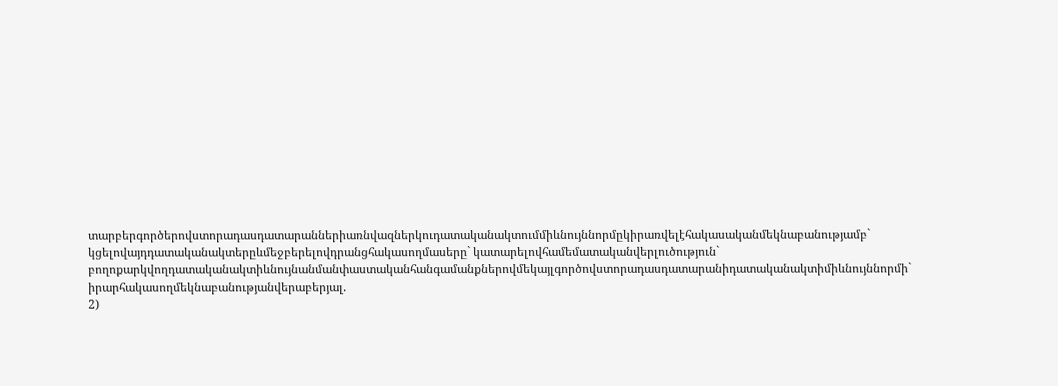տարբերգործերովստորադասդատարաններիառնվազներկուդատականակտումմիևնույննորմըկիրառվելէհակասականմեկնաբանությամբ` կցելովայդդատականակտերըևմեջբերելովդրանցհակասողմասերը` կատարելովհամեմատականվերլուծություն` բողոքարկվողդատականակտիևնույնանմանփաստականհանգամանքներովմեկայլգործովստորադասդատարանիդատականակտիմիևնույննորմի` իրարհակասողմեկնաբանությանվերաբերյալ.
2)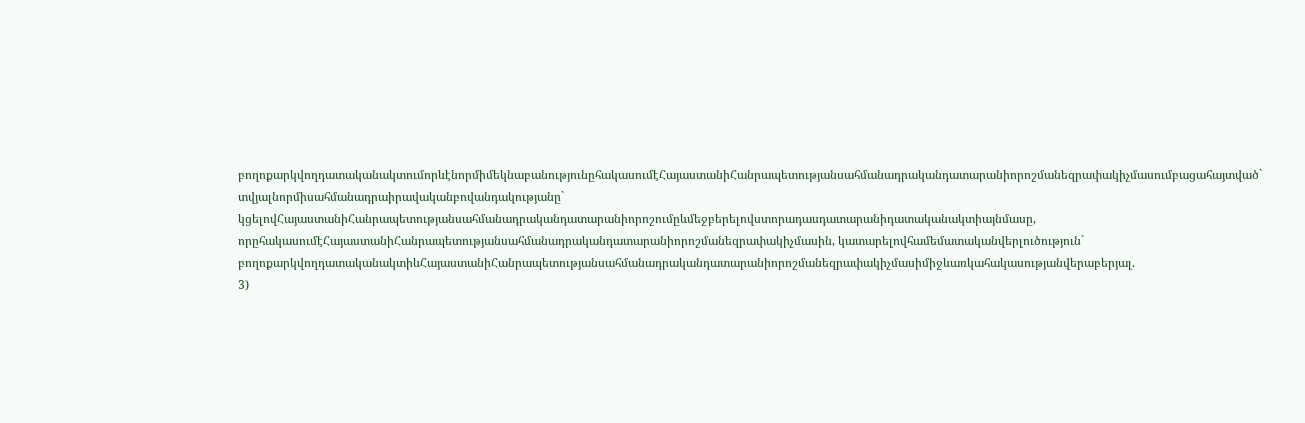բողոքարկվողդատականակտումորևէնորմիմեկնաբանությունըհակասումէՀայաստանիՀանրապետությանսահմանադրականդատարանիորոշմանեզրափակիչմասումբացահայտված` տվյալնորմիսահմանադրաիրավականբովանդակությանը` կցելովՀայաստանիՀանրապետությանսահմանադրականդատարանիորոշումըևմեջբերելովստորադասդատարանիդատականակտիայնմասը, որըհակասումէՀայաստանիՀանրապետությանսահմանադրականդատարանիորոշմանեզրափակիչմասին, կատարելովհամեմատականվերլուծություն` բողոքարկվողդատականակտիևՀայաստանիՀանրապետությանսահմանադրականդատարանիորոշմանեզրափակիչմասիմիջևառկահակասությանվերաբերյալ.
3)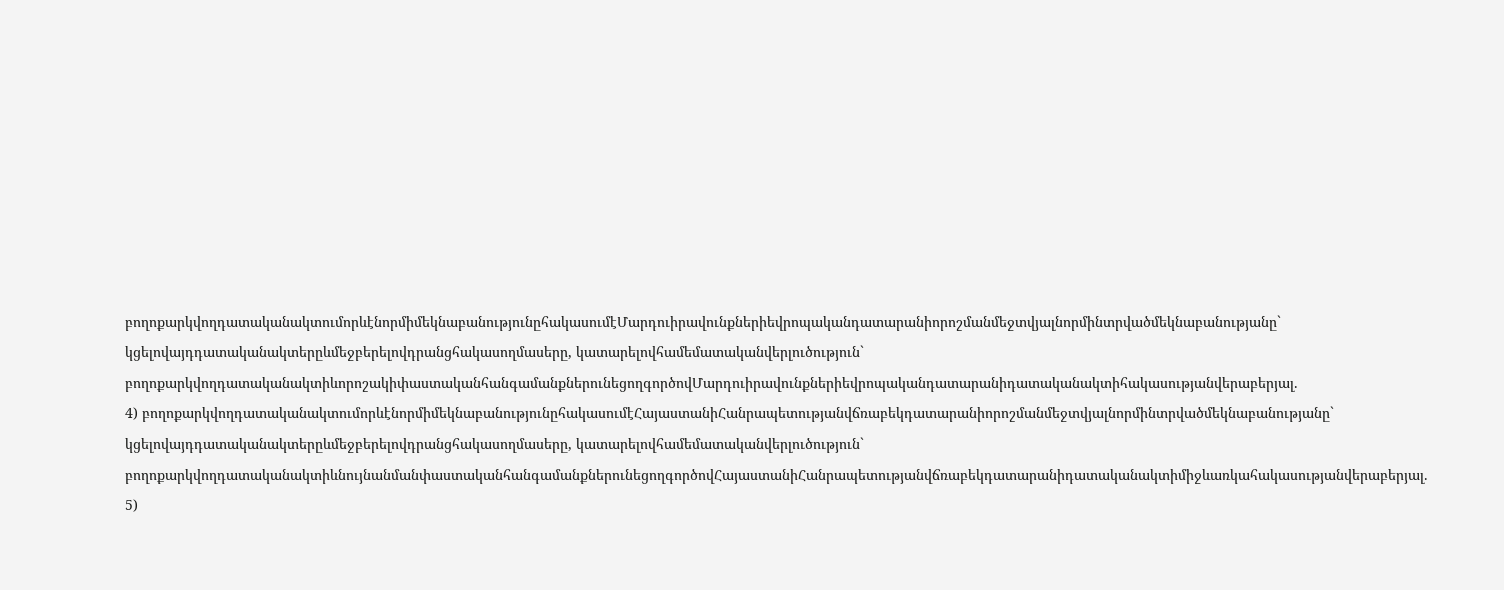բողոքարկվողդատականակտումորևէնորմիմեկնաբանությունըհակասումէՄարդուիրավունքներիեվրոպականդատարանիորոշմանմեջտվյալնորմինտրվածմեկնաբանությանը` կցելովայդդատականակտերըևմեջբերելովդրանցհակասողմասերը, կատարելովհամեմատականվերլուծություն` բողոքարկվողդատականակտիևորոշակիփաստականհանգամանքներունեցողգործովՄարդուիրավունքներիեվրոպականդատարանիդատականակտիհակասությանվերաբերյալ.
4) բողոքարկվողդատականակտումորևէնորմիմեկնաբանությունըհակասումէՀայաստանիՀանրապետությանվճռաբեկդատարանիորոշմանմեջտվյալնորմինտրվածմեկնաբանությանը` կցելովայդդատականակտերըևմեջբերելովդրանցհակասողմասերը, կատարելովհամեմատականվերլուծություն` բողոքարկվողդատականակտիևնույնանմանփաստականհանգամանքներունեցողգործովՀայաստանիՀանրապետությանվճռաբեկդատարանիդատականակտիմիջևառկահակասությանվերաբերյալ.
5)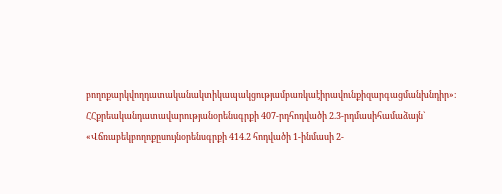բողոքարկվողդատականակտիկապակցությամբառկաէիրավունքիզարգացմանխնդիր»։
ՀՀքրեականդատավարությանօրենսգրքի 407-րդհոդվածի 2.3-րդմասիհամաձայն`
«Վճռաբեկբողոքըսույնօրենսգրքի 414.2 հոդվածի 1-ինմասի 2-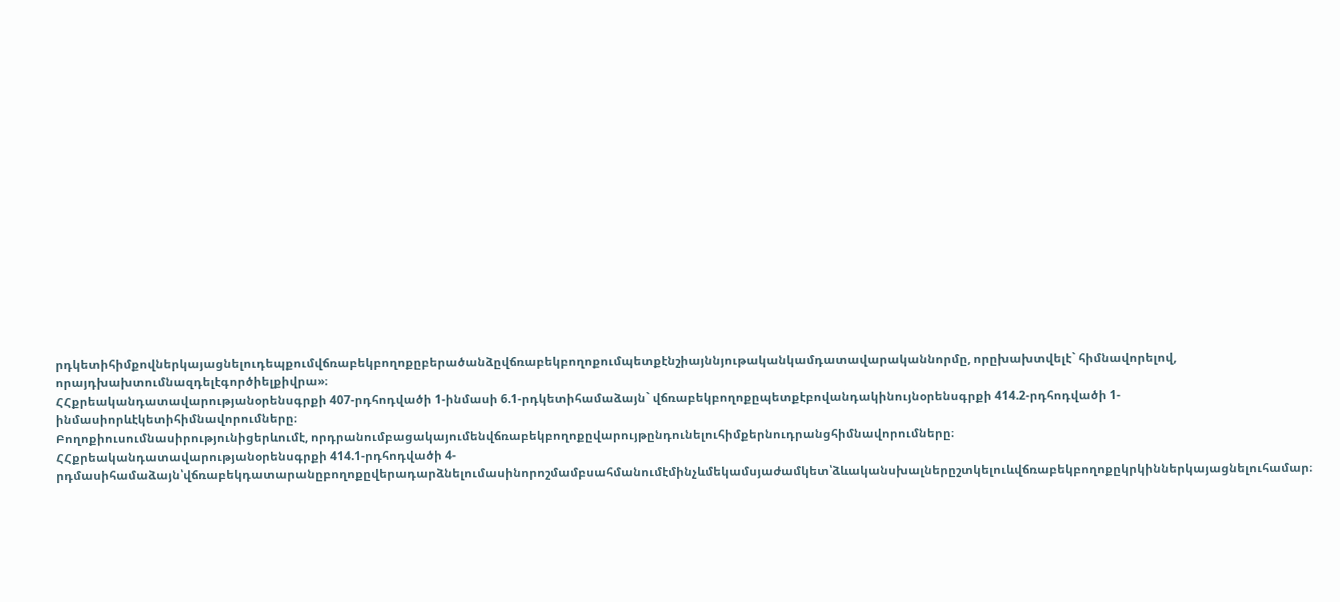րդկետիհիմքովներկայացնելուդեպքումվճռաբեկբողոքըբերածանձըվճռաբեկբողոքումպետքէնշիայննյութականկամդատավարականնորմը, որըխախտվելէ` հիմնավորելով, որայդխախտումնազդելէգործիելքիվրա»։
ՀՀքրեականդատավարությանօրենսգրքի 407-րդհոդվածի 1-ինմասի 6.1-րդկետիհամաձայն` վճռաբեկբողոքըպետքէբովանդակինույնօրենսգրքի 414.2-րդհոդվածի 1-ինմասիորևէկետիհիմնավորումները։
Բողոքիուսումնասիրությունիցերևումէ, որդրանումբացակայումենվճռաբեկբողոքըվարույթընդունելուհիմքերնուդրանցհիմնավորումները։
ՀՀքրեականդատավարությանօրենսգրքի 414.1-րդհոդվածի 4-րդմասիհամաձայն՝վճռաբեկդատարանըբողոքըվերադարձնելումասինորոշմամբսահմանումէմինչևմեկամսյաժամկետ՝ձևականսխալներըշտկելուևվճռաբեկբողոքըկրկիններկայացնելուհամար։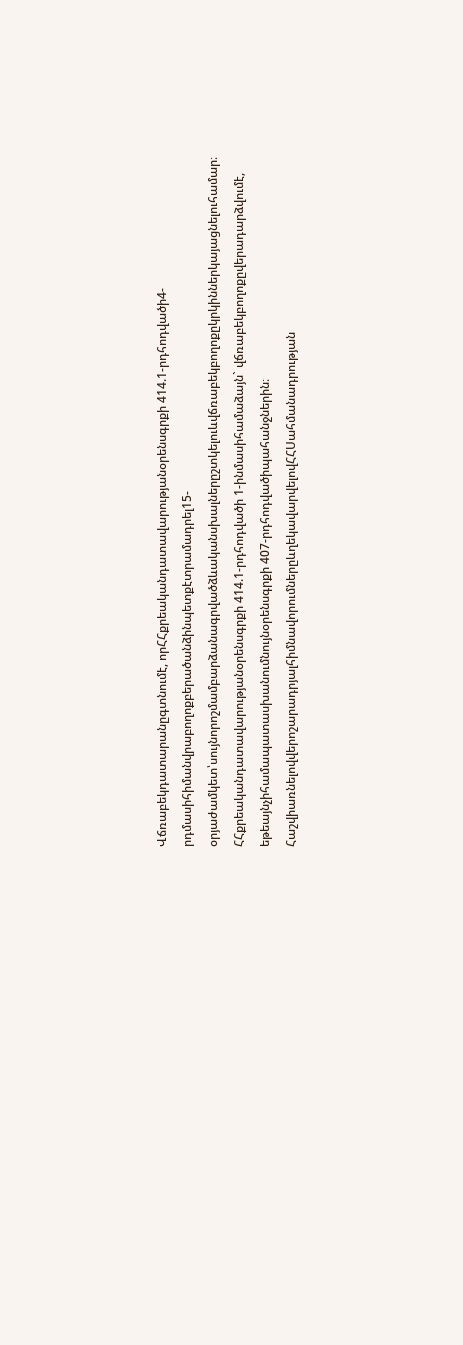Վճռաբեկդատարանըգտնումէ, որՀՀքրեականդատավարությանօրենսգրքի 414.1-րդհոդվածի4-րդմասիհիմանվրաբողոքբերածանձինպետքէտրամադրել15-օրյաժամկետ՝սույնորոշմամբարձանագրվածձևականսխալներըշտկելուևվճռաբեկբողոքըկրկիններկայացնելուհամար։
ՀՀքրեականդատավարությանօրենսգրքի 414.1-րդհոդվածի 1-ինմասիհամաձայն` վճռաբեկբողոքըվերադարձվումէ, եթեայնչիհամապատասխանումնույնօրենսգրքի 407-րդհոդվածիպահանջներին։
ՀաշվիառնելովվերոշարադրյալհիմնավորումներըևղեկավարվելովՀՀՍահմանադրության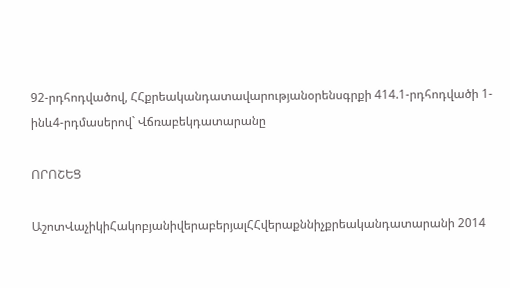92-րդհոդվածով, ՀՀքրեականդատավարությանօրենսգրքի 414.1-րդհոդվածի 1-ինև4-րդմասերով` Վճռաբեկդատարանը

ՈՐՈՇԵՑ

ԱշոտՎաչիկիՀակոբյանիվերաբերյալՀՀվերաքննիչքրեականդատարանի 2014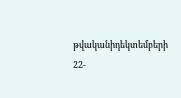թվականիդեկտեմբերի 22-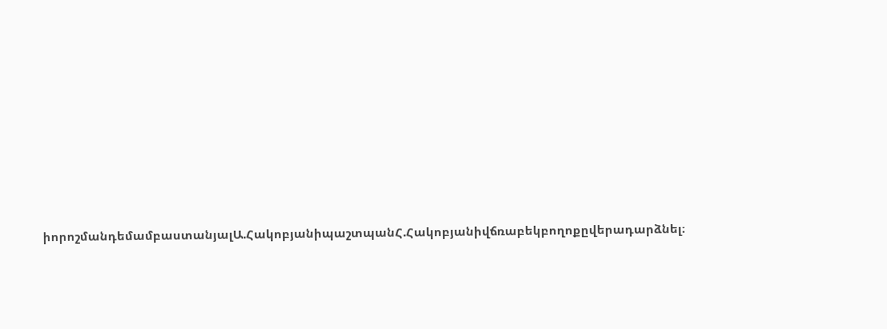իորոշմանդեմամբաստանյալԱ.ՀակոբյանիպաշտպանՀ.Հակոբյանիվճռաբեկբողոքըվերադարձնել։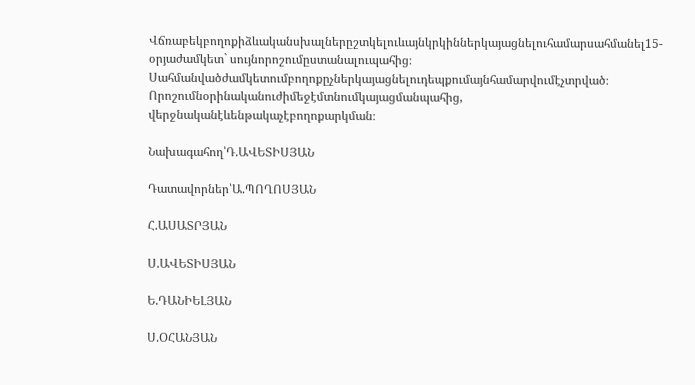Վճռաբեկբողոքիձևականսխալներըշտկելուևայնկրկիններկայացնելուհամարսահմանել15-օրյաժամկետ` սույնորոշումըստանալուպահից։
Սահմանվածժամկետումբողոքըչներկայացնելուդեպքումայնհամարվումէչտրված։
Որոշումնօրինականուժիմեջէմտնումկայացմանպահից, վերջնականէևենթակաչէբողոքարկման։

Նախագահող՝Դ.ԱՎԵՏԻՍՅԱՆ

Դատավորներ՝Ա.ՊՈՂՈՍՅԱՆ

Հ.ԱՍԱՏՐՅԱՆ

Ս.ԱՎԵՏԻՍՅԱՆ

Ե.ԴԱՆԻԵԼՅԱՆ

Ս.ՕՀԱՆՅԱՆ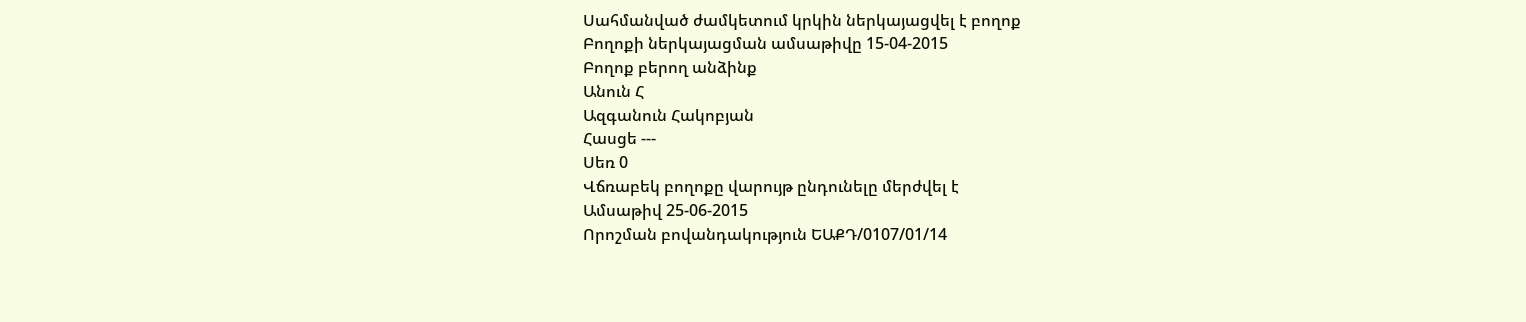Սահմանված ժամկետում կրկին ներկայացվել է բողոք
Բողոքի ներկայացման ամսաթիվը 15-04-2015
Բողոք բերող անձինք
Անուն Հ
Ազգանուն Հակոբյան
Հասցե ---
Սեռ 0
Վճռաբեկ բողոքը վարույթ ընդունելը մերժվել է
Ամսաթիվ 25-06-2015
Որոշման բովանդակություն ԵԱՔԴ/0107/01/14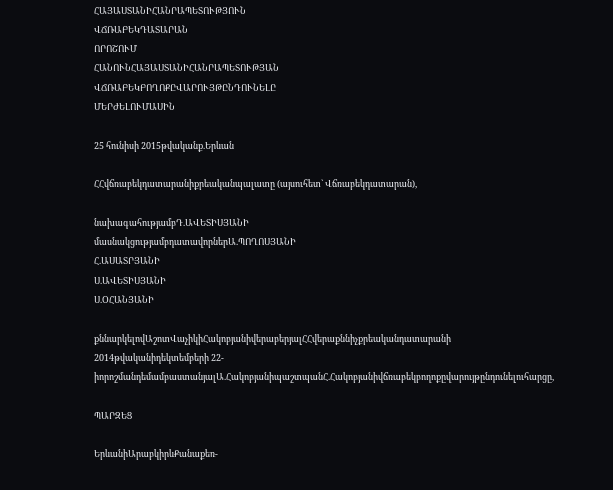ՀԱՅԱՍՏԱՆԻՀԱՆՐԱՊԵՏՈՒԹՅՈՒՆ
ՎՃՌԱԲԵԿԴԱՏԱՐԱՆ
ՈՐՈՇՈՒՄ
ՀԱՆՈՒՆՀԱՅԱՍՏԱՆԻՀԱՆՐԱՊԵՏՈՒԹՅԱՆ
ՎՃՌԱԲԵԿԲՈՂՈՔԸՎԱՐՈՒՅԹԸՆԴՈՒՆԵԼԸ
ՄԵՐԺԵԼՈՒՄԱՍԻՆ

25 հունիսի 2015թվականք.Երևան

ՀՀվճռաբեկդատարանիքրեականպալատը (այսուհետ` Վճռաբեկդատարան),

նախագահությամբԴ.ԱՎԵՏԻՍՅԱՆԻ
մասնակցությամբդատավորներԱ.ՊՈՂՈՍՅԱՆԻ
Հ.ԱՍԱՏՐՅԱՆԻ
Ս.ԱՎԵՏԻՍՅԱՆԻ
Ս.ՕՀԱՆՅԱՆԻ

քննարկելովԱշոտՎաչիկիՀակոբյանիվերաբերյալՀՀվերաքննիչքրեականդատարանի 2014թվականիդեկտեմբերի 22-իորոշմանդեմամբաստանյալԱ.ՀակոբյանիպաշտպանՀ.Հակոբյանիվճռաբեկբողոքըվարույթընդունելուհարցը,

ՊԱՐԶԵՑ

ԵրևանիԱրաբկիրևՔանաքեռ-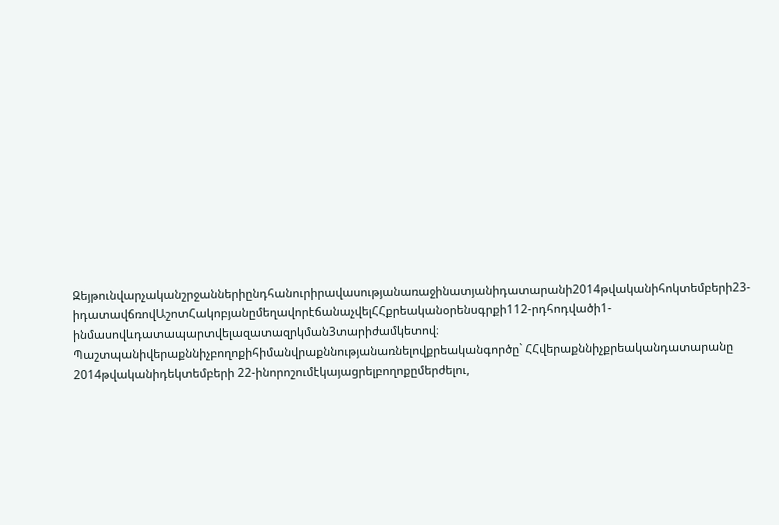Զեյթունվարչականշրջաններիընդհանուրիրավասությանառաջինատյանիդատարանի2014թվականիհոկտեմբերի23-իդատավճռովԱշոտՀակոբյանըմեղավորէճանաչվելՀՀքրեականօրենսգրքի112-րդհոդվածի1-ինմասովևդատապարտվելազատազրկման3տարիժամկետով։
Պաշտպանիվերաքննիչբողոքիհիմանվրաքննությանառնելովքրեականգործը` ՀՀվերաքննիչքրեականդատարանը 2014թվականիդեկտեմբերի 22-ինորոշումէկայացրելբողոքըմերժելու,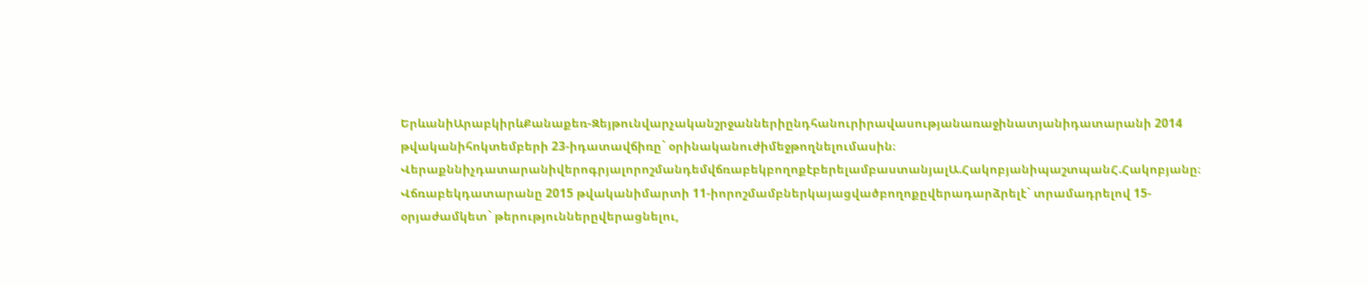ԵրևանիԱրաբկիրևՔանաքեռ-Զեյթունվարչականշրջաններիընդհանուրիրավասությանառաջինատյանիդատարանի 2014 թվականիհոկտեմբերի 23-իդատավճիռը` օրինականուժիմեջթողնելումասին։
ՎերաքննիչդատարանիվերոգրյալորոշմանդեմվճռաբեկբողոքէբերելամբաստանյալԱ.ՀակոբյանիպաշտպանՀ.Հակոբյանը։
Վճռաբեկդատարանը 2015 թվականիմարտի 11-իորոշմամբներկայացվածբողոքըվերադարձրելէ` տրամադրելով 15-օրյաժամկետ` թերություններըվերացնելու,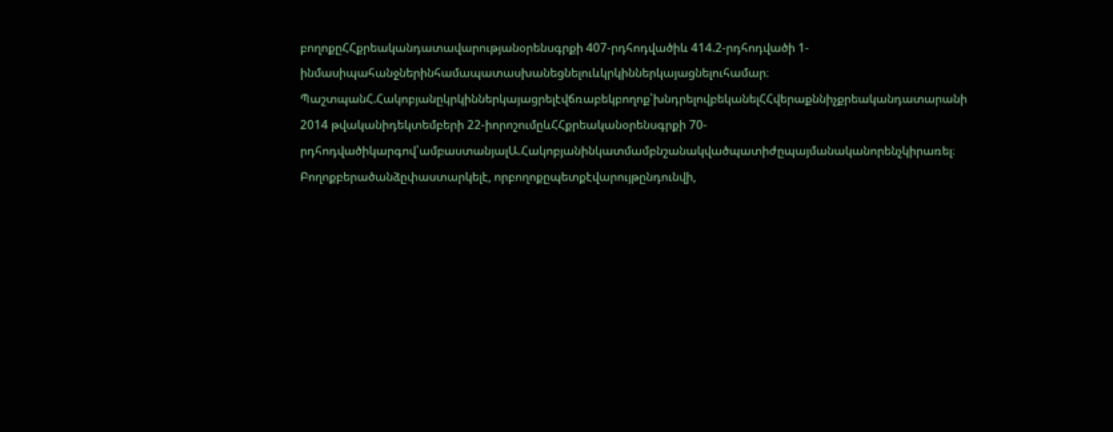բողոքըՀՀքրեականդատավարությանօրենսգրքի 407-րդհոդվածիև 414.2-րդհոդվածի 1-ինմասիպահանջներինհամապատասխանեցնելուևկրկիններկայացնելուհամար։
ՊաշտպանՀ.Հակոբյանըկրկիններկայացրելէվճռաբեկբողոք՝խնդրելովբեկանելՀՀվերաքննիչքրեականդատարանի 2014 թվականիդեկտեմբերի 22-իորոշումըևՀՀքրեականօրենսգրքի 70-րդհոդվածիկարգով՝ամբաստանյալԱ.Հակոբյանինկատմամբնշանակվածպատիժըպայմանականորենչկիրառել։
Բողոքբերածանձըփաստարկելէ, որբողոքըպետքէվարույթընդունվի,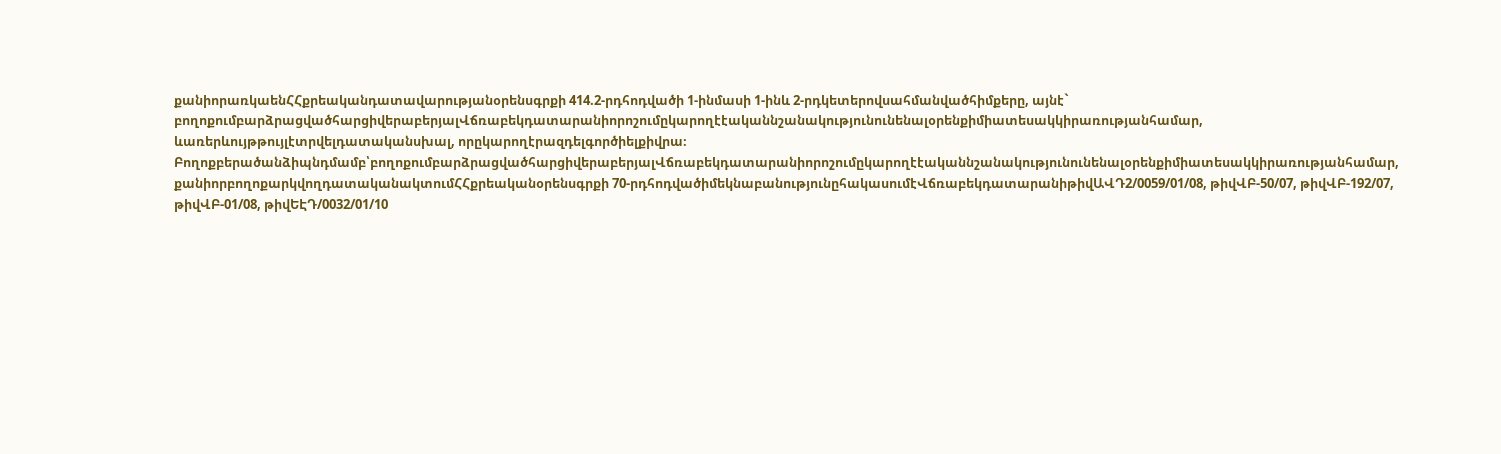քանիորառկաենՀՀքրեականդատավարությանօրենսգրքի 414.2-րդհոդվածի 1-ինմասի 1-ինև 2-րդկետերովսահմանվածհիմքերը, այնէ` բողոքումբարձրացվածհարցիվերաբերյալՎճռաբեկդատարանիորոշումըկարողէէականնշանակությունունենալօրենքիմիատեսակկիրառությանհամար, ևառերևույթթույլէտրվելդատականսխալ, որըկարողէրազդելգործիելքիվրա։
Բողոքբերածանձիպնդմամբ՝բողոքումբարձրացվածհարցիվերաբերյալՎճռաբեկդատարանիորոշումըկարողէէականնշանակությունունենալօրենքիմիատեսակկիրառությանհամար, քանիորբողոքարկվողդատականակտումՀՀքրեականօրենսգրքի 70-րդհոդվածիմեկնաբանությունըհակասումէՎճռաբեկդատարանիթիվԱՎԴ2/0059/01/08, թիվՎԲ-50/07, թիվՎԲ-192/07, թիվՎԲ-01/08, թիվԵԷԴ/0032/01/10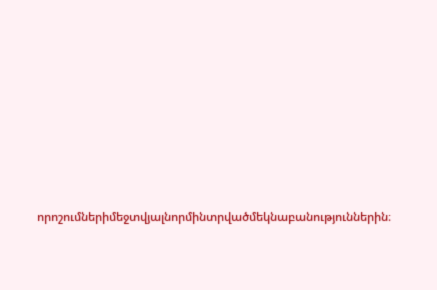որոշումներիմեջտվյալնորմինտրվածմեկնաբանություններին։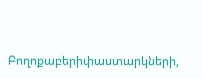Բողոքաբերիփաստարկների,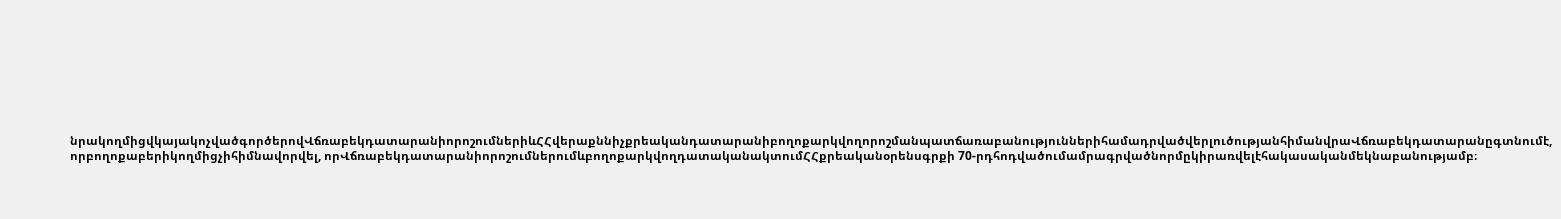նրակողմիցվկայակոչվածգործերովՎճռաբեկդատարանիորոշումներիևՀՀվերաքննիչքրեականդատարանիբողոքարկվողորոշմանպատճառաբանություններիհամադրվածվերլուծությանհիմանվրաՎճռաբեկդատարանըգտնումէ, որբողոքաբերիկողմիցչիհիմնավորվել, որՎճռաբեկդատարանիորոշումներումևբողոքարկվողդատականակտումՀՀքրեականօրենսգրքի 70-րդհոդվածումամրագրվածնորմըկիրառվելէհակասականմեկնաբանությամբ։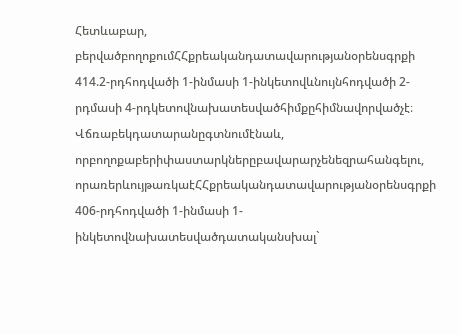Հետևաբար, բերվածբողոքումՀՀքրեականդատավարությանօրենսգրքի 414.2-րդհոդվածի 1-ինմասի 1-ինկետովևնույնհոդվածի 2-րդմասի 4-րդկետովնախատեսվածհիմքըհիմնավորվածչէ։
Վճռաբեկդատարանըգտնումէնաև, որբողոքաբերիփաստարկներըբավարարչենեզրահանգելու, որառերևույթառկաէՀՀքրեականդատավարությանօրենսգրքի 406-րդհոդվածի 1-ինմասի 1-ինկետովնախատեսվածդատականսխալ`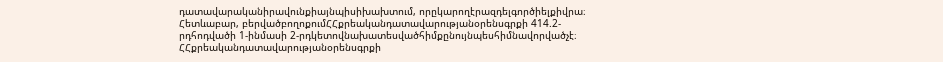դատավարականիրավունքիայնպիսիխախտում, որըկարողէրազդելգործիելքիվրա։
Հետևաբար, բերվածբողոքումՀՀքրեականդատավարությանօրենսգրքի 414.2-րդհոդվածի 1-ինմասի 2-րդկետովնախատեսվածհիմքընույնպեսհիմնավորվածչէ։
ՀՀքրեականդատավարությանօրենսգրքի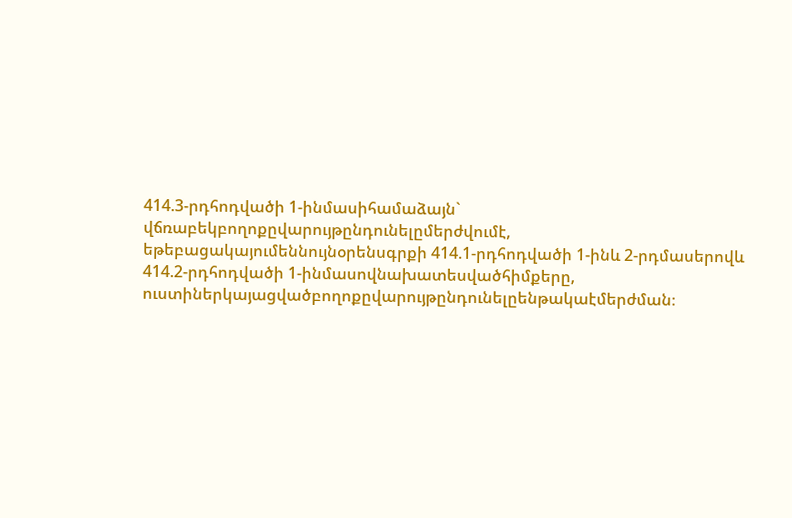414.3-րդհոդվածի 1-ինմասիհամաձայն` վճռաբեկբողոքըվարույթընդունելըմերժվումէ, եթեբացակայումեննույնօրենսգրքի 414.1-րդհոդվածի 1-ինև 2-րդմասերովև 414.2-րդհոդվածի 1-ինմասովնախատեսվածհիմքերը, ուստիներկայացվածբողոքըվարույթընդունելըենթակաէմերժման։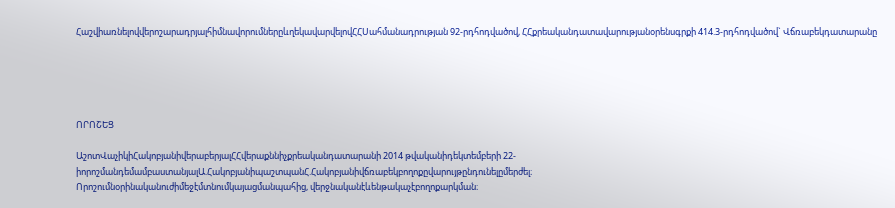ՀաշվիառնելովվերոշարադրյալհիմնավորումներըևղեկավարվելովՀՀՍահմանադրության 92-րդհոդվածով, ՀՀքրեականդատավարությանօրենսգրքի 414.3-րդհոդվածով` Վճռաբեկդատարանը





ՈՐՈՇԵՑ

ԱշոտՎաչիկիՀակոբյանիվերաբերյալՀՀվերաքննիչքրեականդատարանի 2014 թվականիդեկտեմբերի 22-իորոշմանդեմամբաստանյալԱ.ՀակոբյանիպաշտպանՀ.Հակոբյանիվճռաբեկբողոքըվարույթընդունելըմերժել։
Որոշումնօրինականուժիմեջէմտնումկայացմանպահից, վերջնականէևենթակաչէբողոքարկման։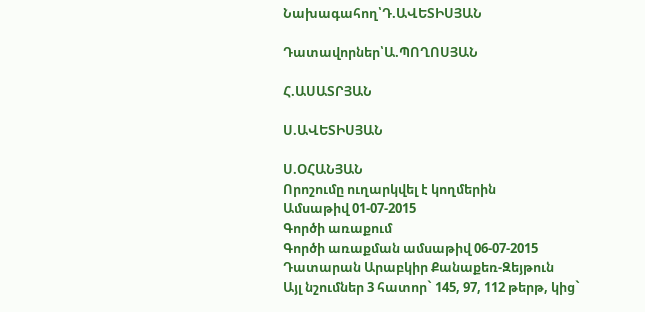Նախագահող՝Դ.ԱՎԵՏԻՍՅԱՆ

Դատավորներ՝Ա.ՊՈՂՈՍՅԱՆ

Հ.ԱՍԱՏՐՅԱՆ

Ս.ԱՎԵՏԻՍՅԱՆ

Ս.ՕՀԱՆՅԱՆ
Որոշումը ուղարկվել է կողմերին
Ամսաթիվ 01-07-2015
Գործի առաքում
Գործի առաքման ամսաթիվ 06-07-2015
Դատարան Արաբկիր Քանաքեռ-Զեյթուն
Այլ նշումներ 3 հատոր` 145, 97, 112 թերթ, կից`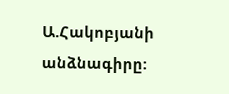Ա.Հակոբյանի անձնագիրը: